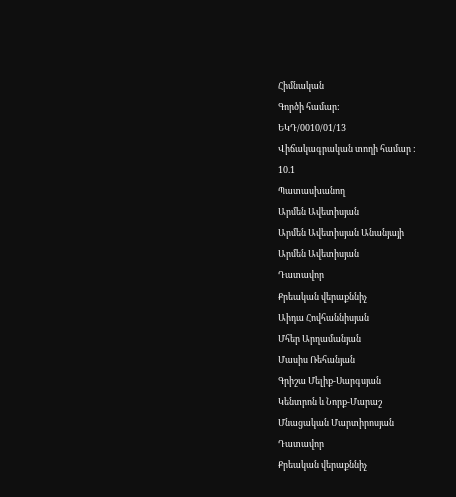Հիմնական
Գործի համար:
ԵԿԴ/0010/01/13
Վիճակագրական տողի համար :
10.1
Պատասխանող
Արմեն Ավետիսյան
Արմեն Ավետիսյան Անանյայի
Արմեն Ավետիսյան
Դատավոր
Քրեական վերաքննիչ
Աիդա Հովհաննիսյան
Մհեր Արղամանյան
Մասիս Ռեհանյան
Գրիշա Մելիք-Սարգսյան
Կենտրոն և Նորք-Մարաշ
Մնացական Մարտիրոսյան
Դատավոր
Քրեական վերաքննիչ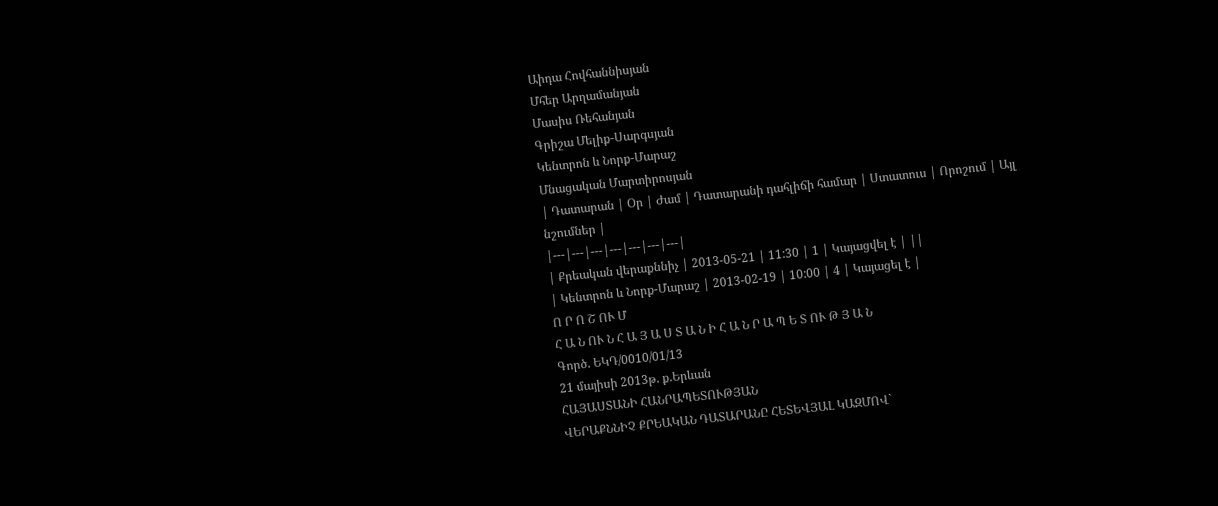Աիդա Հովհաննիսյան
Մհեր Արղամանյան
Մասիս Ռեհանյան
Գրիշա Մելիք-Սարգսյան
Կենտրոն և Նորք-Մարաշ
Մնացական Մարտիրոսյան
| Դատարան | Օր | Ժամ | Դատարանի դահլիճի համար | Ստատուս | Որոշում | Այլ նշումներ |
|---|---|---|---|---|---|---|
| Քրեական վերաքննիչ | 2013-05-21 | 11:30 | 1 | Կայացվել է | ||
| Կենտրոն և Նորք-Մարաշ | 2013-02-19 | 10:00 | 4 | Կայացել է |
Ո Ր Ո Շ ՈՒ Մ
Հ Ա Ն ՈՒ Ն Հ Ա Յ Ա Ս Տ Ա Ն Ի Հ Ա Ն Ր Ա Պ Ե Տ ՈՒ Թ Յ Ա Ն
Գործ. ԵԿԴ/0010/01/13
21 մայիսի 2013թ. ք.Երևան
ՀԱՅԱՍՏԱՆԻ ՀԱՆՐԱՊԵՏՈՒԹՅԱՆ
ՎԵՐԱՔՆՆԻՉ ՔՐԵԱԿԱՆ ԴԱՏԱՐԱՆԸ ՀԵՏԵՎՅԱԼ ԿԱԶՄՈՎ`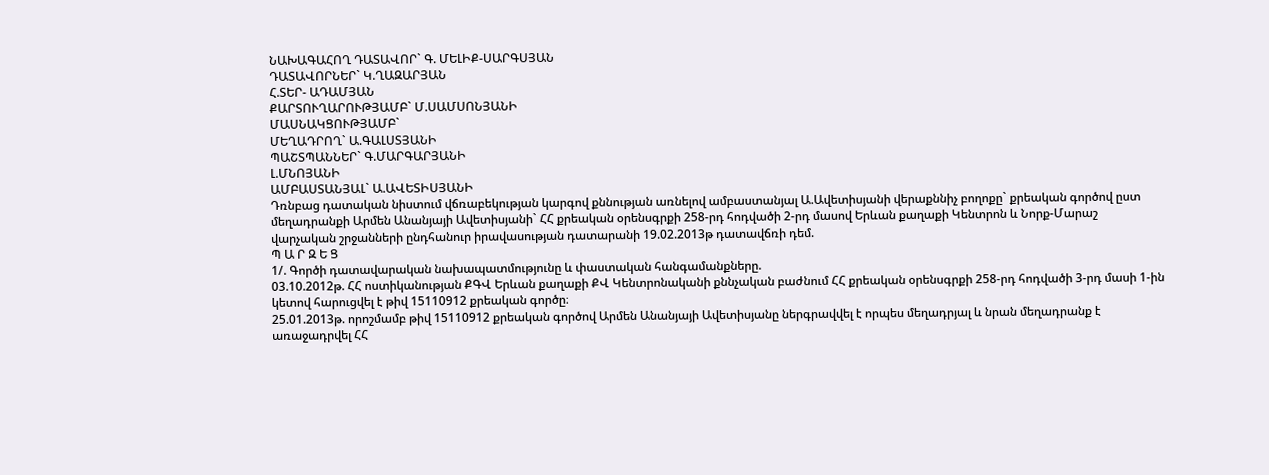ՆԱԽԱԳԱՀՈՂ ԴԱՏԱՎՈՐ` Գ. ՄԵԼԻՔ-ՍԱՐԳՍՅԱՆ
ԴԱՏԱՎՈՐՆԵՐ` Կ.ՂԱԶԱՐՅԱՆ
Հ.ՏԵՐ- ԱԴԱՄՅԱՆ
ՔԱՐՏՈՒՂԱՐՈՒԹՅԱՄԲ` Մ.ՍԱՄՍՈՆՅԱՆԻ
ՄԱՍՆԱԿՑՈՒԹՅԱՄԲ`
ՄԵՂԱԴՐՈՂ` Ա.ԳԱԼՍՏՅԱՆԻ
ՊԱՇՏՊԱՆՆԵՐ` Գ.ՄԱՐԳԱՐՅԱՆԻ
Լ.ՄՆՈՅԱՆԻ
ԱՄԲԱՍՏԱՆՅԱԼ` Ա.ԱՎԵՏԻՍՅԱՆԻ
Դռնբաց դատական նիստում վճռաբեկության կարգով քննության առնելով ամբաստանյալ Ա.Ավետիսյանի վերաքննիչ բողոքը` քրեական գործով ըստ մեղադրանքի Արմեն Անանյայի Ավետիսյանի` ՀՀ քրեական օրենսգրքի 258-րդ հոդվածի 2-րդ մասով Երևան քաղաքի Կենտրոն և Նորք-Մարաշ վարչական շրջանների ընդհանուր իրավասության դատարանի 19.02.2013թ դատավճռի դեմ.
Պ Ա Ր Զ Ե Ց
1/. Գործի դատավարական նախապատմությունը և փաստական հանգամանքները.
03.10.2012թ. ՀՀ ոստիկանության ՔԳՎ Երևան քաղաքի ՔՎ Կենտրոնականի քննչական բաժնում ՀՀ քրեական օրենսգրքի 258-րդ հոդվածի 3-րդ մասի 1-ին կետով հարուցվել է թիվ 15110912 քրեական գործը։
25.01.2013թ. որոշմամբ թիվ 15110912 քրեական գործով Արմեն Անանյայի Ավետիսյանը ներգրավվել է որպես մեղադրյալ և նրան մեղադրանք է առաջադրվել ՀՀ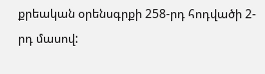քրեական օրենսգրքի 258-րդ հոդվածի 2-րդ մասով: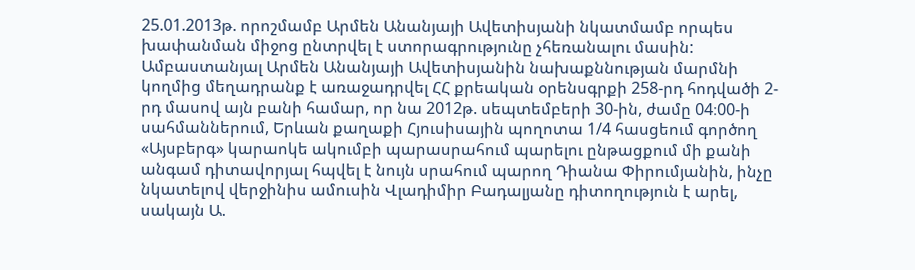25.01.2013թ. որոշմամբ Արմեն Անանյայի Ավետիսյանի նկատմամբ որպես խափանման միջոց ընտրվել է ստորագրությունը չհեռանալու մասին:
Ամբաստանյալ Արմեն Անանյայի Ավետիսյանին նախաքննության մարմնի կողմից մեղադրանք է առաջադրվել ՀՀ քրեական օրենսգրքի 258-րդ հոդվածի 2-րդ մասով այն բանի համար, որ նա 2012թ. սեպտեմբերի 30-ին, ժամը 04։00-ի սահմաններում, Երևան քաղաքի Հյուսիսային պողոտա 1/4 հասցեում գործող «Այսբերգ» կարաոկե ակումբի պարասրահում պարելու ընթացքում մի քանի անգամ դիտավորյալ հպվել է նույն սրահում պարող Դիանա Փիրումյանին, ինչը նկատելով վերջինիս ամուսին Վլադիմիր Բադալյանը դիտողություն է արել, սակայն Ա.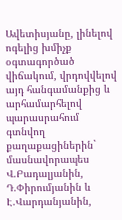Ավետիսյանը, լինելով ոգելից խմիչք օգտագործած վիճակում, վրդովվելով այդ հանգամանքից և արհամարհելով պարասրահում գտնվող քաղաքացիներին` մասնավորապես Վ.Բադալյանին, Դ.Փիրումյանին և Է.Վարդանյանին,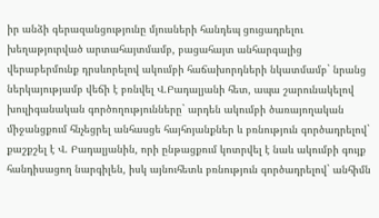իր անձի գերազանցությունը մյուսների հանդեպ ցուցադրելու խեղաթյուրված արտահայտմամբ, բացահայտ անհարգալից վերաբերմունք դրսևորելով ակումբի հաճախորդների նկատմամբ` նրանց ներկայությամբ վեճի է բռնվել Վ.Բադալյանի հետ, ապա շարունակելով խուլիգանական գործողությունները` արդեն ակումբի ծառայողական միջանցքում հնչեցրել անհասցե հայհոյանքներ և բռնություն գործադրելով` քաշքշել է Վ. Բադալյանին, որի ընթացքում կոտրվել է նաև ակումբի գույք հանդիսացող նարգիլեն, իսկ այնուհետև բռնություն գործադրելով` անհիմն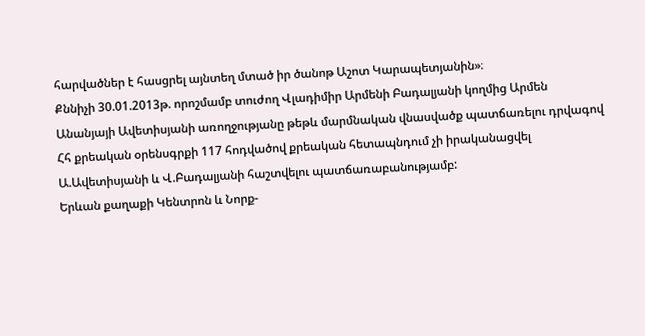հարվածներ է հասցրել այնտեղ մտած իր ծանոթ Աշոտ Կարապետյանին»։
Քննիչի 30.01.2013թ. որոշմամբ տուժող Վլադիմիր Արմենի Բադալյանի կողմից Արմեն Անանյայի Ավետիսյանի առողջությանը թեթև մարմնական վնասվածք պատճառելու դրվագով Հհ քրեական օրենսգրքի 117 հոդվածով քրեական հետապնդում չի իրականացվել Ա.Ավետիսյանի և Վ.Բադալյանի հաշտվելու պատճառաբանությամբ:
Երևան քաղաքի Կենտրոն և Նորք-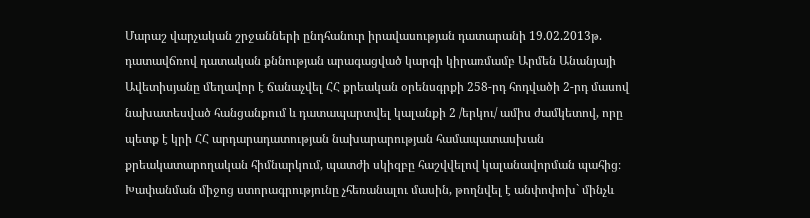Մարաշ վարչական շրջանների ընդհանուր իրավասության դատարանի 19.02.2013թ. դատավճռով դատական քննության արագացված կարգի կիրառմամբ Արմեն Անանյայի Ավետիսյանը մեղավոր է ճանաչվել ՀՀ քրեական օրենսգրքի 258-րդ հոդվածի 2-րդ մասով նախատեսված հանցանքում և դատապարտվել կալանքի 2 /երկու/ ամիս ժամկետով, որը պետք է կրի ՀՀ արդարադատության նախարարության համապատասխան քրեակատարողական հիմնարկում, պատժի սկիզբը հաշվվելով կալանավորման պահից։
Խափանման միջոց ստորագրությունը չհեռանալու մասին, թողնվել է անփոփոխ` մինչև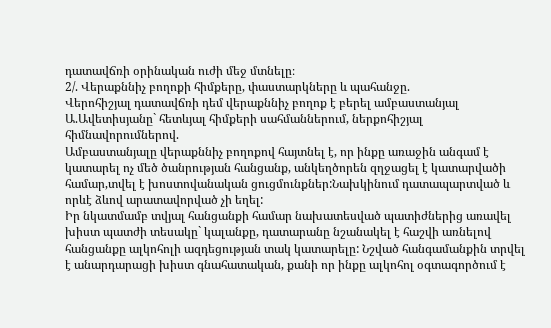դատավճռի օրինական ուժի մեջ մտնելը։
2/. Վերաքննիչ բողոքի հիմքերը, փաստարկները և պահանջը.
Վերոհիշյալ դատավճռի դեմ վերաքննիչ բողոք է բերել ամբաստանյալ Ա.Ավետիսյանը` հետևյալ հիմքերի սահմաններում, ներքոհիշյալ հիմնավորումներով.
Ամբաստանյալը վերաքննիչ բողոքով հայտնել է, որ ինքը առաջին անգամ է կատարել ոչ մեծ ծանրության հանցանք, անկեղծորեն զղջացել է կատարվածի համար,տվել է խոստովանական ցուցմունքներ:Նախկինում դատապարտված և որևէ ձևով արատավորված չի եղել:
Իր նկատմամբ տվյալ հանցանքի համար նախատեսված պատիժներից առավել խիստ պատժի տեսակը` կալանքը, դատարանը նշանակել է հաշվի առնելով հանցանքը ալկոհոլի ազդեցության տակ կատարելը: Նշված հանգամանքին տրվել է անարդարացի խիստ գնահատական, քանի որ ինքը ալկոհոլ օգտագործում է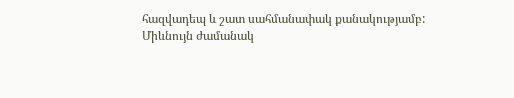հազվադեպ և շատ սահմանափակ քանակությամբ:
Միևնույն ժամանակ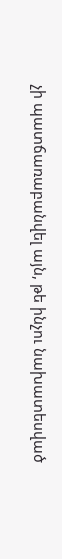չի պատճառաբանվել այն, թե ինչու նախատեսված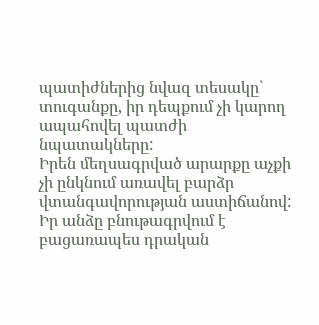պատիժներից նվազ տեսակը` տուգանքը, իր դեպքում չի կարող ապահովել պատժի նպատակները:
Իրեն մեղսագրված արարքը աչքի չի ընկնում առավել բարձր վտանգավորության աստիճանով: Իր անձը բնութագրվում է բացառապես դրական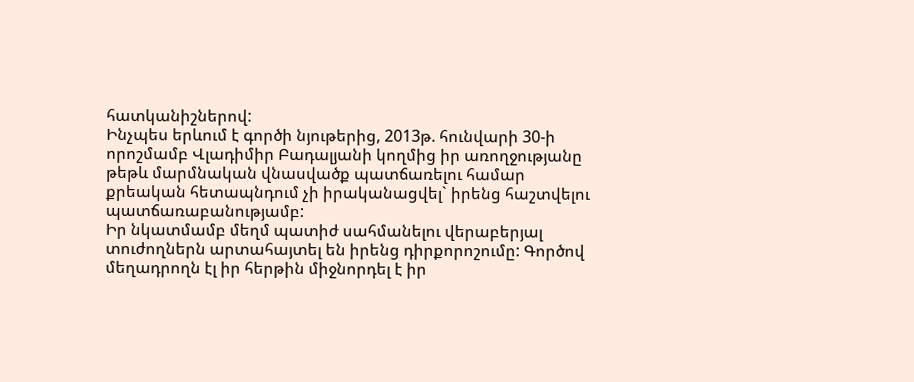հատկանիշներով:
Ինչպես երևում է գործի նյութերից, 2013թ. հունվարի 30-ի որոշմամբ Վլադիմիր Բադալյանի կողմից իր առողջությանը թեթև մարմնական վնասվածք պատճառելու համար քրեական հետապնդում չի իրականացվել` իրենց հաշտվելու պատճառաբանությամբ:
Իր նկատմամբ մեղմ պատիժ սահմանելու վերաբերյալ տուժողներն արտահայտել են իրենց դիրքորոշումը: Գործով մեղադրողն էլ իր հերթին միջնորդել է իր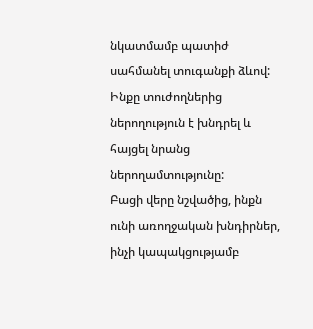նկատմամբ պատիժ սահմանել տուգանքի ձևով: Ինքը տուժողներից ներողություն է խնդրել և հայցել նրանց ներողամտությունը:
Բացի վերը նշվածից, ինքն ունի առողջական խնդիրներ, ինչի կապակցությամբ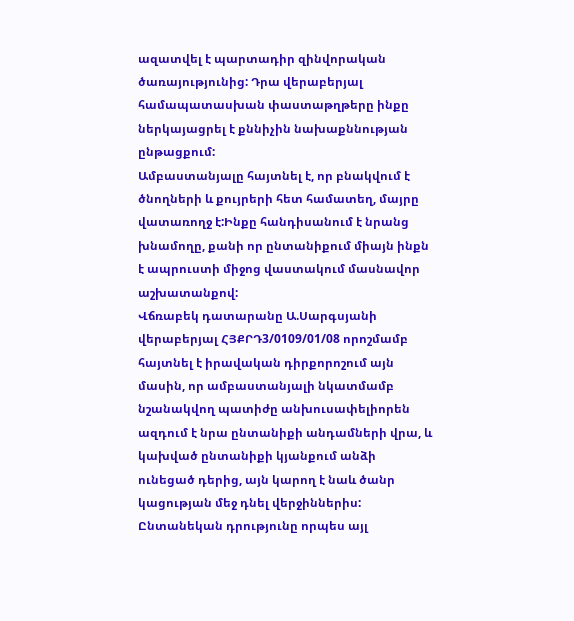ազատվել է պարտադիր զինվորական ծառայությունից: Դրա վերաբերյալ համապատասխան փաստաթղթերը ինքը ներկայացրել է քննիչին նախաքննության ընթացքում:
Ամբաստանյալը հայտնել է, որ բնակվում է ծնողների և քույրերի հետ համատեղ, մայրը վատառողջ է:Ինքը հանդիսանում է նրանց խնամողը, քանի որ ընտանիքում միայն ինքն է ապրուստի միջոց վաստակում մասնավոր աշխատանքով:
Վճռաբեկ դատարանը Ա.Սարգսյանի վերաբերյալ ՀՅՔՐԴ3/0109/01/08 որոշմամբ հայտնել է իրավական դիրքորոշում այն մասին, որ ամբաստանյալի նկատմամբ նշանակվող պատիժը անխուսափելիորեն ազդում է նրա ընտանիքի անդամների վրա, և կախված ընտանիքի կյանքում անձի ունեցած դերից, այն կարող է նաև ծանր կացության մեջ դնել վերջիններիս: Ընտանեկան դրությունը որպես այլ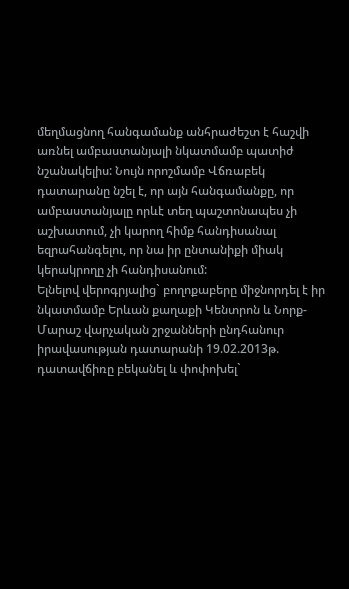մեղմացնող հանգամանք անհրաժեշտ է հաշվի առնել ամբաստանյալի նկատմամբ պատիժ նշանակելիս: Նույն որոշմամբ Վճռաբեկ դատարանը նշել է, որ այն հանգամանքը, որ ամբաստանյալը որևէ տեղ պաշտոնապես չի աշխատում, չի կարող հիմք հանդիսանալ եզրահանգելու, որ նա իր ընտանիքի միակ կերակրողը չի հանդիսանում:
Ելնելով վերոգրյալից` բողոքաբերը միջնորդել է իր նկատմամբ Երևան քաղաքի Կենտրոն և Նորք-Մարաշ վարչական շրջանների ընդհանուր իրավասության դատարանի 19.02.2013թ. դատավճիռը բեկանել և փոփոխել`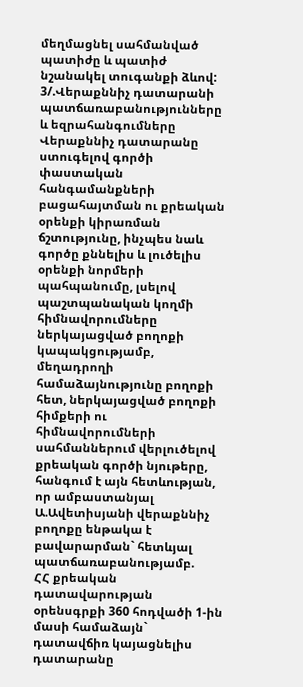մեղմացնել սահմանված պատիժը և պատիժ նշանակել տուգանքի ձևով:
3/.Վերաքննիչ դատարանի պատճառաբանությունները և եզրահանգումները
Վերաքննիչ դատարանը ստուգելով գործի փաստական հանգամանքների բացահայտման ու քրեական օրենքի կիրառման ճշտությունը, ինչպես նաև գործը քննելիս և լուծելիս օրենքի նորմերի պահպանումը, լսելով պաշտպանական կողմի հիմնավորումները ներկայացված բողոքի կապակցությամբ, մեղադրողի համաձայնությունը բողոքի հետ, ներկայացված բողոքի հիմքերի ու հիմնավորումների սահմաններում վերլուծելով քրեական գործի նյութերը, հանգում է այն հետևության, որ ամբաստանյալ Ա.Ավետիսյանի վերաքննիչ բողոքը ենթակա է բավարարման` հետևյալ պատճառաբանությամբ.
ՀՀ քրեական դատավարության օրենսգրքի 360 հոդվածի 1-ին մասի համաձայն` դատավճիռ կայացնելիս դատարանը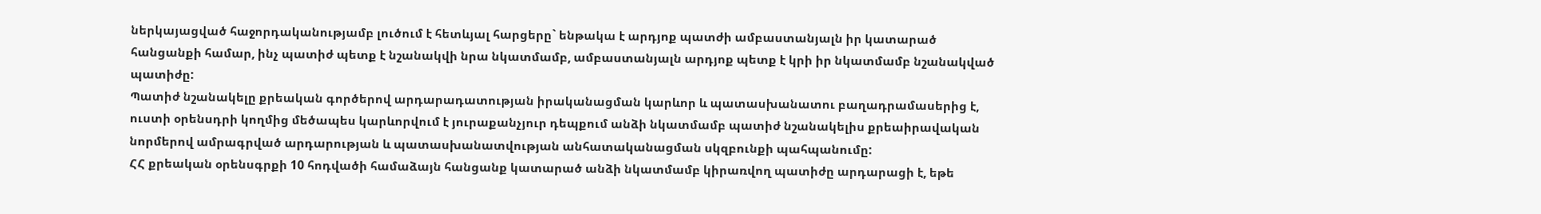ներկայացված հաջորդականությամբ լուծում է հետևյալ հարցերը` ենթակա է արդյոք պատժի ամբաստանյալն իր կատարած հանցանքի համար, ինչ պատիժ պետք է նշանակվի նրա նկատմամբ, ամբաստանյալն արդյոք պետք է կրի իր նկատմամբ նշանակված պատիժը:
Պատիժ նշանակելը քրեական գործերով արդարադատության իրականացման կարևոր և պատասխանատու բաղադրամասերից է, ուստի օրենսդրի կողմից մեծապես կարևորվում է յուրաքանչյուր դեպքում անձի նկատմամբ պատիժ նշանակելիս քրեաիրավական նորմերով ամրագրված արդարության և պատասխանատվության անհատականացման սկզբունքի պահպանումը:
ՀՀ քրեական օրենսգրքի 10 հոդվածի համաձայն հանցանք կատարած անձի նկատմամբ կիրառվող պատիժը արդարացի է, եթե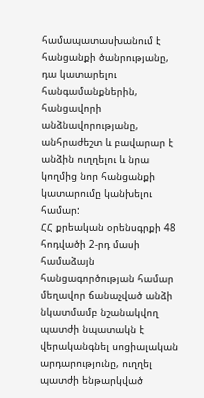համապատասխանում է հանցանքի ծանրությանը, դա կատարելու հանգամանքներին, հանցավորի անձնավորությանը, անհրաժեշտ և բավարար է անձին ուղղելու և նրա կողմից նոր հանցանքի կատարումը կանխելու համար:
ՀՀ քրեական օրենսգրքի 48 հոդվածի 2-րդ մասի համաձայն հանցագործության համար մեղավոր ճանաչված անձի նկատմամբ նշանակվող պատժի նպատակն է վերականգնել սոցիալական արդարությունը, ուղղել պատժի ենթարկված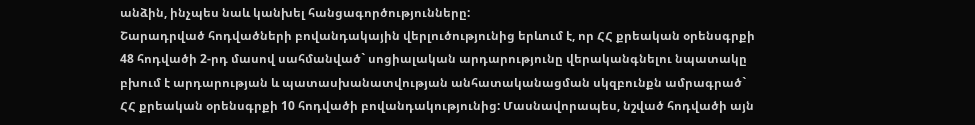անձին, ինչպես նաև կանխել հանցագործությունները:
Շարադրված հոդվածների բովանդակային վերլուծությունից երևում է, որ ՀՀ քրեական օրենսգրքի 48 հոդվածի 2-րդ մասով սահմանված` սոցիալական արդարությունը վերականգնելու նպատակը բխում է արդարության և պատասխանատվության անհատականացման սկզբունքն ամրագրած` ՀՀ քրեական օրենսգրքի 10 հոդվածի բովանդակությունից: Մասնավորապես, նշված հոդվածի այն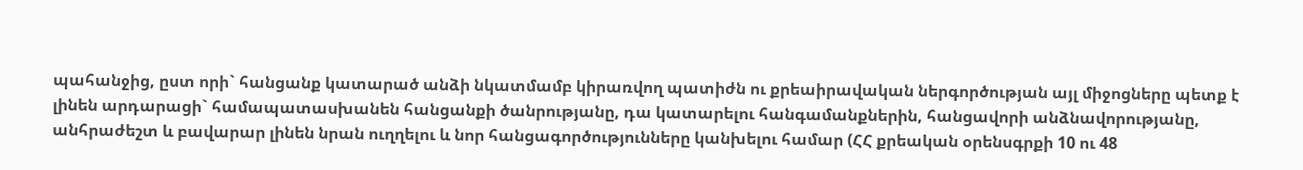պահանջից, ըստ որի` հանցանք կատարած անձի նկատմամբ կիրառվող պատիժն ու քրեաիրավական ներգործության այլ միջոցները պետք է լինեն արդարացի` համապատասխանեն հանցանքի ծանրությանը, դա կատարելու հանգամանքներին, հանցավորի անձնավորությանը, անհրաժեշտ և բավարար լինեն նրան ուղղելու և նոր հանցագործությունները կանխելու համար (ՀՀ քրեական օրենսգրքի 10 ու 48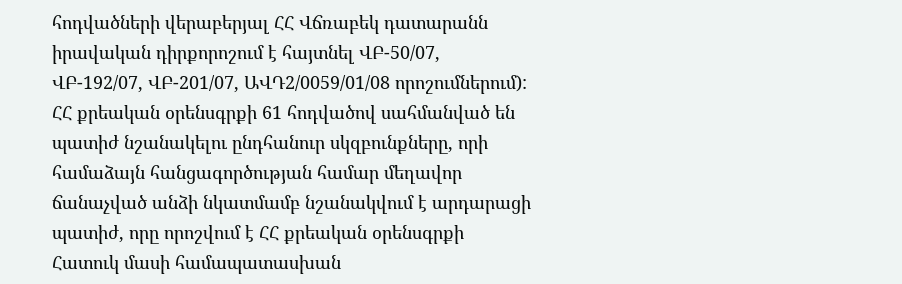հոդվածների վերաբերյալ ՀՀ Վճռաբեկ դատարանն իրավական դիրքորոշում է հայտնել ՎԲ-50/07, ՎԲ-192/07, ՎԲ-201/07, ԱՎԴ2/0059/01/08 որոշումներում):
ՀՀ քրեական օրենսգրքի 61 հոդվածով սահմանված են պատիժ նշանակելու ընդհանուր սկզբունքները, որի համաձայն հանցագործության համար մեղավոր ճանաչված անձի նկատմամբ նշանակվում է արդարացի պատիժ, որը որոշվում է ՀՀ քրեական օրենսգրքի Հատուկ մասի համապատասխան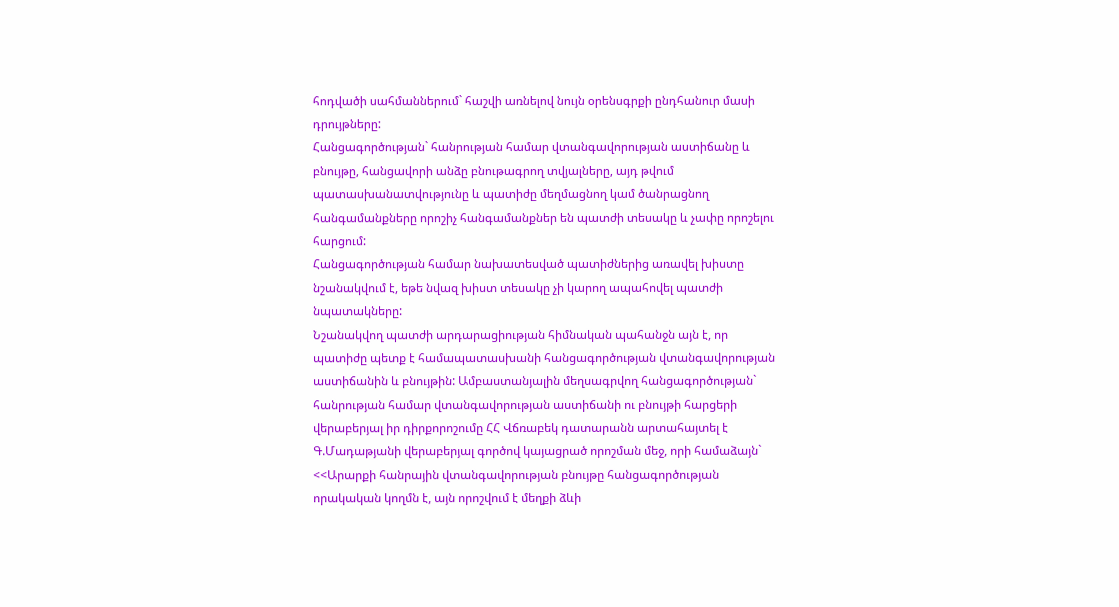հոդվածի սահմաններում` հաշվի առնելով նույն օրենսգրքի ընդհանուր մասի դրույթները:
Հանցագործության` հանրության համար վտանգավորության աստիճանը և բնույթը, հանցավորի անձը բնութագրող տվյալները, այդ թվում պատասխանատվությունը և պատիժը մեղմացնող կամ ծանրացնող հանգամանքները որոշիչ հանգամանքներ են պատժի տեսակը և չափը որոշելու հարցում:
Հանցագործության համար նախատեսված պատիժներից առավել խիստը նշանակվում է, եթե նվազ խիստ տեսակը չի կարող ապահովել պատժի նպատակները:
Նշանակվող պատժի արդարացիության հիմնական պահանջն այն է, որ պատիժը պետք է համապատասխանի հանցագործության վտանգավորության աստիճանին և բնույթին: Ամբաստանյալին մեղսագրվող հանցագործության` հանրության համար վտանգավորության աստիճանի ու բնույթի հարցերի վերաբերյալ իր դիրքորոշումը ՀՀ Վճռաբեկ դատարանն արտահայտել է Գ.Մադաթյանի վերաբերյալ գործով կայացրած որոշման մեջ, որի համաձայն` <<Արարքի հանրային վտանգավորության բնույթը հանցագործության որակական կողմն է, այն որոշվում է մեղքի ձևի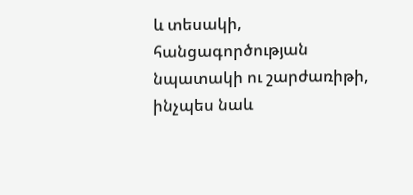և տեսակի, հանցագործության նպատակի ու շարժառիթի, ինչպես նաև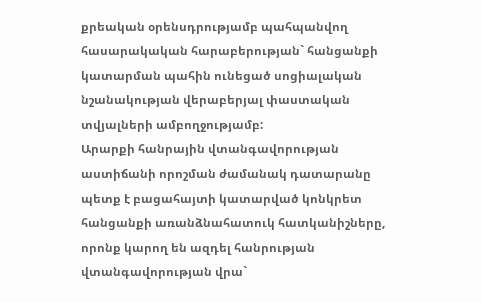քրեական օրենսդրությամբ պահպանվող հասարակական հարաբերության` հանցանքի կատարման պահին ունեցած սոցիալական նշանակության վերաբերյալ փաստական տվյալների ամբողջությամբ:
Արարքի հանրային վտանգավորության աստիճանի որոշման ժամանակ դատարանը պետք է բացահայտի կատարված կոնկրետ հանցանքի առանձնահատուկ հատկանիշները, որոնք կարող են ազդել հանրության վտանգավորության վրա`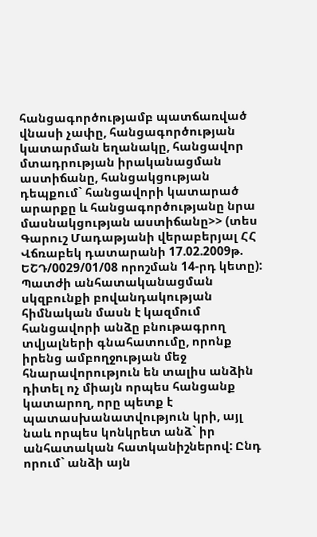հանցագործությամբ պատճառված վնասի չափը, հանցագործության կատարման եղանակը, հանցավոր մտադրության իրականացման աստիճանը, հանցակցության դեպքում` հանցավորի կատարած արարքը և հանցագործությանը նրա մասնակցության աստիճանը>> (տես Գարուշ Մադաթյանի վերաբերյալ ՀՀ Վճռաբեկ դատարանի 17.02.2009թ. ԵՇԴ/0029/01/08 որոշման 14-րդ կետը):
Պատժի անհատականացման սկզբունքի բովանդակության հիմնական մասն է կազմում հանցավորի անձը բնութագրող տվյալների գնահատումը, որոնք իրենց ամբողջության մեջ հնարավորություն են տալիս անձին դիտել ոչ միայն որպես հանցանք կատարող, որը պետք է պատասխանատվություն կրի, այլ նաև որպես կոնկրետ անձ` իր անհատական հատկանիշներով: Ընդ որում` անձի այն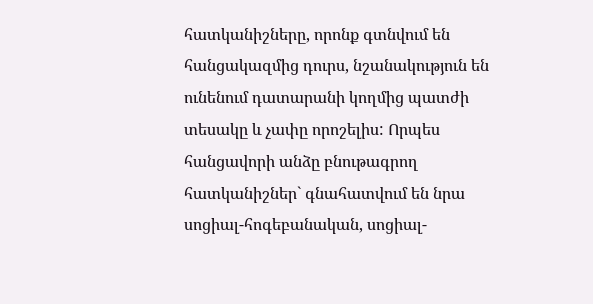հատկանիշները, որոնք գտնվում են հանցակազմից դուրս, նշանակություն են ունենում դատարանի կողմից պատժի տեսակը և չափը որոշելիս: Որպես հանցավորի անձը բնութագրող հատկանիշներ` գնահատվում են նրա սոցիալ-հոգեբանական, սոցիալ-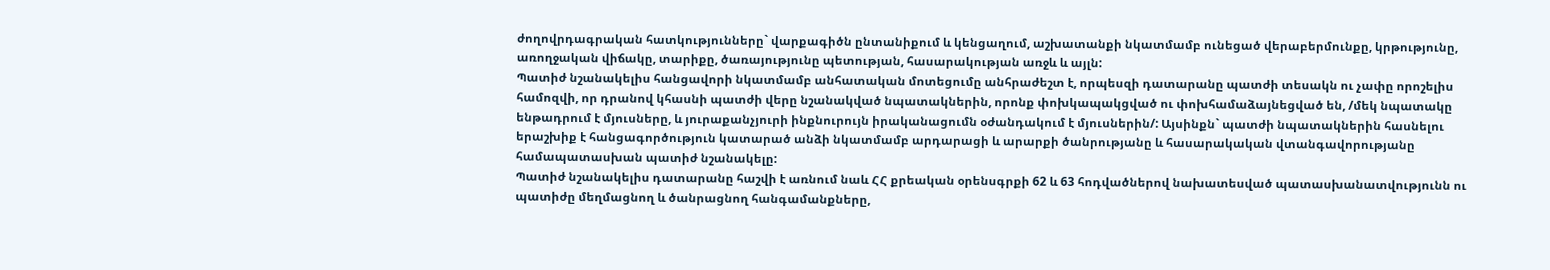ժողովրդագրական հատկությունները` վարքագիծն ընտանիքում և կենցաղում, աշխատանքի նկատմամբ ունեցած վերաբերմունքը, կրթությունը, առողջական վիճակը, տարիքը, ծառայությունը պետության, հասարակության առջև և այլն:
Պատիժ նշանակելիս հանցավորի նկատմամբ անհատական մոտեցումը անհրաժեշտ է, որպեսզի դատարանը պատժի տեսակն ու չափը որոշելիս համոզվի, որ դրանով կհասնի պատժի վերը նշանակված նպատակներին, որոնք փոխկապակցված ու փոխհամաձայնեցված են, /մեկ նպատակը ենթադրում է մյուսները, և յուրաքանչյուրի ինքնուրույն իրականացումն օժանդակում է մյուսներին/: Այսինքն` պատժի նպատակներին հասնելու երաշխիք է հանցագործություն կատարած անձի նկատմամբ արդարացի և արարքի ծանրությանը և հասարակական վտանգավորությանը համապատասխան պատիժ նշանակելը:
Պատիժ նշանակելիս դատարանը հաշվի է առնում նաև ՀՀ քրեական օրենսգրքի 62 և 63 հոդվածներով նախատեսված պատասխանատվությունն ու պատիժը մեղմացնող և ծանրացնող հանգամանքները,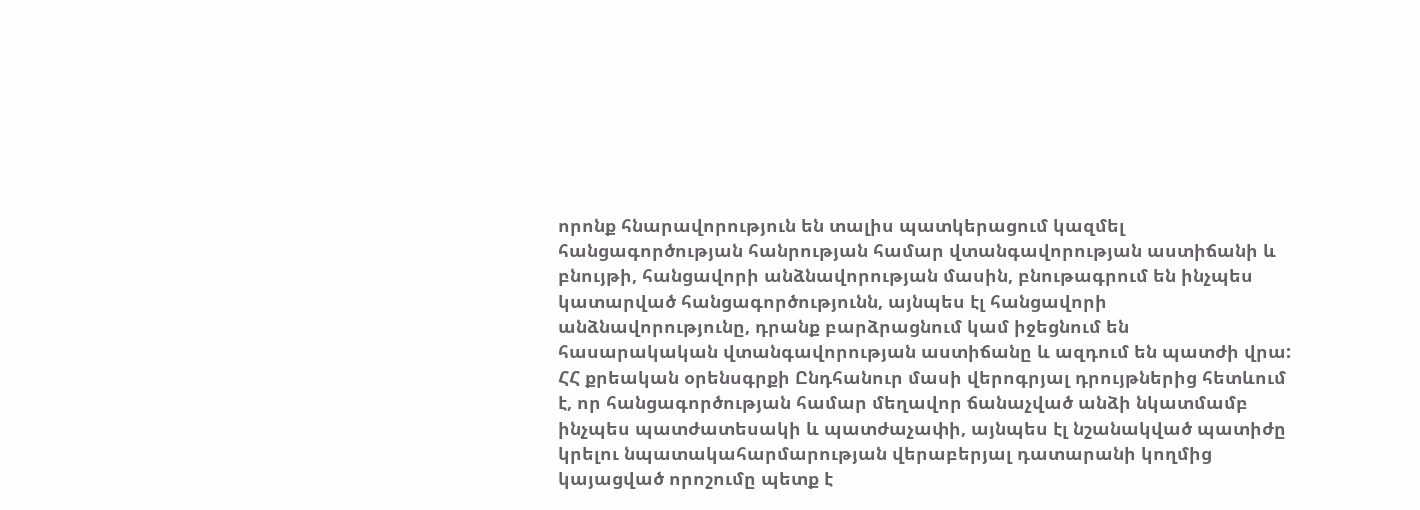որոնք հնարավորություն են տալիս պատկերացում կազմել հանցագործության հանրության համար վտանգավորության աստիճանի և բնույթի, հանցավորի անձնավորության մասին, բնութագրում են ինչպես կատարված հանցագործությունն, այնպես էլ հանցավորի անձնավորությունը, դրանք բարձրացնում կամ իջեցնում են հասարակական վտանգավորության աստիճանը և ազդում են պատժի վրա:
ՀՀ քրեական օրենսգրքի Ընդհանուր մասի վերոգրյալ դրույթներից հետևում է, որ հանցագործության համար մեղավոր ճանաչված անձի նկատմամբ ինչպես պատժատեսակի և պատժաչափի, այնպես էլ նշանակված պատիժը կրելու նպատակահարմարության վերաբերյալ դատարանի կողմից կայացված որոշումը պետք է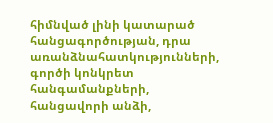հիմնված լինի կատարած հանցագործության, դրա առանձնահատկությունների, գործի կոնկրետ հանգամանքների, հանցավորի անձի,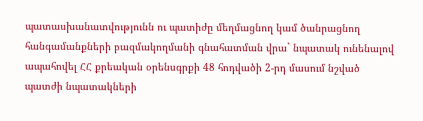պատասխանատվությունն ու պատիժը մեղմացնող կամ ծանրացնող հանգամանքների բազմակողմանի գնահատման վրա` նպատակ ունենալով ապահովել ՀՀ քրեական օրենսգրքի 48 հոդվածի 2-րդ մասում նշված պատժի նպատակների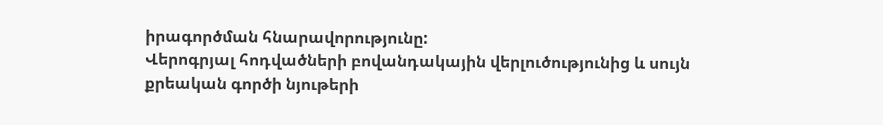իրագործման հնարավորությունը:
Վերոգրյալ հոդվածների բովանդակային վերլուծությունից և սույն քրեական գործի նյութերի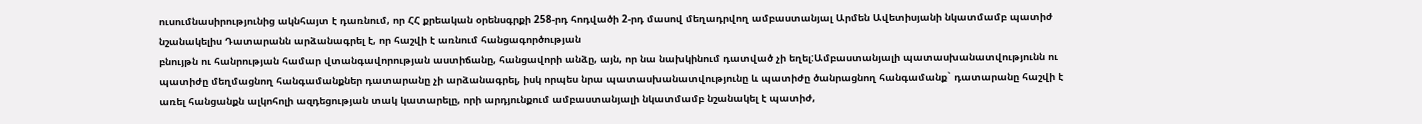ուսումնասիրությունից ակնհայտ է դառնում, որ ՀՀ քրեական օրենսգրքի 258-րդ հոդվածի 2-րդ մասով մեղադրվող ամբաստանյալ Արմեն Ավետիսյանի նկատմամբ պատիժ նշանակելիս Դատարանն արձանագրել է, որ հաշվի է առնում հանցագործության
բնույթն ու հանրության համար վտանգավորության աստիճանը, հանցավորի անձը, այն, որ նա նախկինում դատված չի եղել:Ամբաստանյալի պատասխանատվությունն ու պատիժը մեղմացնող հանգամանքներ դատարանը չի արձանագրել, իսկ որպես նրա պատասխանատվությունը և պատիժը ծանրացնող հանգամանք` դատարանը հաշվի է առել հանցանքն ալկոհոլի ազդեցության տակ կատարելը, որի արդյունքում ամբաստանյալի նկատմամբ նշանակել է պատիժ,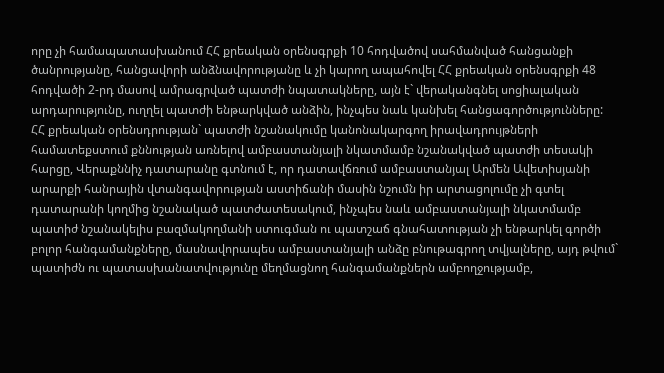որը չի համապատասխանում ՀՀ քրեական օրենսգրքի 10 հոդվածով սահմանված հանցանքի ծանրությանը, հանցավորի անձնավորությանը և չի կարող ապահովել ՀՀ քրեական օրենսգրքի 48 հոդվածի 2-րդ մասով ամրագրված պատժի նպատակները, այն է` վերականգնել սոցիալական արդարությունը, ուղղել պատժի ենթարկված անձին, ինչպես նաև կանխել հանցագործությունները:
ՀՀ քրեական օրենսդրության` պատժի նշանակումը կանոնակարգող իրավադրույթների համատեքստում քննության առնելով ամբաստանյալի նկատմամբ նշանակված պատժի տեսակի հարցը, Վերաքննիչ դատարանը գտնում է, որ դատավճռում ամբաստանյալ Արմեն Ավետիսյանի արարքի հանրային վտանգավորության աստիճանի մասին նշումն իր արտացոլումը չի գտել դատարանի կողմից նշանակած պատժատեսակում, ինչպես նաև ամբաստանյալի նկատմամբ պատիժ նշանակելիս բազմակողմանի ստուգման ու պատշաճ գնահատության չի ենթարկել գործի բոլոր հանգամանքները, մասնավորապես ամբաստանյալի անձը բնութագրող տվյալները, այդ թվում` պատիժն ու պատասխանատվությունը մեղմացնող հանգամանքներն ամբողջությամբ,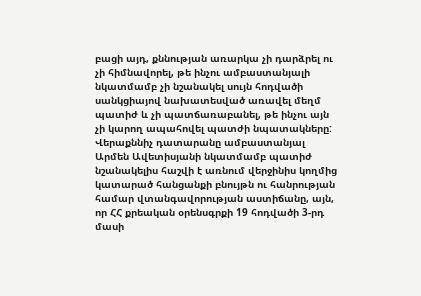բացի այդ, քննության առարկա չի դարձրել ու չի հիմնավորել, թե ինչու ամբաստանյալի նկատմամբ չի նշանակել սույն հոդվածի սանկցիայով նախատեսված առավել մեղմ պատիժ և չի պատճառաբանել, թե ինչու այն չի կարող ապահովել պատժի նպատակները:
Վերաքննիչ դատարանը ամբաստանյալ Արմեն Ավետիսյանի նկատմամբ պատիժ նշանակելիս հաշվի է առնում վերջինիս կողմից կատարած հանցանքի բնույթն ու հանրության համար վտանգավորության աստիճանը, այն, որ ՀՀ քրեական օրենսգրքի 19 հոդվածի 3-րդ մասի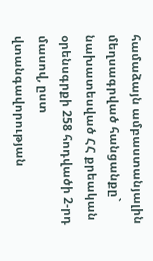համաձայն ամբաստանյալին մեղսագրված հանցանքը` նախատեսված ՀՀ քրեական օրենսգրքի 258 հոդվածի 2-րդ մասով, ըստ վտանգավորության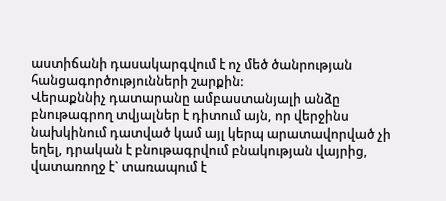աստիճանի դասակարգվում է ոչ մեծ ծանրության հանցագործությունների շարքին:
Վերաքննիչ դատարանը ամբաստանյալի անձը բնութագրող տվյալներ է դիտում այն, որ վերջինս նախկինում դատված կամ այլ կերպ արատավորված չի եղել, դրական է բնութագրվում բնակության վայրից, վատառողջ է` տառապում է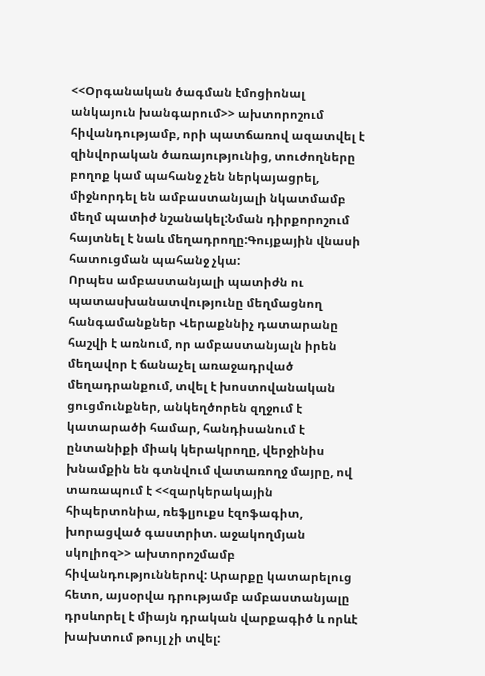<<Օրգանական ծագման էմոցիոնալ անկայուն խանգարում>> ախտորոշում հիվանդությամբ, որի պատճառով ազատվել է զինվորական ծառայությունից, տուժողները բողոք կամ պահանջ չեն ներկայացրել, միջնորդել են ամբաստանյալի նկատմամբ մեղմ պատիժ նշանակել:Նման դիրքորոշում հայտնել է նաև մեղադրողը:Գույքային վնասի հատուցման պահանջ չկա:
Որպես ամբաստանյալի պատիժն ու պատասխանատվությունը մեղմացնող հանգամանքներ Վերաքննիչ դատարանը հաշվի է առնում, որ ամբաստանյալն իրեն մեղավոր է ճանաչել առաջադրված մեղադրանքում, տվել է խոստովանական ցուցմունքներ, անկեղծորեն զղջում է կատարածի համար, հանդիսանում է ընտանիքի միակ կերակրողը, վերջինիս խնամքին են գտնվում վատառողջ մայրը, ով տառապում է <<զարկերակային հիպերտոնիա, ռեֆլյուքս էզոֆագիտ, խորացված գաստրիտ. աջակողմյան սկոլիոզ>> ախտորոշմամբ հիվանդություններով: Արարքը կատարելուց հետո, այսօրվա դրությամբ ամբաստանյալը դրսևորել է միայն դրական վարքագիծ և որևէ խախտում թույլ չի տվել: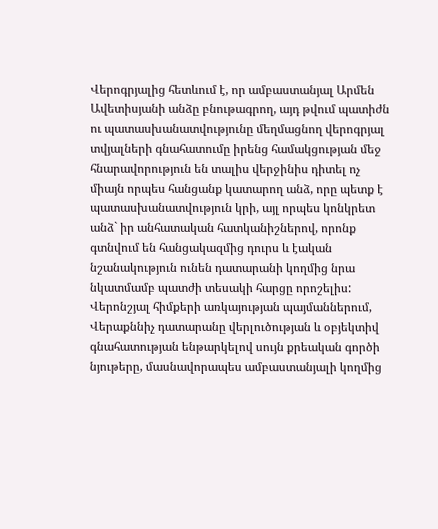Վերոգրյալից հետևում է, որ ամբաստանյալ Արմեն Ավետիսյանի անձը բնութագրող, այդ թվում պատիժն ու պատասխանատվությունը մեղմացնող վերոգրյալ տվյալների գնահատումը իրենց համակցության մեջ հնարավորություն են տալիս վերջինիս դիտել ոչ միայն որպես հանցանք կատարող անձ, որը պետք է պատասխանատվություն կրի, այլ որպես կոնկրետ անձ` իր անհատական հատկանիշներով, որոնք գտնվում են հանցակազմից դուրս և էական նշանակություն ունեն դատարանի կողմից նրա նկատմամբ պատժի տեսակի հարցը որոշելիս:
Վերոնշյալ հիմքերի առկայության պայմաններում, Վերաքննիչ դատարանը վերլուծության և օբյեկտիվ գնահատության ենթարկելով սույն քրեական գործի նյութերը, մասնավորապես ամբաստանյալի կողմից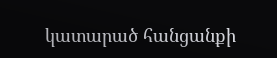կատարած հանցանքի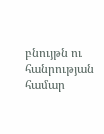բնույթն ու հանրության համար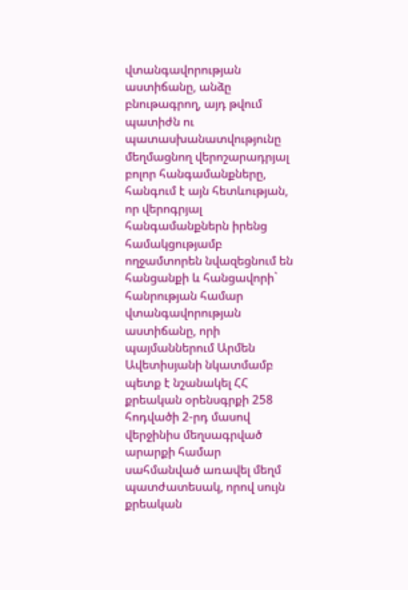վտանգավորության աստիճանը, անձը բնութագրող, այդ թվում պատիժն ու պատասխանատվությունը մեղմացնող վերոշարադրյալ բոլոր հանգամանքները, հանգում է այն հետևության, որ վերոգրյալ հանգամանքներն իրենց համակցությամբ ողջամտորեն նվազեցնում են հանցանքի և հանցավորի` հանրության համար վտանգավորության աստիճանը, որի պայմաններում Արմեն Ավետիսյանի նկատմամբ պետք է նշանակել ՀՀ քրեական օրենսգրքի 258 հոդվածի 2-րդ մասով վերջինիս մեղսագրված արարքի համար սահմանված առավել մեղմ պատժատեսակ, որով սույն քրեական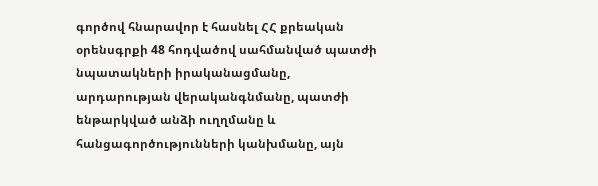գործով հնարավոր է հասնել ՀՀ քրեական օրենսգրքի 48 հոդվածով սահմանված պատժի նպատակների իրականացմանը, արդարության վերականգնմանը, պատժի ենթարկված անձի ուղղմանը և հանցագործությունների կանխմանը, այն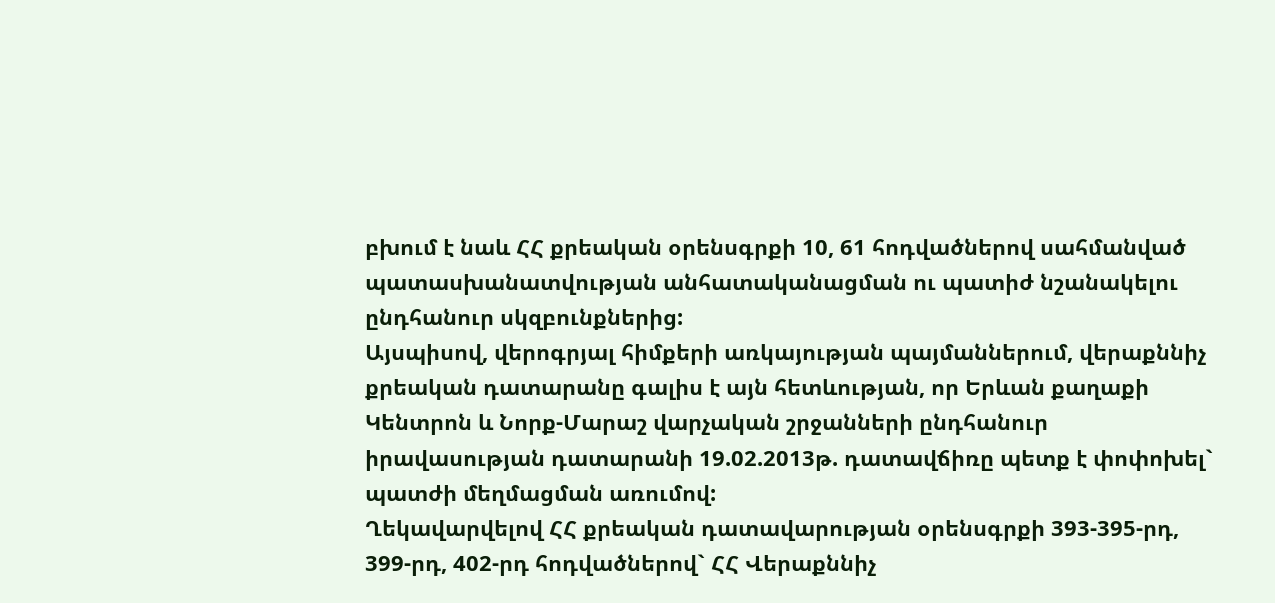բխում է նաև ՀՀ քրեական օրենսգրքի 10, 61 հոդվածներով սահմանված պատասխանատվության անհատականացման ու պատիժ նշանակելու ընդհանուր սկզբունքներից:
Այսպիսով, վերոգրյալ հիմքերի առկայության պայմաններում, վերաքննիչ քրեական դատարանը գալիս է այն հետևության, որ Երևան քաղաքի Կենտրոն և Նորք-Մարաշ վարչական շրջանների ընդհանուր իրավասության դատարանի 19.02.2013թ. դատավճիռը պետք է փոփոխել` պատժի մեղմացման առումով:
Ղեկավարվելով ՀՀ քրեական դատավարության օրենսգրքի 393-395-րդ, 399-րդ, 402-րդ հոդվածներով` ՀՀ Վերաքննիչ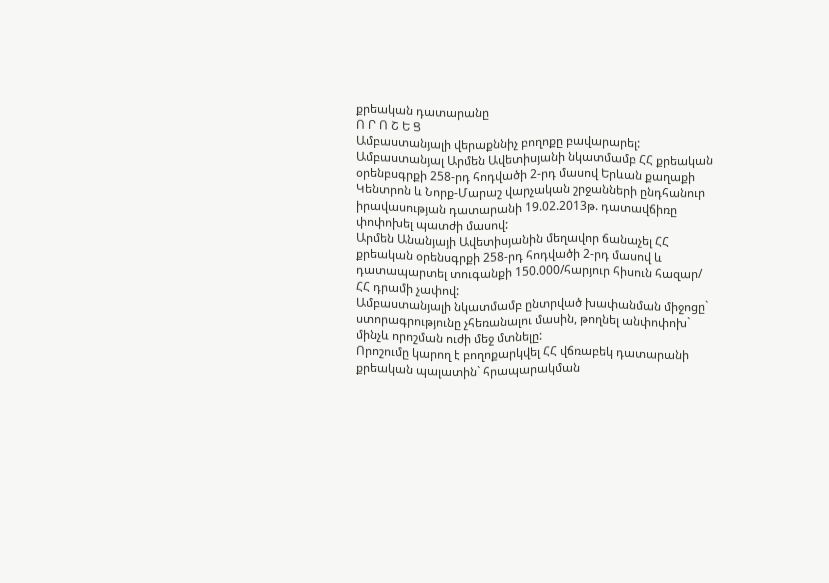քրեական դատարանը
Ո Ր Ո Շ Ե Ց
Ամբաստանյալի վերաքննիչ բողոքը բավարարել:
Ամբաստանյալ Արմեն Ավետիսյանի նկատմամբ ՀՀ քրեական օրենբսգրքի 258-րդ հոդվածի 2-րդ մասով Երևան քաղաքի Կենտրոն և Նորք-Մարաշ վարչական շրջանների ընդհանուր իրավասության դատարանի 19.02.2013թ. դատավճիռը փոփոխել պատժի մասով:
Արմեն Անանյայի Ավետիսյանին մեղավոր ճանաչել ՀՀ քրեական օրենսգրքի 258-րդ հոդվածի 2-րդ մասով և դատապարտել տուգանքի 150.000/հարյուր հիսուն հազար/ ՀՀ դրամի չափով:
Ամբաստանյալի նկատմամբ ընտրված խափանման միջոցը` ստորագրությունը չհեռանալու մասին, թողնել անփոփոխ` մինչև որոշման ուժի մեջ մտնելը:
Որոշումը կարող է բողոքարկվել ՀՀ վճռաբեկ դատարանի քրեական պալատին` հրապարակման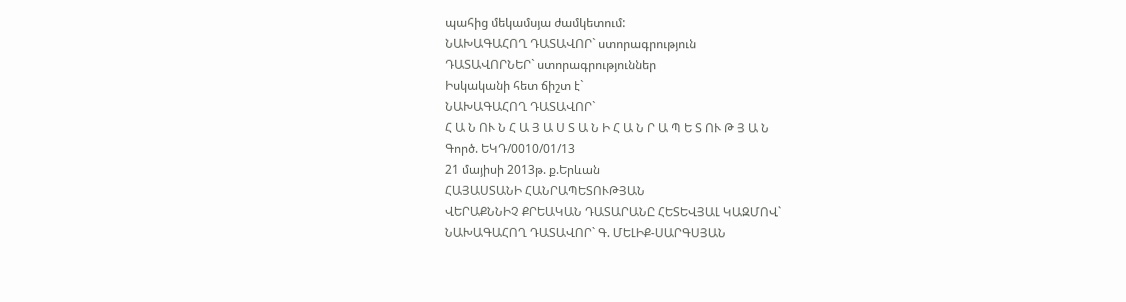պահից մեկամսյա ժամկետում:
ՆԱԽԱԳԱՀՈՂ ԴԱՏԱՎՈՐ` ստորագրություն
ԴԱՏԱՎՈՐՆԵՐ` ստորագրություններ
Իսկականի հետ ճիշտ է`
ՆԱԽԱԳԱՀՈՂ ԴԱՏԱՎՈՐ`
Հ Ա Ն ՈՒ Ն Հ Ա Յ Ա Ս Տ Ա Ն Ի Հ Ա Ն Ր Ա Պ Ե Տ ՈՒ Թ Յ Ա Ն
Գործ. ԵԿԴ/0010/01/13
21 մայիսի 2013թ. ք.Երևան
ՀԱՅԱՍՏԱՆԻ ՀԱՆՐԱՊԵՏՈՒԹՅԱՆ
ՎԵՐԱՔՆՆԻՉ ՔՐԵԱԿԱՆ ԴԱՏԱՐԱՆԸ ՀԵՏԵՎՅԱԼ ԿԱԶՄՈՎ`
ՆԱԽԱԳԱՀՈՂ ԴԱՏԱՎՈՐ` Գ. ՄԵԼԻՔ-ՍԱՐԳՍՅԱՆ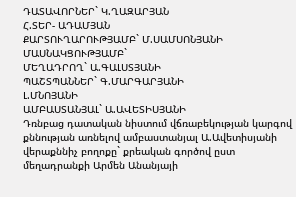ԴԱՏԱՎՈՐՆԵՐ` Կ.ՂԱԶԱՐՅԱՆ
Հ.ՏԵՐ- ԱԴԱՄՅԱՆ
ՔԱՐՏՈՒՂԱՐՈՒԹՅԱՄԲ` Մ.ՍԱՄՍՈՆՅԱՆԻ
ՄԱՍՆԱԿՑՈՒԹՅԱՄԲ`
ՄԵՂԱԴՐՈՂ` Ա.ԳԱԼՍՏՅԱՆԻ
ՊԱՇՏՊԱՆՆԵՐ` Գ.ՄԱՐԳԱՐՅԱՆԻ
Լ.ՄՆՈՅԱՆԻ
ԱՄԲԱՍՏԱՆՅԱԼ` Ա.ԱՎԵՏԻՍՅԱՆԻ
Դռնբաց դատական նիստում վճռաբեկության կարգով քննության առնելով ամբաստանյալ Ա.Ավետիսյանի վերաքննիչ բողոքը` քրեական գործով ըստ մեղադրանքի Արմեն Անանյայի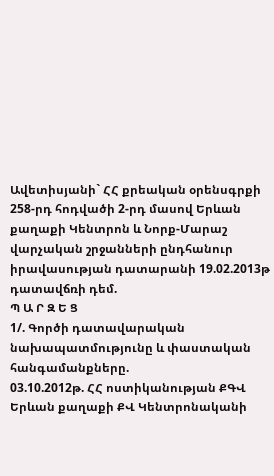Ավետիսյանի` ՀՀ քրեական օրենսգրքի 258-րդ հոդվածի 2-րդ մասով Երևան քաղաքի Կենտրոն և Նորք-Մարաշ վարչական շրջանների ընդհանուր իրավասության դատարանի 19.02.2013թ դատավճռի դեմ.
Պ Ա Ր Զ Ե Ց
1/. Գործի դատավարական նախապատմությունը և փաստական հանգամանքները.
03.10.2012թ. ՀՀ ոստիկանության ՔԳՎ Երևան քաղաքի ՔՎ Կենտրոնականի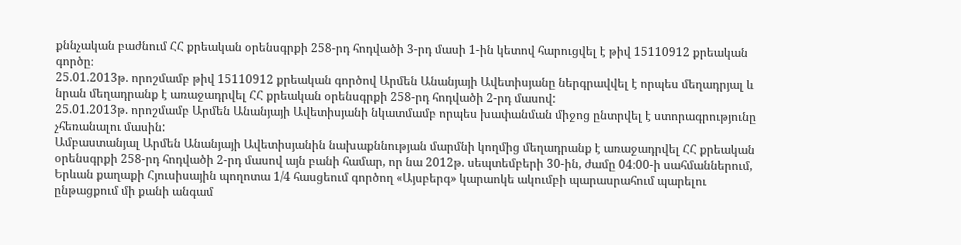քննչական բաժնում ՀՀ քրեական օրենսգրքի 258-րդ հոդվածի 3-րդ մասի 1-ին կետով հարուցվել է թիվ 15110912 քրեական գործը։
25.01.2013թ. որոշմամբ թիվ 15110912 քրեական գործով Արմեն Անանյայի Ավետիսյանը ներգրավվել է որպես մեղադրյալ և նրան մեղադրանք է առաջադրվել ՀՀ քրեական օրենսգրքի 258-րդ հոդվածի 2-րդ մասով:
25.01.2013թ. որոշմամբ Արմեն Անանյայի Ավետիսյանի նկատմամբ որպես խափանման միջոց ընտրվել է ստորագրությունը չհեռանալու մասին:
Ամբաստանյալ Արմեն Անանյայի Ավետիսյանին նախաքննության մարմնի կողմից մեղադրանք է առաջադրվել ՀՀ քրեական օրենսգրքի 258-րդ հոդվածի 2-րդ մասով այն բանի համար, որ նա 2012թ. սեպտեմբերի 30-ին, ժամը 04։00-ի սահմաններում, Երևան քաղաքի Հյուսիսային պողոտա 1/4 հասցեում գործող «Այսբերգ» կարաոկե ակումբի պարասրահում պարելու ընթացքում մի քանի անգամ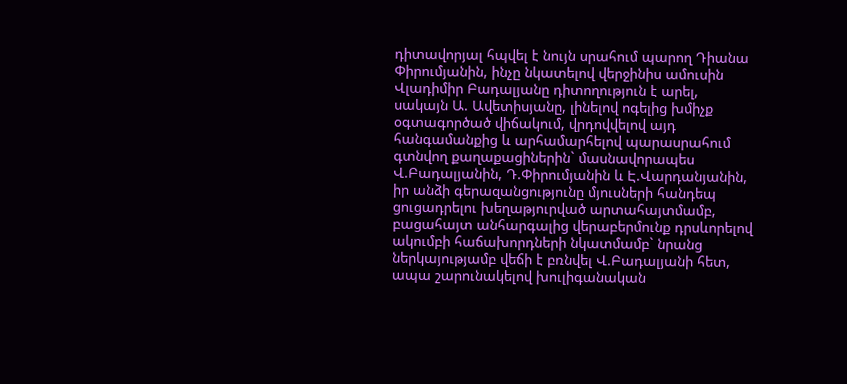դիտավորյալ հպվել է նույն սրահում պարող Դիանա Փիրումյանին, ինչը նկատելով վերջինիս ամուսին Վլադիմիր Բադալյանը դիտողություն է արել, սակայն Ա. Ավետիսյանը, լինելով ոգելից խմիչք օգտագործած վիճակում, վրդովվելով այդ հանգամանքից և արհամարհելով պարասրահում գտնվող քաղաքացիներին` մասնավորապես Վ.Բադալյանին, Դ.Փիրումյանին և Է.Վարդանյանին, իր անձի գերազանցությունը մյուսների հանդեպ ցուցադրելու խեղաթյուրված արտահայտմամբ, բացահայտ անհարգալից վերաբերմունք դրսևորելով ակումբի հաճախորդների նկատմամբ` նրանց ներկայությամբ վեճի է բռնվել Վ.Բադալյանի հետ, ապա շարունակելով խուլիգանական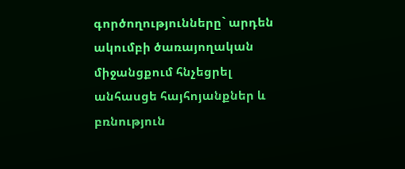գործողությունները` արդեն ակումբի ծառայողական միջանցքում հնչեցրել անհասցե հայհոյանքներ և բռնություն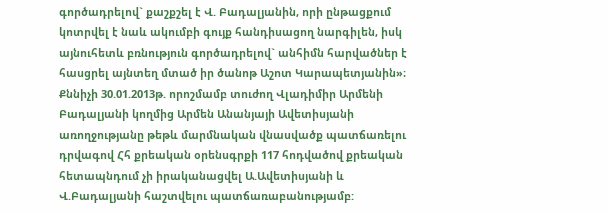գործադրելով` քաշքշել է Վ. Բադալյանին, որի ընթացքում կոտրվել է նաև ակումբի գույք հանդիսացող նարգիլեն, իսկ այնուհետև բռնություն գործադրելով` անհիմն հարվածներ է հասցրել այնտեղ մտած իր ծանոթ Աշոտ Կարապետյանին»։
Քննիչի 30.01.2013թ. որոշմամբ տուժող Վլադիմիր Արմենի Բադալյանի կողմից Արմեն Անանյայի Ավետիսյանի առողջությանը թեթև մարմնական վնասվածք պատճառելու դրվագով Հհ քրեական օրենսգրքի 117 հոդվածով քրեական հետապնդում չի իրականացվել Ա.Ավետիսյանի և Վ.Բադալյանի հաշտվելու պատճառաբանությամբ: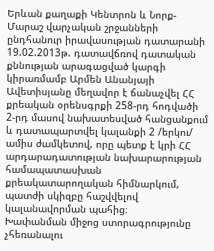Երևան քաղաքի Կենտրոն և Նորք-Մարաշ վարչական շրջանների ընդհանուր իրավասության դատարանի 19.02.2013թ. դատավճռով դատական քննության արագացված կարգի կիրառմամբ Արմեն Անանյայի Ավետիսյանը մեղավոր է ճանաչվել ՀՀ քրեական օրենսգրքի 258-րդ հոդվածի 2-րդ մասով նախատեսված հանցանքում և դատապարտվել կալանքի 2 /երկու/ ամիս ժամկետով, որը պետք է կրի ՀՀ արդարադատության նախարարության համապատասխան քրեակատարողական հիմնարկում, պատժի սկիզբը հաշվվելով կալանավորման պահից։
Խափանման միջոց ստորագրությունը չհեռանալու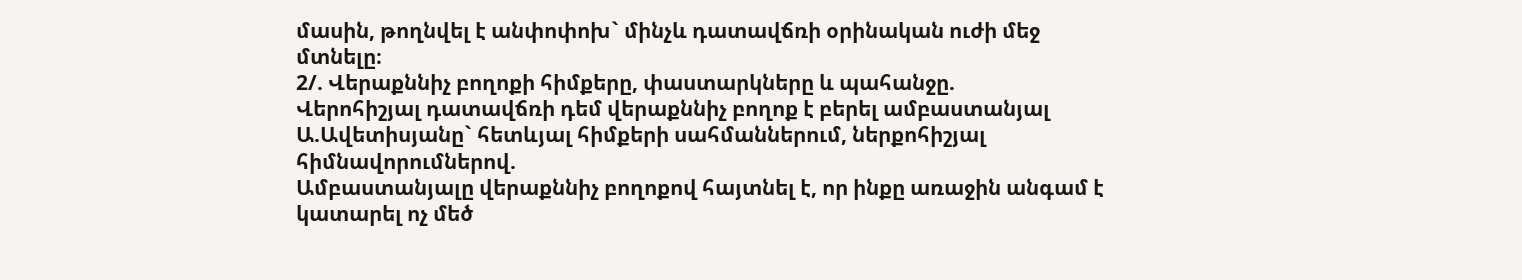մասին, թողնվել է անփոփոխ` մինչև դատավճռի օրինական ուժի մեջ մտնելը։
2/. Վերաքննիչ բողոքի հիմքերը, փաստարկները և պահանջը.
Վերոհիշյալ դատավճռի դեմ վերաքննիչ բողոք է բերել ամբաստանյալ Ա.Ավետիսյանը` հետևյալ հիմքերի սահմաններում, ներքոհիշյալ հիմնավորումներով.
Ամբաստանյալը վերաքննիչ բողոքով հայտնել է, որ ինքը առաջին անգամ է կատարել ոչ մեծ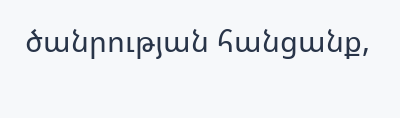ծանրության հանցանք,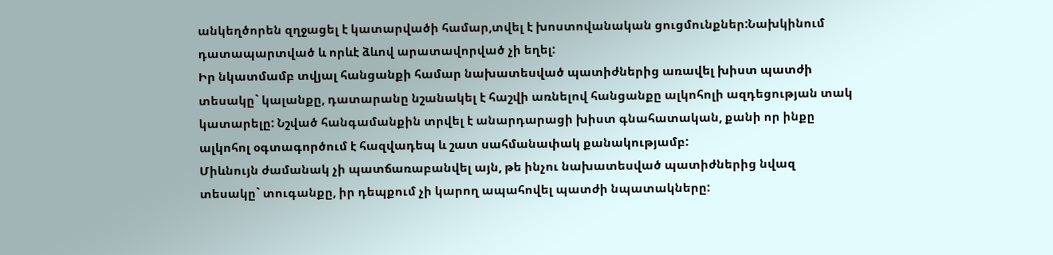անկեղծորեն զղջացել է կատարվածի համար,տվել է խոստովանական ցուցմունքներ:Նախկինում դատապարտված և որևէ ձևով արատավորված չի եղել:
Իր նկատմամբ տվյալ հանցանքի համար նախատեսված պատիժներից առավել խիստ պատժի տեսակը` կալանքը, դատարանը նշանակել է հաշվի առնելով հանցանքը ալկոհոլի ազդեցության տակ կատարելը: Նշված հանգամանքին տրվել է անարդարացի խիստ գնահատական, քանի որ ինքը ալկոհոլ օգտագործում է հազվադեպ և շատ սահմանափակ քանակությամբ:
Միևնույն ժամանակ չի պատճառաբանվել այն, թե ինչու նախատեսված պատիժներից նվազ տեսակը` տուգանքը, իր դեպքում չի կարող ապահովել պատժի նպատակները: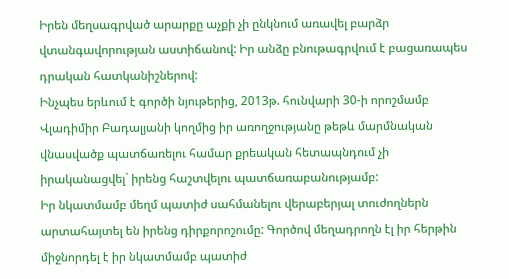Իրեն մեղսագրված արարքը աչքի չի ընկնում առավել բարձր վտանգավորության աստիճանով: Իր անձը բնութագրվում է բացառապես դրական հատկանիշներով:
Ինչպես երևում է գործի նյութերից, 2013թ. հունվարի 30-ի որոշմամբ Վլադիմիր Բադալյանի կողմից իր առողջությանը թեթև մարմնական վնասվածք պատճառելու համար քրեական հետապնդում չի իրականացվել` իրենց հաշտվելու պատճառաբանությամբ:
Իր նկատմամբ մեղմ պատիժ սահմանելու վերաբերյալ տուժողներն արտահայտել են իրենց դիրքորոշումը: Գործով մեղադրողն էլ իր հերթին միջնորդել է իր նկատմամբ պատիժ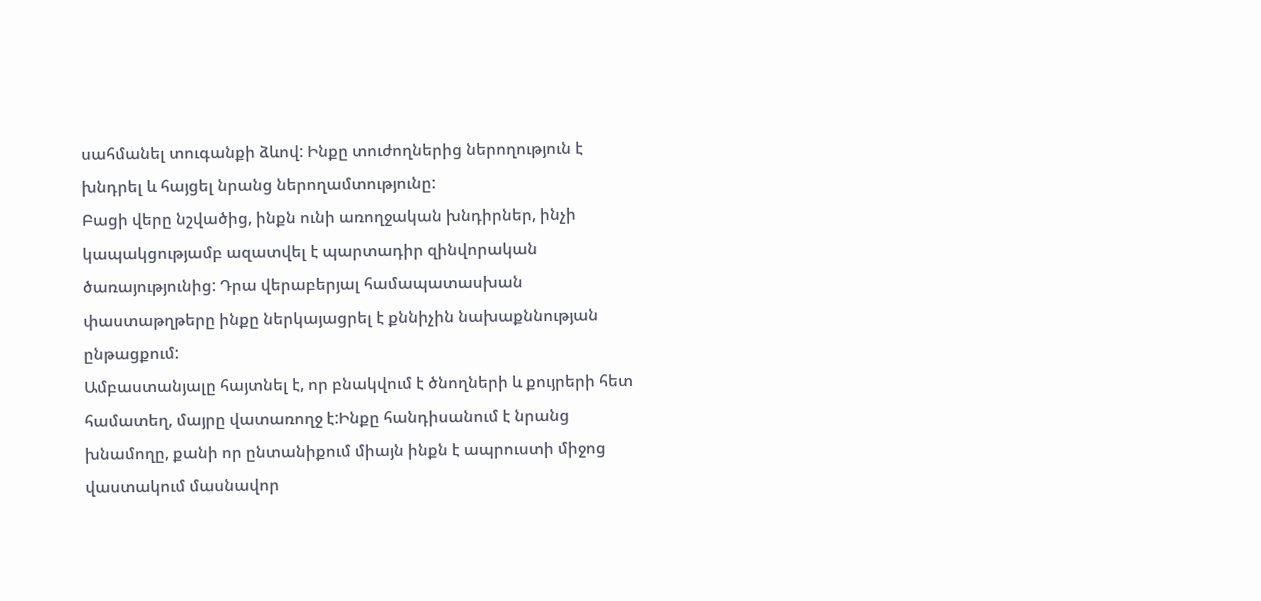սահմանել տուգանքի ձևով: Ինքը տուժողներից ներողություն է խնդրել և հայցել նրանց ներողամտությունը:
Բացի վերը նշվածից, ինքն ունի առողջական խնդիրներ, ինչի կապակցությամբ ազատվել է պարտադիր զինվորական ծառայությունից: Դրա վերաբերյալ համապատասխան փաստաթղթերը ինքը ներկայացրել է քննիչին նախաքննության ընթացքում:
Ամբաստանյալը հայտնել է, որ բնակվում է ծնողների և քույրերի հետ համատեղ, մայրը վատառողջ է:Ինքը հանդիսանում է նրանց խնամողը, քանի որ ընտանիքում միայն ինքն է ապրուստի միջոց վաստակում մասնավոր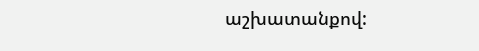աշխատանքով: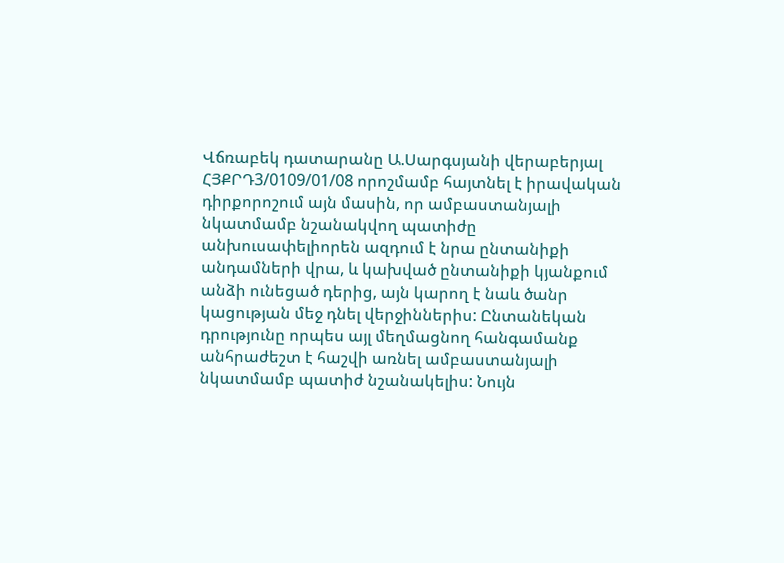Վճռաբեկ դատարանը Ա.Սարգսյանի վերաբերյալ ՀՅՔՐԴ3/0109/01/08 որոշմամբ հայտնել է իրավական դիրքորոշում այն մասին, որ ամբաստանյալի նկատմամբ նշանակվող պատիժը անխուսափելիորեն ազդում է նրա ընտանիքի անդամների վրա, և կախված ընտանիքի կյանքում անձի ունեցած դերից, այն կարող է նաև ծանր կացության մեջ դնել վերջիններիս: Ընտանեկան դրությունը որպես այլ մեղմացնող հանգամանք անհրաժեշտ է հաշվի առնել ամբաստանյալի նկատմամբ պատիժ նշանակելիս: Նույն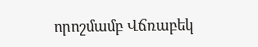որոշմամբ Վճռաբեկ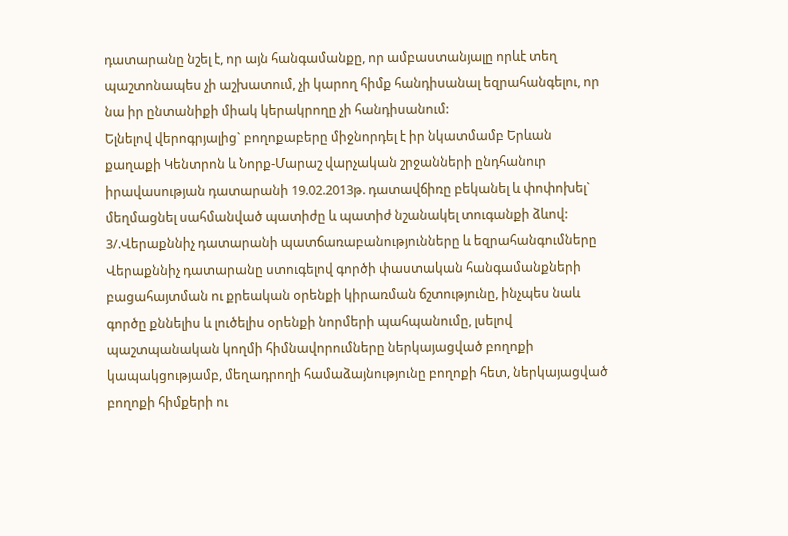դատարանը նշել է, որ այն հանգամանքը, որ ամբաստանյալը որևէ տեղ պաշտոնապես չի աշխատում, չի կարող հիմք հանդիսանալ եզրահանգելու, որ նա իր ընտանիքի միակ կերակրողը չի հանդիսանում:
Ելնելով վերոգրյալից` բողոքաբերը միջնորդել է իր նկատմամբ Երևան քաղաքի Կենտրոն և Նորք-Մարաշ վարչական շրջանների ընդհանուր իրավասության դատարանի 19.02.2013թ. դատավճիռը բեկանել և փոփոխել` մեղմացնել սահմանված պատիժը և պատիժ նշանակել տուգանքի ձևով:
3/.Վերաքննիչ դատարանի պատճառաբանությունները և եզրահանգումները
Վերաքննիչ դատարանը ստուգելով գործի փաստական հանգամանքների բացահայտման ու քրեական օրենքի կիրառման ճշտությունը, ինչպես նաև գործը քննելիս և լուծելիս օրենքի նորմերի պահպանումը, լսելով պաշտպանական կողմի հիմնավորումները ներկայացված բողոքի կապակցությամբ, մեղադրողի համաձայնությունը բողոքի հետ, ներկայացված բողոքի հիմքերի ու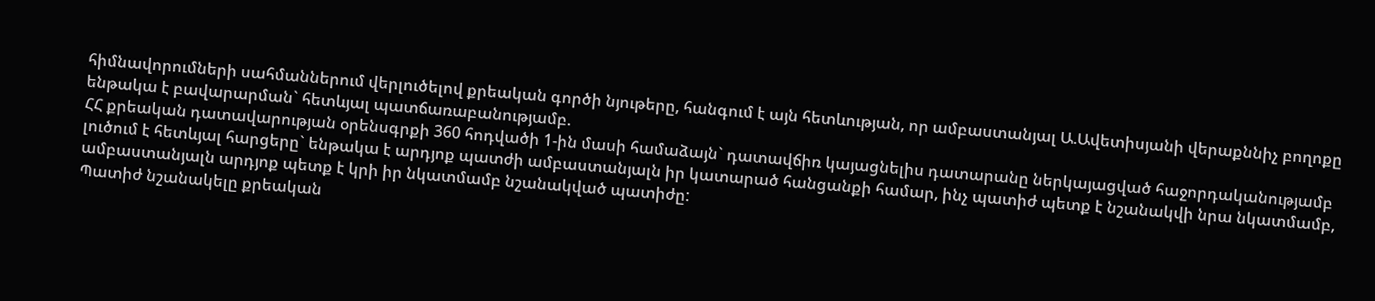հիմնավորումների սահմաններում վերլուծելով քրեական գործի նյութերը, հանգում է այն հետևության, որ ամբաստանյալ Ա.Ավետիսյանի վերաքննիչ բողոքը ենթակա է բավարարման` հետևյալ պատճառաբանությամբ.
ՀՀ քրեական դատավարության օրենսգրքի 360 հոդվածի 1-ին մասի համաձայն` դատավճիռ կայացնելիս դատարանը ներկայացված հաջորդականությամբ լուծում է հետևյալ հարցերը` ենթակա է արդյոք պատժի ամբաստանյալն իր կատարած հանցանքի համար, ինչ պատիժ պետք է նշանակվի նրա նկատմամբ, ամբաստանյալն արդյոք պետք է կրի իր նկատմամբ նշանակված պատիժը:
Պատիժ նշանակելը քրեական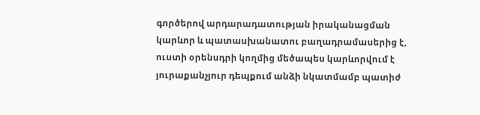գործերով արդարադատության իրականացման կարևոր և պատասխանատու բաղադրամասերից է, ուստի օրենսդրի կողմից մեծապես կարևորվում է յուրաքանչյուր դեպքում անձի նկատմամբ պատիժ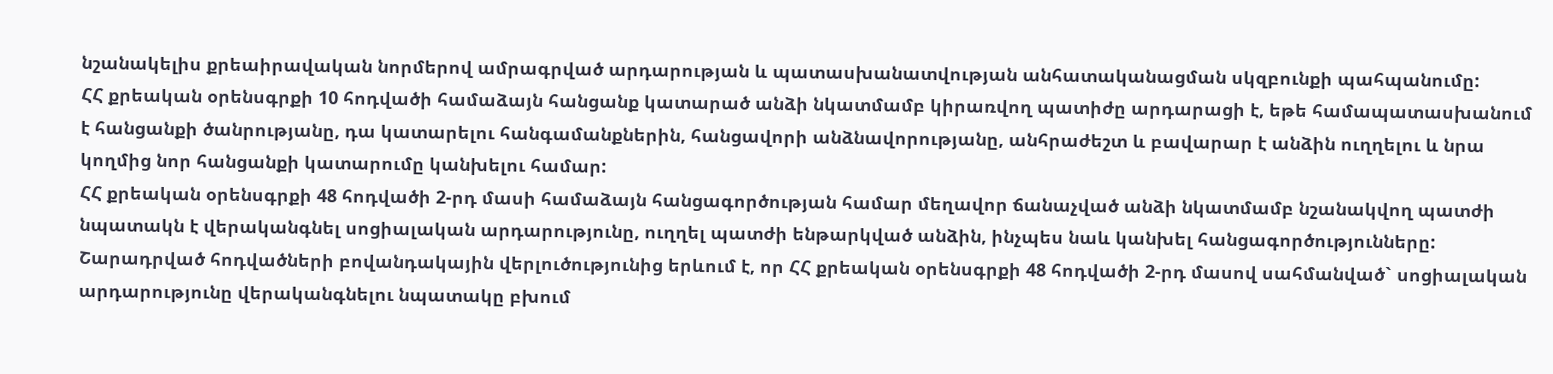նշանակելիս քրեաիրավական նորմերով ամրագրված արդարության և պատասխանատվության անհատականացման սկզբունքի պահպանումը:
ՀՀ քրեական օրենսգրքի 10 հոդվածի համաձայն հանցանք կատարած անձի նկատմամբ կիրառվող պատիժը արդարացի է, եթե համապատասխանում է հանցանքի ծանրությանը, դա կատարելու հանգամանքներին, հանցավորի անձնավորությանը, անհրաժեշտ և բավարար է անձին ուղղելու և նրա կողմից նոր հանցանքի կատարումը կանխելու համար:
ՀՀ քրեական օրենսգրքի 48 հոդվածի 2-րդ մասի համաձայն հանցագործության համար մեղավոր ճանաչված անձի նկատմամբ նշանակվող պատժի նպատակն է վերականգնել սոցիալական արդարությունը, ուղղել պատժի ենթարկված անձին, ինչպես նաև կանխել հանցագործությունները:
Շարադրված հոդվածների բովանդակային վերլուծությունից երևում է, որ ՀՀ քրեական օրենսգրքի 48 հոդվածի 2-րդ մասով սահմանված` սոցիալական արդարությունը վերականգնելու նպատակը բխում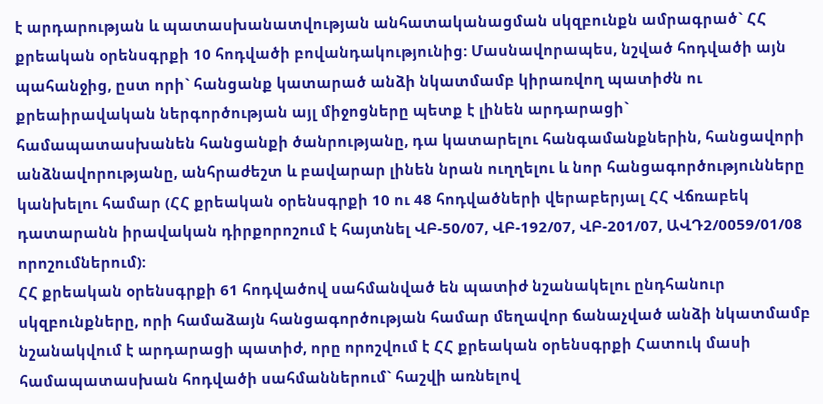է արդարության և պատասխանատվության անհատականացման սկզբունքն ամրագրած` ՀՀ քրեական օրենսգրքի 10 հոդվածի բովանդակությունից: Մասնավորապես, նշված հոդվածի այն պահանջից, ըստ որի` հանցանք կատարած անձի նկատմամբ կիրառվող պատիժն ու քրեաիրավական ներգործության այլ միջոցները պետք է լինեն արդարացի` համապատասխանեն հանցանքի ծանրությանը, դա կատարելու հանգամանքներին, հանցավորի անձնավորությանը, անհրաժեշտ և բավարար լինեն նրան ուղղելու և նոր հանցագործությունները կանխելու համար (ՀՀ քրեական օրենսգրքի 10 ու 48 հոդվածների վերաբերյալ ՀՀ Վճռաբեկ դատարանն իրավական դիրքորոշում է հայտնել ՎԲ-50/07, ՎԲ-192/07, ՎԲ-201/07, ԱՎԴ2/0059/01/08 որոշումներում):
ՀՀ քրեական օրենսգրքի 61 հոդվածով սահմանված են պատիժ նշանակելու ընդհանուր սկզբունքները, որի համաձայն հանցագործության համար մեղավոր ճանաչված անձի նկատմամբ նշանակվում է արդարացի պատիժ, որը որոշվում է ՀՀ քրեական օրենսգրքի Հատուկ մասի համապատասխան հոդվածի սահմաններում` հաշվի առնելով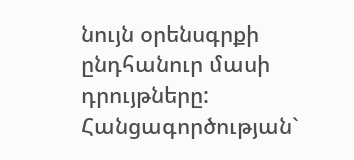նույն օրենսգրքի ընդհանուր մասի դրույթները:
Հանցագործության`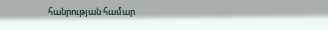հանրության համար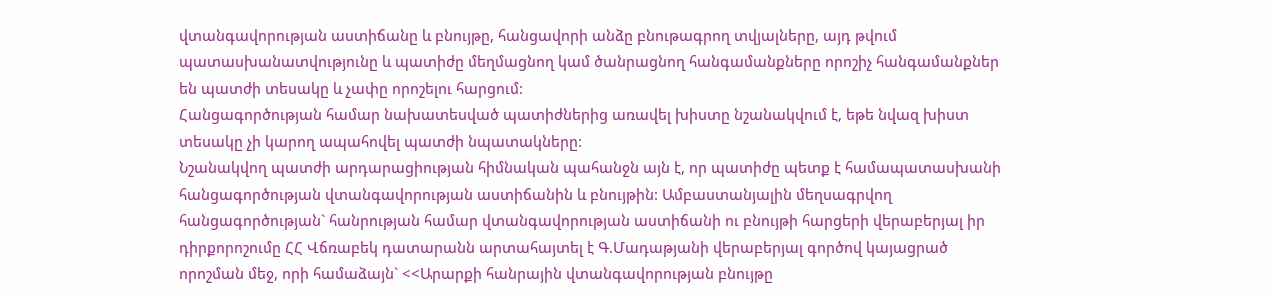վտանգավորության աստիճանը և բնույթը, հանցավորի անձը բնութագրող տվյալները, այդ թվում պատասխանատվությունը և պատիժը մեղմացնող կամ ծանրացնող հանգամանքները որոշիչ հանգամանքներ են պատժի տեսակը և չափը որոշելու հարցում:
Հանցագործության համար նախատեսված պատիժներից առավել խիստը նշանակվում է, եթե նվազ խիստ տեսակը չի կարող ապահովել պատժի նպատակները:
Նշանակվող պատժի արդարացիության հիմնական պահանջն այն է, որ պատիժը պետք է համապատասխանի հանցագործության վտանգավորության աստիճանին և բնույթին: Ամբաստանյալին մեղսագրվող հանցագործության` հանրության համար վտանգավորության աստիճանի ու բնույթի հարցերի վերաբերյալ իր դիրքորոշումը ՀՀ Վճռաբեկ դատարանն արտահայտել է Գ.Մադաթյանի վերաբերյալ գործով կայացրած որոշման մեջ, որի համաձայն` <<Արարքի հանրային վտանգավորության բնույթը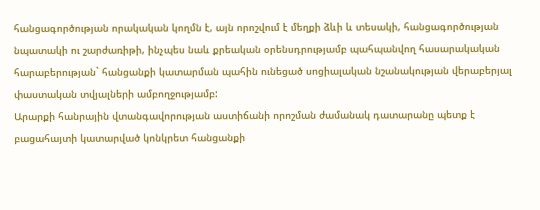հանցագործության որակական կողմն է, այն որոշվում է մեղքի ձևի և տեսակի, հանցագործության նպատակի ու շարժառիթի, ինչպես նաև քրեական օրենսդրությամբ պահպանվող հասարակական հարաբերության` հանցանքի կատարման պահին ունեցած սոցիալական նշանակության վերաբերյալ փաստական տվյալների ամբողջությամբ:
Արարքի հանրային վտանգավորության աստիճանի որոշման ժամանակ դատարանը պետք է բացահայտի կատարված կոնկրետ հանցանքի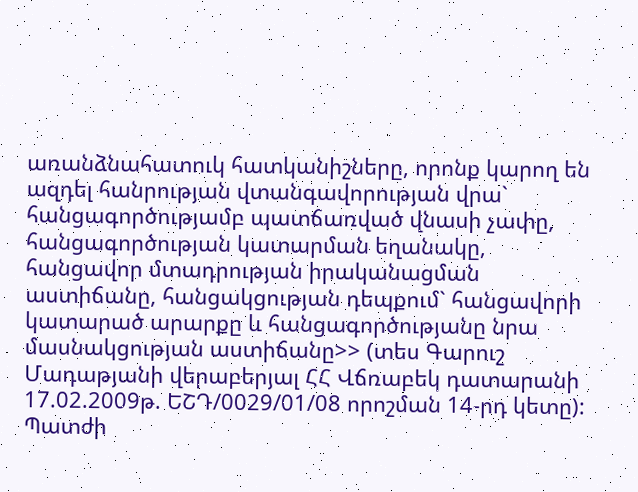առանձնահատուկ հատկանիշները, որոնք կարող են ազդել հանրության վտանգավորության վրա` հանցագործությամբ պատճառված վնասի չափը, հանցագործության կատարման եղանակը, հանցավոր մտադրության իրականացման աստիճանը, հանցակցության դեպքում` հանցավորի կատարած արարքը և հանցագործությանը նրա մասնակցության աստիճանը>> (տես Գարուշ Մադաթյանի վերաբերյալ ՀՀ Վճռաբեկ դատարանի 17.02.2009թ. ԵՇԴ/0029/01/08 որոշման 14-րդ կետը):
Պատժի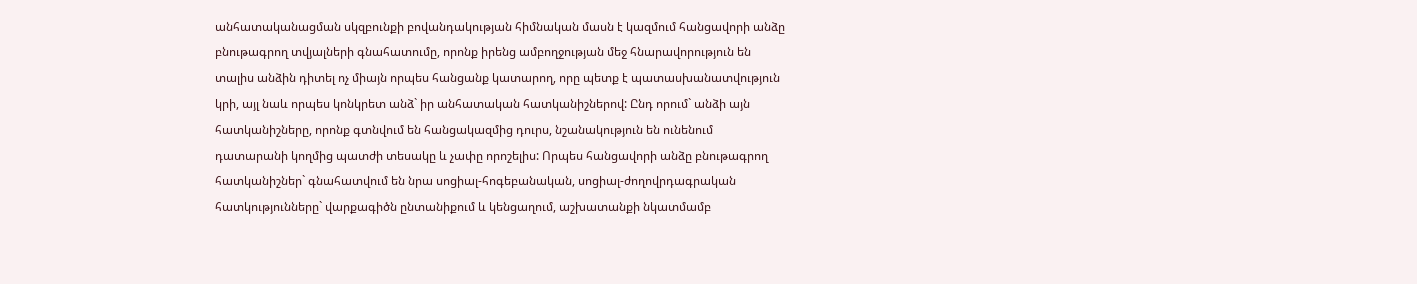անհատականացման սկզբունքի բովանդակության հիմնական մասն է կազմում հանցավորի անձը բնութագրող տվյալների գնահատումը, որոնք իրենց ամբողջության մեջ հնարավորություն են տալիս անձին դիտել ոչ միայն որպես հանցանք կատարող, որը պետք է պատասխանատվություն կրի, այլ նաև որպես կոնկրետ անձ` իր անհատական հատկանիշներով: Ընդ որում` անձի այն հատկանիշները, որոնք գտնվում են հանցակազմից դուրս, նշանակություն են ունենում դատարանի կողմից պատժի տեսակը և չափը որոշելիս: Որպես հանցավորի անձը բնութագրող հատկանիշներ` գնահատվում են նրա սոցիալ-հոգեբանական, սոցիալ-ժողովրդագրական հատկությունները` վարքագիծն ընտանիքում և կենցաղում, աշխատանքի նկատմամբ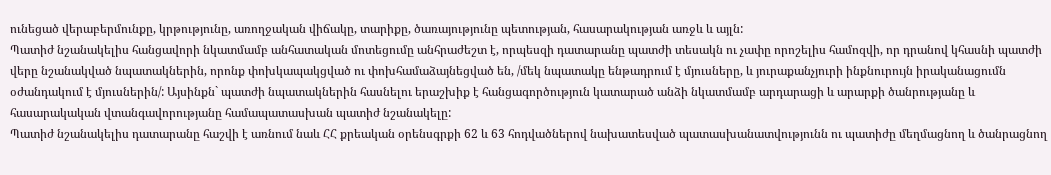ունեցած վերաբերմունքը, կրթությունը, առողջական վիճակը, տարիքը, ծառայությունը պետության, հասարակության առջև և այլն:
Պատիժ նշանակելիս հանցավորի նկատմամբ անհատական մոտեցումը անհրաժեշտ է, որպեսզի դատարանը պատժի տեսակն ու չափը որոշելիս համոզվի, որ դրանով կհասնի պատժի վերը նշանակված նպատակներին, որոնք փոխկապակցված ու փոխհամաձայնեցված են, /մեկ նպատակը ենթադրում է մյուսները, և յուրաքանչյուրի ինքնուրույն իրականացումն օժանդակում է մյուսներին/: Այսինքն` պատժի նպատակներին հասնելու երաշխիք է հանցագործություն կատարած անձի նկատմամբ արդարացի և արարքի ծանրությանը և հասարակական վտանգավորությանը համապատասխան պատիժ նշանակելը:
Պատիժ նշանակելիս դատարանը հաշվի է առնում նաև ՀՀ քրեական օրենսգրքի 62 և 63 հոդվածներով նախատեսված պատասխանատվությունն ու պատիժը մեղմացնող և ծանրացնող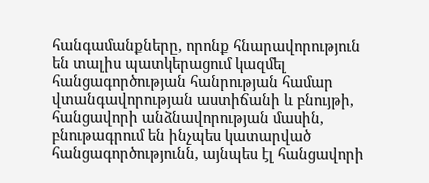հանգամանքները, որոնք հնարավորություն են տալիս պատկերացում կազմել հանցագործության հանրության համար վտանգավորության աստիճանի և բնույթի, հանցավորի անձնավորության մասին, բնութագրում են ինչպես կատարված հանցագործությունն, այնպես էլ հանցավորի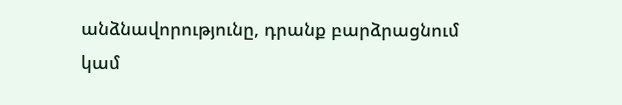անձնավորությունը, դրանք բարձրացնում կամ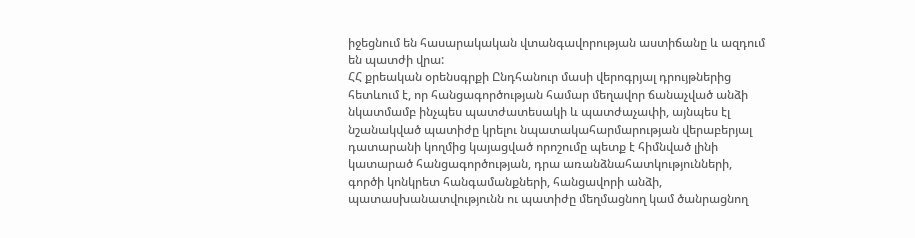իջեցնում են հասարակական վտանգավորության աստիճանը և ազդում են պատժի վրա:
ՀՀ քրեական օրենսգրքի Ընդհանուր մասի վերոգրյալ դրույթներից հետևում է, որ հանցագործության համար մեղավոր ճանաչված անձի նկատմամբ ինչպես պատժատեսակի և պատժաչափի, այնպես էլ նշանակված պատիժը կրելու նպատակահարմարության վերաբերյալ դատարանի կողմից կայացված որոշումը պետք է հիմնված լինի կատարած հանցագործության, դրա առանձնահատկությունների, գործի կոնկրետ հանգամանքների, հանցավորի անձի, պատասխանատվությունն ու պատիժը մեղմացնող կամ ծանրացնող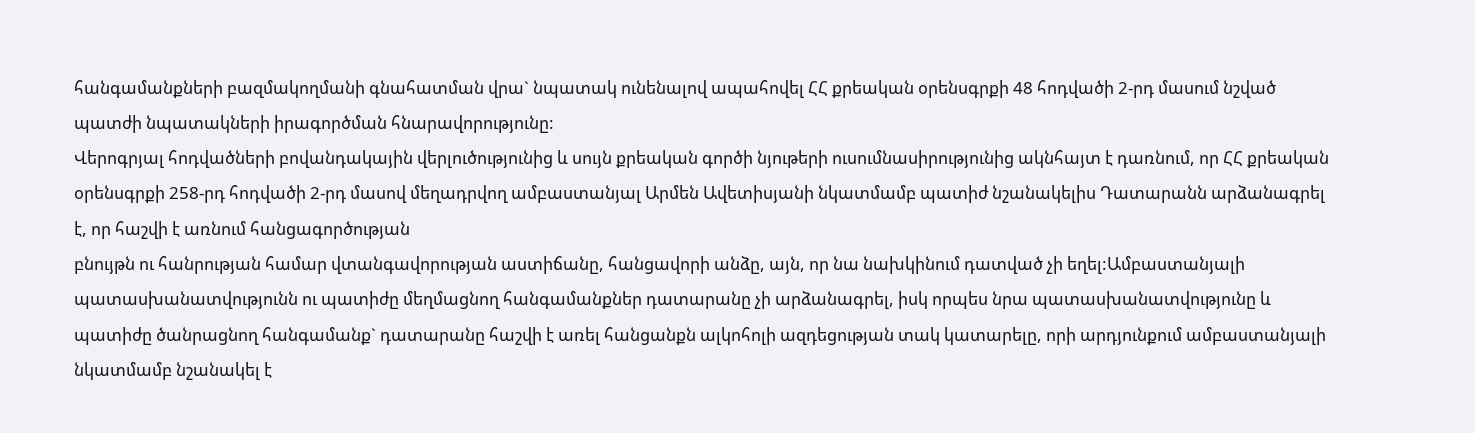հանգամանքների բազմակողմանի գնահատման վրա` նպատակ ունենալով ապահովել ՀՀ քրեական օրենսգրքի 48 հոդվածի 2-րդ մասում նշված պատժի նպատակների իրագործման հնարավորությունը:
Վերոգրյալ հոդվածների բովանդակային վերլուծությունից և սույն քրեական գործի նյութերի ուսումնասիրությունից ակնհայտ է դառնում, որ ՀՀ քրեական օրենսգրքի 258-րդ հոդվածի 2-րդ մասով մեղադրվող ամբաստանյալ Արմեն Ավետիսյանի նկատմամբ պատիժ նշանակելիս Դատարանն արձանագրել է, որ հաշվի է առնում հանցագործության
բնույթն ու հանրության համար վտանգավորության աստիճանը, հանցավորի անձը, այն, որ նա նախկինում դատված չի եղել:Ամբաստանյալի պատասխանատվությունն ու պատիժը մեղմացնող հանգամանքներ դատարանը չի արձանագրել, իսկ որպես նրա պատասխանատվությունը և պատիժը ծանրացնող հանգամանք` դատարանը հաշվի է առել հանցանքն ալկոհոլի ազդեցության տակ կատարելը, որի արդյունքում ամբաստանյալի նկատմամբ նշանակել է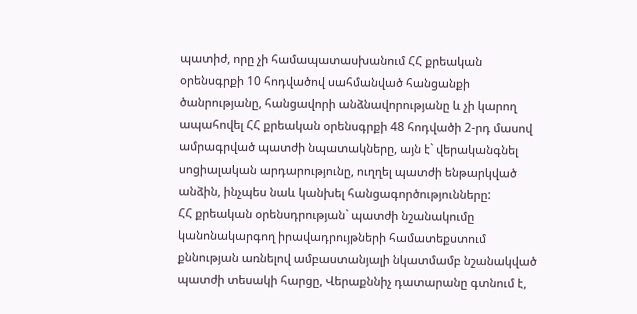պատիժ, որը չի համապատասխանում ՀՀ քրեական օրենսգրքի 10 հոդվածով սահմանված հանցանքի ծանրությանը, հանցավորի անձնավորությանը և չի կարող ապահովել ՀՀ քրեական օրենսգրքի 48 հոդվածի 2-րդ մասով ամրագրված պատժի նպատակները, այն է` վերականգնել սոցիալական արդարությունը, ուղղել պատժի ենթարկված անձին, ինչպես նաև կանխել հանցագործությունները:
ՀՀ քրեական օրենսդրության` պատժի նշանակումը կանոնակարգող իրավադրույթների համատեքստում քննության առնելով ամբաստանյալի նկատմամբ նշանակված պատժի տեսակի հարցը, Վերաքննիչ դատարանը գտնում է,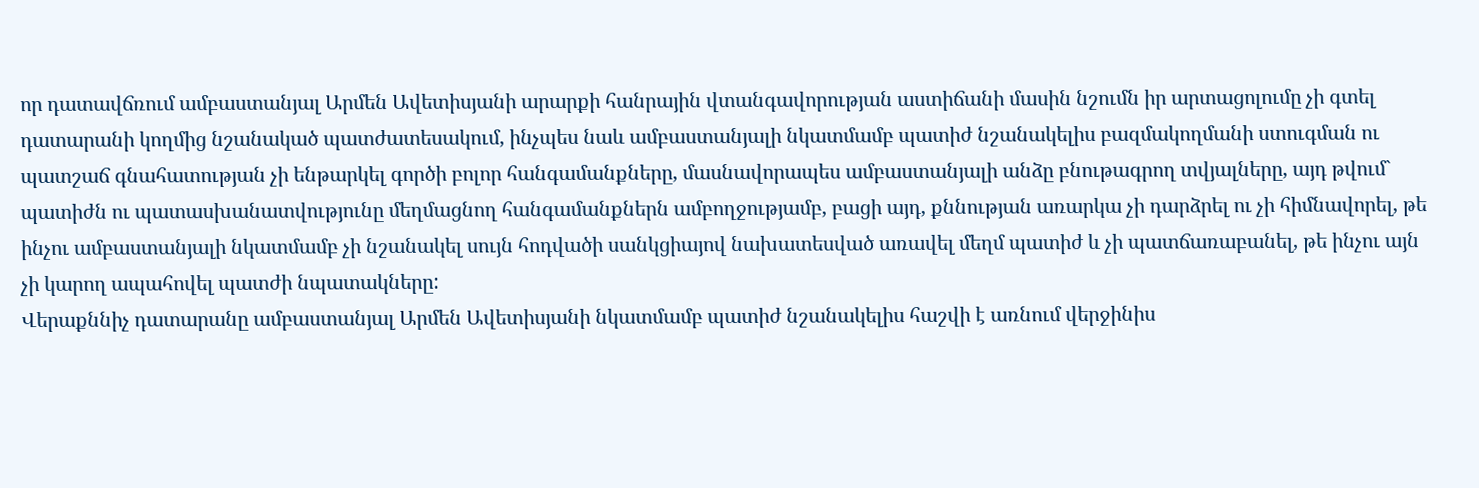որ դատավճռում ամբաստանյալ Արմեն Ավետիսյանի արարքի հանրային վտանգավորության աստիճանի մասին նշումն իր արտացոլումը չի գտել դատարանի կողմից նշանակած պատժատեսակում, ինչպես նաև ամբաստանյալի նկատմամբ պատիժ նշանակելիս բազմակողմանի ստուգման ու պատշաճ գնահատության չի ենթարկել գործի բոլոր հանգամանքները, մասնավորապես ամբաստանյալի անձը բնութագրող տվյալները, այդ թվում` պատիժն ու պատասխանատվությունը մեղմացնող հանգամանքներն ամբողջությամբ, բացի այդ, քննության առարկա չի դարձրել ու չի հիմնավորել, թե ինչու ամբաստանյալի նկատմամբ չի նշանակել սույն հոդվածի սանկցիայով նախատեսված առավել մեղմ պատիժ և չի պատճառաբանել, թե ինչու այն չի կարող ապահովել պատժի նպատակները:
Վերաքննիչ դատարանը ամբաստանյալ Արմեն Ավետիսյանի նկատմամբ պատիժ նշանակելիս հաշվի է առնում վերջինիս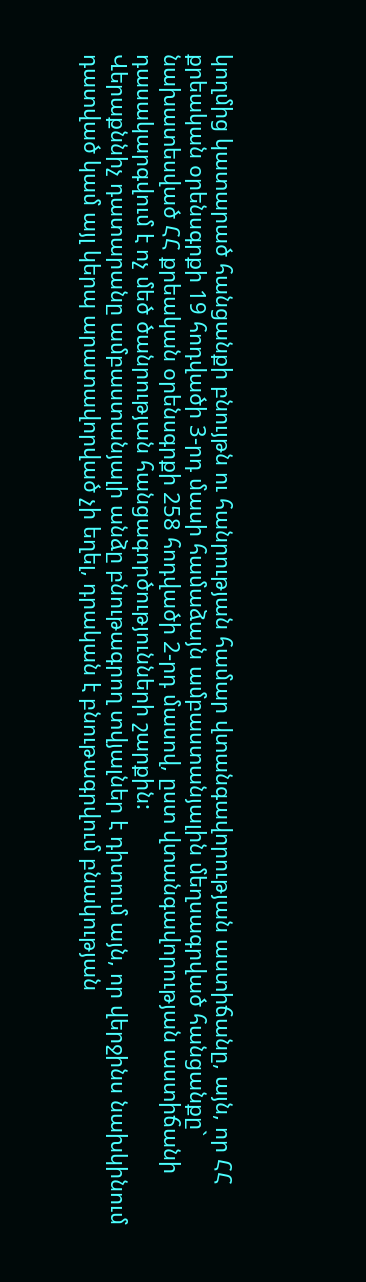կողմից կատարած հանցանքի բնույթն ու հանրության համար վտանգավորության աստիճանը, այն, որ ՀՀ քրեական օրենսգրքի 19 հոդվածի 3-րդ մասի համաձայն ամբաստանյալին մեղսագրված հանցանքը` նախատեսված ՀՀ քրեական օրենսգրքի 258 հոդվածի 2-րդ մասով, ըստ վտանգավորության աստիճանի դասակարգվում է ոչ մեծ ծանրության հանցագործությունների շարքին:
Վերաքննիչ դատարանը ամբաստանյալի անձը բնութագրող տվյալներ է դիտում այն, որ վերջինս նախկինում դատված կամ այլ կերպ արատավորված չի եղել, դրական է բնութագրվում բնակության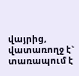վայրից, վատառողջ է` տառապում է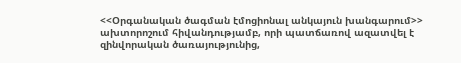<<Օրգանական ծագման էմոցիոնալ անկայուն խանգարում>> ախտորոշում հիվանդությամբ, որի պատճառով ազատվել է զինվորական ծառայությունից,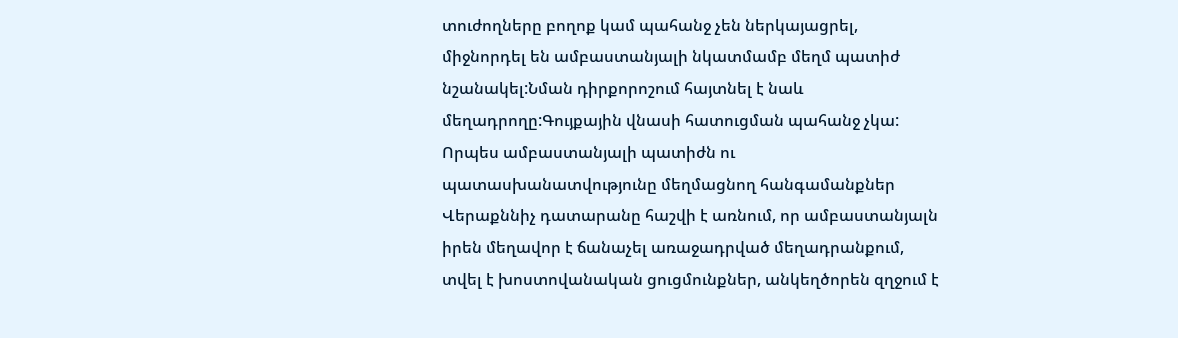տուժողները բողոք կամ պահանջ չեն ներկայացրել, միջնորդել են ամբաստանյալի նկատմամբ մեղմ պատիժ նշանակել:Նման դիրքորոշում հայտնել է նաև մեղադրողը:Գույքային վնասի հատուցման պահանջ չկա:
Որպես ամբաստանյալի պատիժն ու պատասխանատվությունը մեղմացնող հանգամանքներ Վերաքննիչ դատարանը հաշվի է առնում, որ ամբաստանյալն իրեն մեղավոր է ճանաչել առաջադրված մեղադրանքում, տվել է խոստովանական ցուցմունքներ, անկեղծորեն զղջում է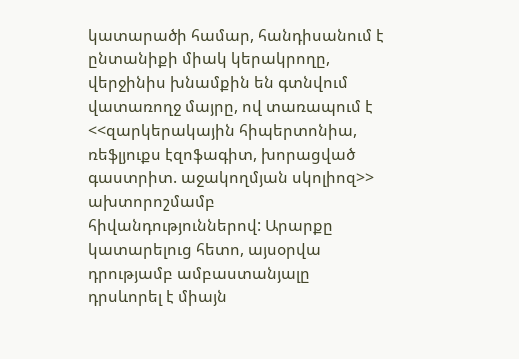կատարածի համար, հանդիսանում է ընտանիքի միակ կերակրողը, վերջինիս խնամքին են գտնվում վատառողջ մայրը, ով տառապում է <<զարկերակային հիպերտոնիա, ռեֆլյուքս էզոֆագիտ, խորացված գաստրիտ. աջակողմյան սկոլիոզ>> ախտորոշմամբ հիվանդություններով: Արարքը կատարելուց հետո, այսօրվա դրությամբ ամբաստանյալը դրսևորել է միայն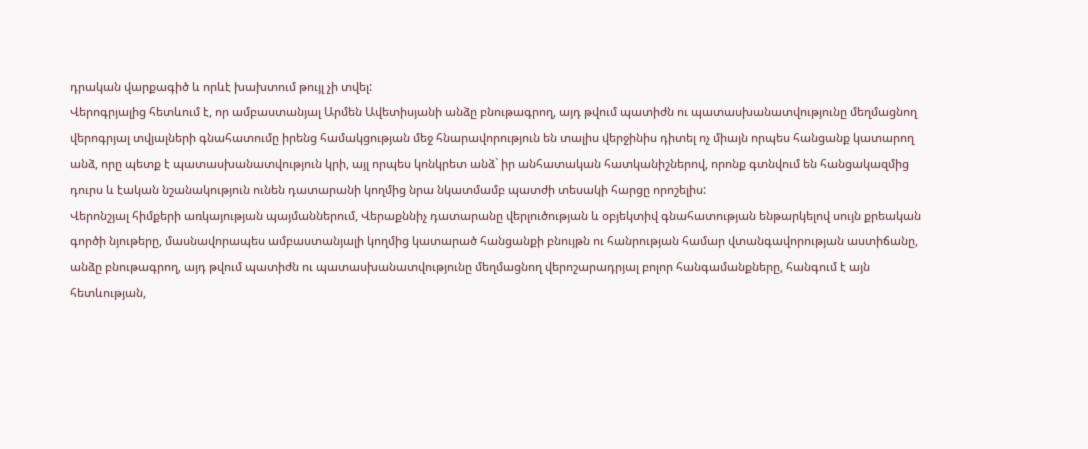դրական վարքագիծ և որևէ խախտում թույլ չի տվել:
Վերոգրյալից հետևում է, որ ամբաստանյալ Արմեն Ավետիսյանի անձը բնութագրող, այդ թվում պատիժն ու պատասխանատվությունը մեղմացնող վերոգրյալ տվյալների գնահատումը իրենց համակցության մեջ հնարավորություն են տալիս վերջինիս դիտել ոչ միայն որպես հանցանք կատարող անձ, որը պետք է պատասխանատվություն կրի, այլ որպես կոնկրետ անձ` իր անհատական հատկանիշներով, որոնք գտնվում են հանցակազմից դուրս և էական նշանակություն ունեն դատարանի կողմից նրա նկատմամբ պատժի տեսակի հարցը որոշելիս:
Վերոնշյալ հիմքերի առկայության պայմաններում, Վերաքննիչ դատարանը վերլուծության և օբյեկտիվ գնահատության ենթարկելով սույն քրեական գործի նյութերը, մասնավորապես ամբաստանյալի կողմից կատարած հանցանքի բնույթն ու հանրության համար վտանգավորության աստիճանը, անձը բնութագրող, այդ թվում պատիժն ու պատասխանատվությունը մեղմացնող վերոշարադրյալ բոլոր հանգամանքները, հանգում է այն հետևության,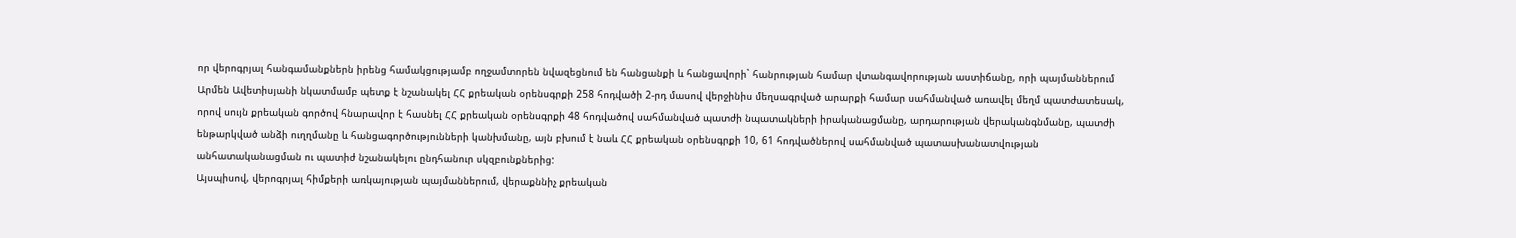որ վերոգրյալ հանգամանքներն իրենց համակցությամբ ողջամտորեն նվազեցնում են հանցանքի և հանցավորի` հանրության համար վտանգավորության աստիճանը, որի պայմաններում Արմեն Ավետիսյանի նկատմամբ պետք է նշանակել ՀՀ քրեական օրենսգրքի 258 հոդվածի 2-րդ մասով վերջինիս մեղսագրված արարքի համար սահմանված առավել մեղմ պատժատեսակ, որով սույն քրեական գործով հնարավոր է հասնել ՀՀ քրեական օրենսգրքի 48 հոդվածով սահմանված պատժի նպատակների իրականացմանը, արդարության վերականգնմանը, պատժի ենթարկված անձի ուղղմանը և հանցագործությունների կանխմանը, այն բխում է նաև ՀՀ քրեական օրենսգրքի 10, 61 հոդվածներով սահմանված պատասխանատվության անհատականացման ու պատիժ նշանակելու ընդհանուր սկզբունքներից:
Այսպիսով, վերոգրյալ հիմքերի առկայության պայմաններում, վերաքննիչ քրեական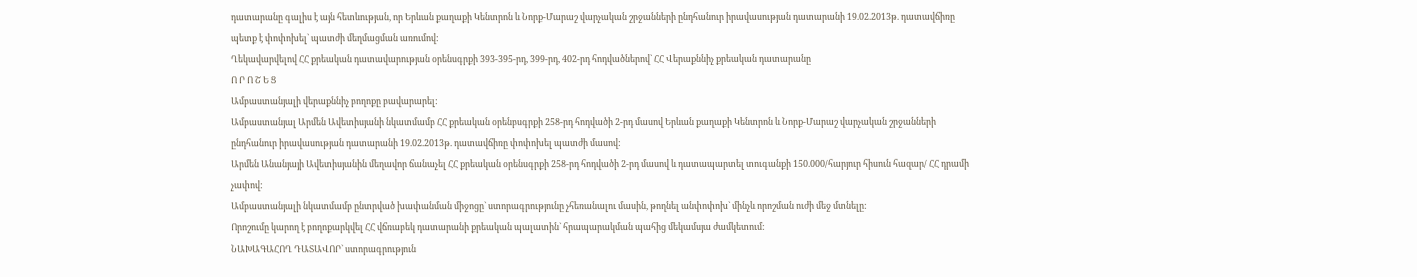դատարանը գալիս է այն հետևության, որ Երևան քաղաքի Կենտրոն և Նորք-Մարաշ վարչական շրջանների ընդհանուր իրավասության դատարանի 19.02.2013թ. դատավճիռը պետք է փոփոխել` պատժի մեղմացման առումով:
Ղեկավարվելով ՀՀ քրեական դատավարության օրենսգրքի 393-395-րդ, 399-րդ, 402-րդ հոդվածներով` ՀՀ Վերաքննիչ քրեական դատարանը
Ո Ր Ո Շ Ե Ց
Ամբաստանյալի վերաքննիչ բողոքը բավարարել:
Ամբաստանյալ Արմեն Ավետիսյանի նկատմամբ ՀՀ քրեական օրենբսգրքի 258-րդ հոդվածի 2-րդ մասով Երևան քաղաքի Կենտրոն և Նորք-Մարաշ վարչական շրջանների ընդհանուր իրավասության դատարանի 19.02.2013թ. դատավճիռը փոփոխել պատժի մասով:
Արմեն Անանյայի Ավետիսյանին մեղավոր ճանաչել ՀՀ քրեական օրենսգրքի 258-րդ հոդվածի 2-րդ մասով և դատապարտել տուգանքի 150.000/հարյուր հիսուն հազար/ ՀՀ դրամի չափով:
Ամբաստանյալի նկատմամբ ընտրված խափանման միջոցը` ստորագրությունը չհեռանալու մասին, թողնել անփոփոխ` մինչև որոշման ուժի մեջ մտնելը:
Որոշումը կարող է բողոքարկվել ՀՀ վճռաբեկ դատարանի քրեական պալատին` հրապարակման պահից մեկամսյա ժամկետում:
ՆԱԽԱԳԱՀՈՂ ԴԱՏԱՎՈՐ` ստորագրություն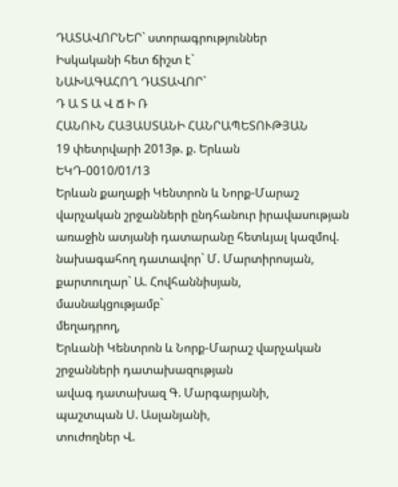ԴԱՏԱՎՈՐՆԵՐ` ստորագրություններ
Իսկականի հետ ճիշտ է`
ՆԱԽԱԳԱՀՈՂ ԴԱՏԱՎՈՐ`
Դ Ա Տ Ա Վ Ճ Ի Ռ
ՀԱՆՈՒՆ ՀԱՅԱՍՏԱՆԻ ՀԱՆՐԱՊԵՏՈՒԹՅԱՆ
19 փետրվարի 2013թ. ք. Երևան
ԵԿԴ-0010/01/13
Երևան քաղաքի Կենտրոն և Նորք-Մարաշ վարչական շրջանների ընդհանուր իրավասության առաջին ատյանի դատարանը հետևյալ կազմով.
նախագահող դատավոր` Մ. Մարտիրոսյան,
քարտուղար` Ա. Հովհաննիսյան,
մասնակցությամբ`
մեղադրող,
Երևանի Կենտրոն և Նորք-Մարաշ վարչական
շրջանների դատախազության
ավագ դատախազ Գ. Մարգարյանի,
պաշտպան Ս. Ասլանյանի,
տուժողներ Վ.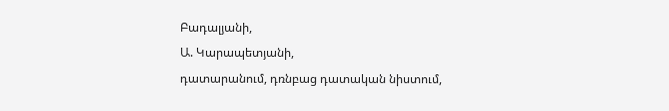Բադալյանի,
Ա. Կարապետյանի,
դատարանում, դռնբաց դատական նիստում,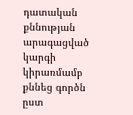դատական քննության արագացված կարգի կիրառմամբ քննեց գործն ըստ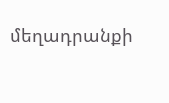մեղադրանքի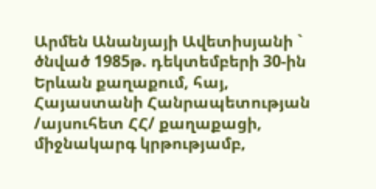Արմեն Անանյայի Ավետիսյանի `
ծնված 1985թ. դեկտեմբերի 30-ին Երևան քաղաքում, հայ, Հայաստանի Հանրապետության /այսուհետ ՀՀ/ քաղաքացի, միջնակարգ կրթությամբ,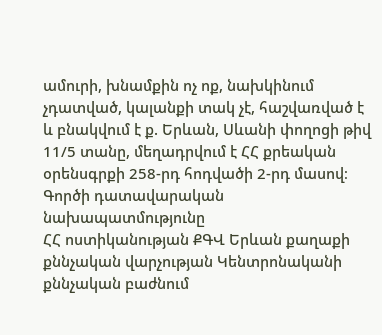ամուրի, խնամքին ոչ ոք, նախկինում չդատված, կալանքի տակ չէ, հաշվառված է և բնակվում է ք. Երևան, Սևանի փողոցի թիվ 11/5 տանը, մեղադրվում է ՀՀ քրեական օրենսգրքի 258-րդ հոդվածի 2-րդ մասով։
Գործի դատավարական նախապատմությունը
ՀՀ ոստիկանության ՔԳՎ Երևան քաղաքի քննչական վարչության Կենտրոնականի քննչական բաժնում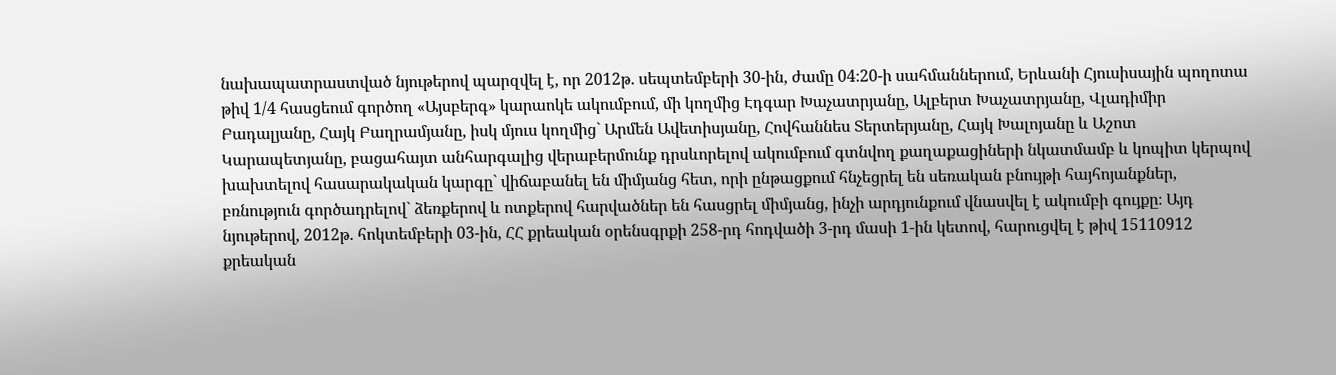նախապատրաստված նյութերով պարզվել է, որ 2012թ. սեպտեմբերի 30-ին, ժամը 04։20-ի սահմաններում, Երևանի Հյուսիսային պողոտա թիվ 1/4 հասցեում գործող «Այսբերգ» կարաոկե ակումբում, մի կողմից Էդգար Խաչատրյանը, Ալբերտ Խաչատրյանը, Վլադիմիր Բադալյանը, Հայկ Բաղրամյանը, իսկ մյուս կողմից` Արմեն Ավետիսյանը, Հովհաննես Տերտերյանը, Հայկ Խալոյանը և Աշոտ Կարապետյանը, բացահայտ անհարգալից վերաբերմունք դրսևորելով ակումբում գտնվող քաղաքացիների նկատմամբ և կոպիտ կերպով խախտելով հասարակական կարգը` վիճաբանել են միմյանց հետ, որի ընթացքում հնչեցրել են սեռական բնույթի հայհոյանքներ, բռնություն գործադրելով` ձեռքերով և ոտքերով հարվածներ են հասցրել միմյանց, ինչի արդյունքում վնասվել է ակումբի գույքը։ Այդ նյութերով, 2012թ. հոկտեմբերի 03-ին, ՀՀ քրեական օրենսգրքի 258-րդ հոդվածի 3-րդ մասի 1-ին կետով, հարուցվել է թիվ 15110912 քրեական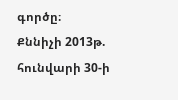գործը։
Քննիչի 2013թ. հունվարի 30-ի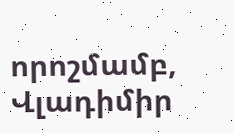որոշմամբ, Վլադիմիր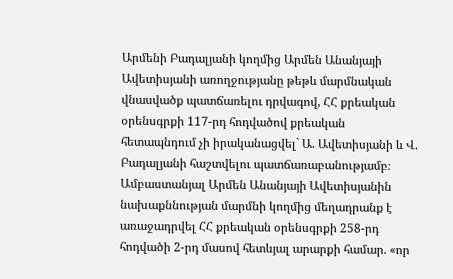Արմենի Բադալյանի կողմից Արմեն Անանյայի Ավետիսյանի առողջությանը թեթև մարմնական վնասվածք պատճառելու դրվագով, ՀՀ քրեական օրենսգրքի 117-րդ հոդվածով քրեական հետապնդում չի իրականացվել` Ա. Ավետիսյանի և Վ. Բադալյանի հաշտվելու պատճառաբանությամբ։
Ամբաստանյալ Արմեն Անանյայի Ավետիսյանին նախաքննության մարմնի կողմից մեղադրանք է առաջադրվել ՀՀ քրեական օրենսգրքի 258-րդ հոդվածի 2-րդ մասով հետևյալ արարքի համար. «որ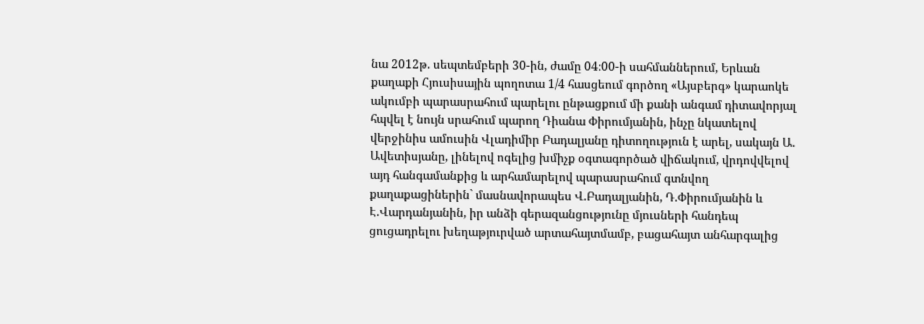նա 2012թ. սեպտեմբերի 30-ին, ժամը 04։00-ի սահմաններում, Երևան քաղաքի Հյուսիսային պողոտա 1/4 հասցեում գործող «Այսբերգ» կարաոկե ակումբի պարասրահում պարելու ընթացքում մի քանի անգամ դիտավորյալ հպվել է նույն սրահում պարող Դիանա Փիրումյանին, ինչը նկատելով վերջինիս ամուսին Վլադիմիր Բադալյանը դիտողություն է արել, սակայն Ա. Ավետիսյանը, լինելով ոգելից խմիչք օգտագործած վիճակում, վրդովվելով այդ հանգամանքից և արհամարելով պարասրահում գտնվող քաղաքացիներին` մասնավորապես Վ.Բադալյանին, Դ.Փիրումյանին և Է.Վարդանյանին, իր անձի գերազանցությունը մյուսների հանդեպ ցուցադրելու խեղաթյուրված արտահայտմամբ, բացահայտ անհարգալից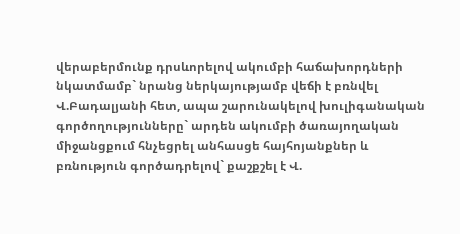վերաբերմունք դրսևորելով ակումբի հաճախորդների նկատմամբ` նրանց ներկայությամբ վեճի է բռնվել Վ.Բադալյանի հետ, ապա շարունակելով խուլիգանական գործողությունները` արդեն ակումբի ծառայողական միջանցքում հնչեցրել անհասցե հայհոյանքներ և բռնություն գործադրելով` քաշքշել է Վ.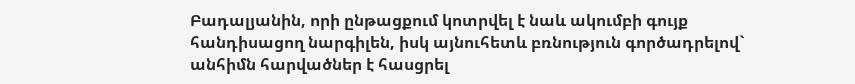Բադալյանին, որի ընթացքում կոտրվել է նաև ակումբի գույք հանդիսացող նարգիլեն, իսկ այնուհետև բռնություն գործադրելով` անհիմն հարվածներ է հասցրել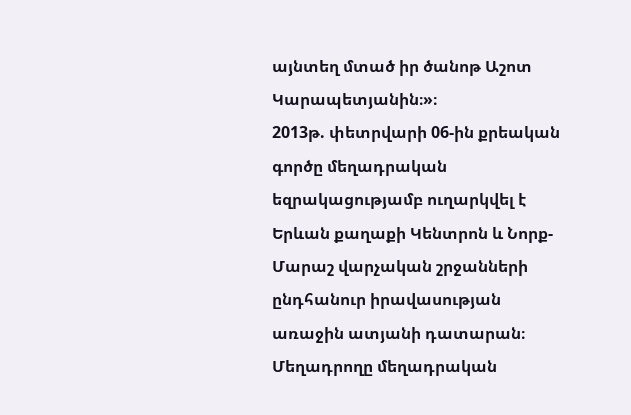այնտեղ մտած իր ծանոթ Աշոտ Կարապետյանին։»։
2013թ. փետրվարի 06-ին քրեական գործը մեղադրական եզրակացությամբ ուղարկվել է Երևան քաղաքի Կենտրոն և Նորք-Մարաշ վարչական շրջանների ընդհանուր իրավասության առաջին ատյանի դատարան։
Մեղադրողը մեղադրական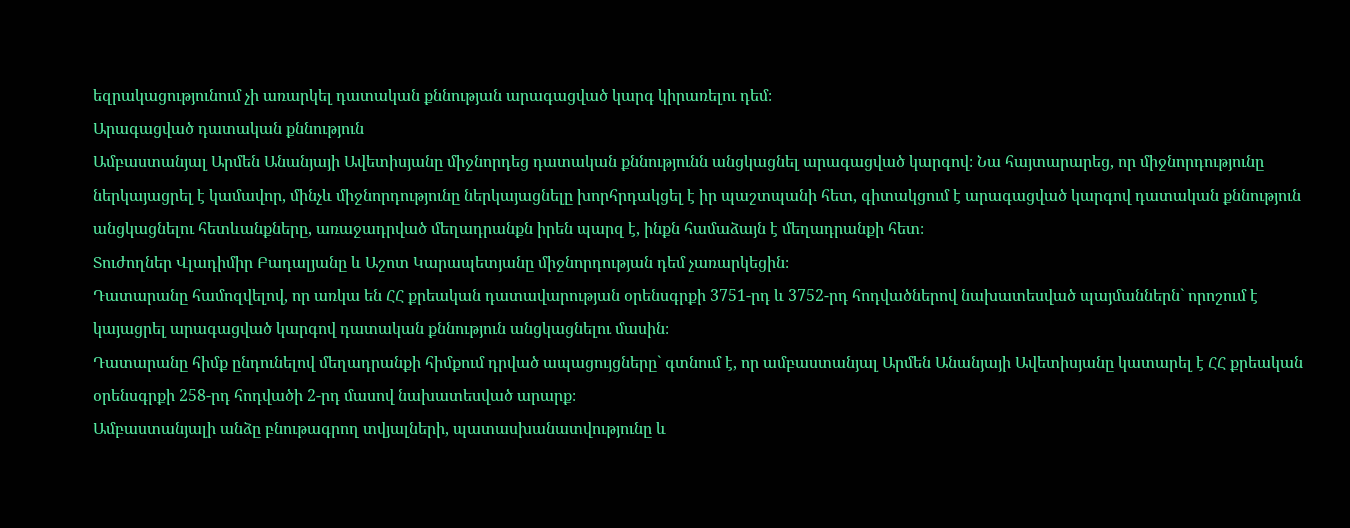եզրակացությունում չի առարկել դատական քննության արագացված կարգ կիրառելու դեմ։
Արագացված դատական քննություն
Ամբաստանյալ Արմեն Անանյայի Ավետիսյանը միջնորդեց դատական քննությունն անցկացնել արագացված կարգով։ Նա հայտարարեց, որ միջնորդությունը ներկայացրել է կամավոր, մինչև միջնորդությունը ներկայացնելը խորհրդակցել է իր պաշտպանի հետ, գիտակցում է արագացված կարգով դատական քննություն անցկացնելու հետևանքները, առաջադրված մեղադրանքն իրեն պարզ է, ինքն համաձայն է մեղադրանքի հետ։
Տուժողներ Վլադիմիր Բադալյանը և Աշոտ Կարապետյանը միջնորդության դեմ չառարկեցին։
Դատարանը համոզվելով, որ առկա են ՀՀ քրեական դատավարության օրենսգրքի 3751-րդ և 3752-րդ հոդվածներով նախատեսված պայմաններն` որոշում է կայացրել արագացված կարգով դատական քննություն անցկացնելու մասին։
Դատարանը հիմք ընդունելով մեղադրանքի հիմքում դրված ապացույցները` գտնում է, որ ամբաստանյալ Արմեն Անանյայի Ավետիսյանը կատարել է ՀՀ քրեական օրենսգրքի 258-րդ հոդվածի 2-րդ մասով նախատեսված արարք։
Ամբաստանյալի անձը բնութագրող տվյալների, պատասխանատվությունը և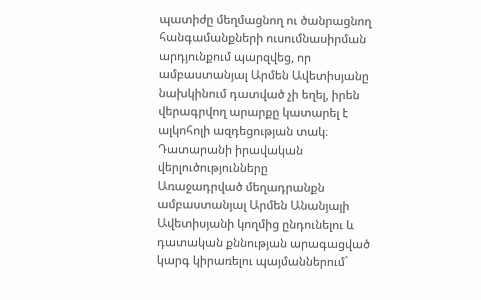պատիժը մեղմացնող ու ծանրացնող հանգամանքների ուսումնասիրման արդյունքում պարզվեց, որ ամբաստանյալ Արմեն Ավետիսյանը նախկինում դատված չի եղել, իրեն վերագրվող արարքը կատարել է ալկոհոլի ազդեցության տակ։
Դատարանի իրավական վերլուծությունները
Առաջադրված մեղադրանքն ամբաստանյալ Արմեն Անանյայի Ավետիսյանի կողմից ընդունելու և դատական քննության արագացված կարգ կիրառելու պայմաններում`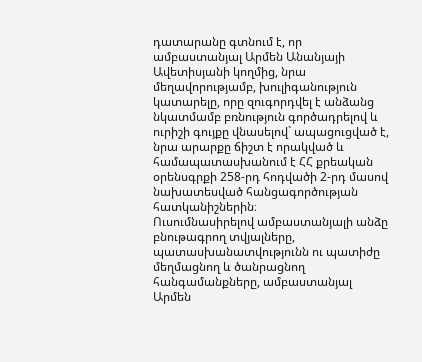դատարանը գտնում է, որ ամբաստանյալ Արմեն Անանյայի Ավետիսյանի կողմից, նրա մեղավորությամբ, խուլիգանություն կատարելը, որը զուգորդվել է անձանց նկատմամբ բռնություն գործադրելով և ուրիշի գույքը վնասելով` ապացուցված է, նրա արարքը ճիշտ է որակված և համապատասխանում է ՀՀ քրեական օրենսգրքի 258-րդ հոդվածի 2-րդ մասով նախատեսված հանցագործության հատկանիշներին։
Ուսումնասիրելով ամբաստանյալի անձը բնութագրող տվյալները, պատասխանատվությունն ու պատիժը մեղմացնող և ծանրացնող հանգամանքները, ամբաստանյալ Արմեն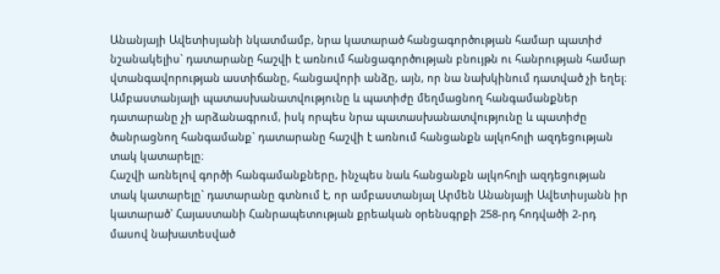Անանյայի Ավետիսյանի նկատմամբ, նրա կատարած հանցագործության համար պատիժ նշանակելիս` դատարանը հաշվի է առնում հանցագործության բնույթն ու հանրության համար վտանգավորության աստիճանը, հանցավորի անձը, այն, որ նա նախկինում դատված չի եղել։ Ամբաստանյալի պատասխանատվությունը և պատիժը մեղմացնող հանգամանքներ դատարանը չի արձանագրում, իսկ որպես նրա պատասխանատվությունը և պատիժը ծանրացնող հանգամանք` դատարանը հաշվի է առնում հանցանքն ալկոհոլի ազդեցության տակ կատարելը։
Հաշվի առնելով գործի հանգամանքները, ինչպես նաև հանցանքն ալկոհոլի ազդեցության տակ կատարելը` դատարանը գտնում է, որ ամբաստանյալ Արմեն Անանյայի Ավետիսյանն իր կատարած` Հայաստանի Հանրապետության քրեական օրենսգրքի 258-րդ հոդվածի 2-րդ մասով նախատեսված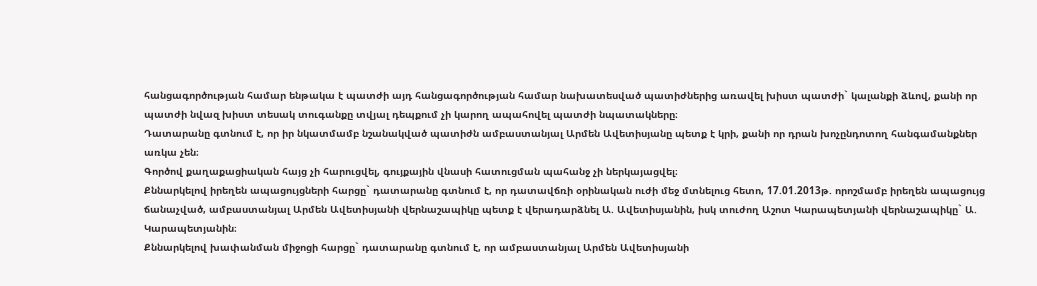հանցագործության համար ենթակա է պատժի այդ հանցագործության համար նախատեսված պատիժներից առավել խիստ պատժի` կալանքի ձևով, քանի որ պատժի նվազ խիստ տեսակ տուգանքը տվյալ դեպքում չի կարող ապահովել պատժի նպատակները։
Դատարանը գտնում է, որ իր նկատմամբ նշանակված պատիժն ամբաստանյալ Արմեն Ավետիսյանը պետք է կրի, քանի որ դրան խոչընդոտող հանգամանքներ առկա չեն։
Գործով քաղաքացիական հայց չի հարուցվել, գույքային վնասի հատուցման պահանջ չի ներկայացվել։
Քննարկելով իրեղեն ապացույցների հարցը` դատարանը գտնում է, որ դատավճռի օրինական ուժի մեջ մտնելուց հետո, 17.01.2013թ. որոշմամբ իրեղեն ապացույց ճանաչված, ամբաստանյալ Արմեն Ավետիսյանի վերնաշապիկը պետք է վերադարձնել Ա. Ավետիսյանին, իսկ տուժող Աշոտ Կարապետյանի վերնաշապիկը` Ա. Կարապետյանին։
Քննարկելով խափանման միջոցի հարցը` դատարանը գտնում է, որ ամբաստանյալ Արմեն Ավետիսյանի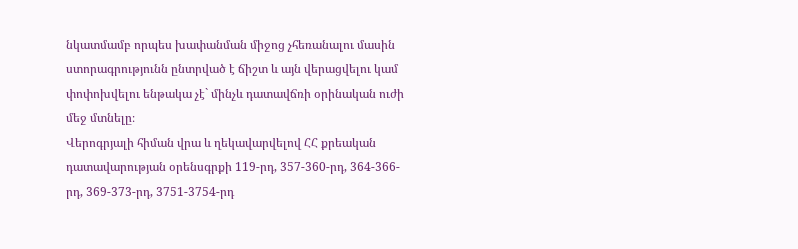նկատմամբ որպես խափանման միջոց չհեռանալու մասին ստորագրությունն ընտրված է ճիշտ և այն վերացվելու կամ փոփոխվելու ենթակա չէ` մինչև դատավճռի օրինական ուժի մեջ մտնելը։
Վերոգրյալի հիման վրա և ղեկավարվելով ՀՀ քրեական դատավարության օրենսգրքի 119-րդ, 357-360-րդ, 364-366-րդ, 369-373-րդ, 3751-3754-րդ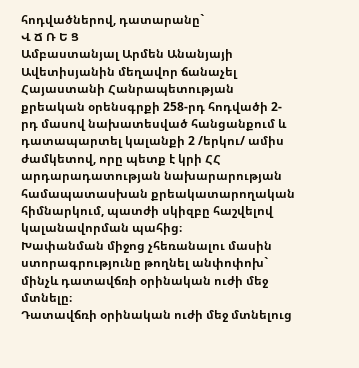հոդվածներով, դատարանը`
Վ Ճ Ռ Ե Ց
Ամբաստանյալ Արմեն Անանյայի Ավետիսյանին մեղավոր ճանաչել Հայաստանի Հանրապետության քրեական օրենսգրքի 258-րդ հոդվածի 2-րդ մասով նախատեսված հանցանքում և դատապարտել կալանքի 2 /երկու/ ամիս ժամկետով, որը պետք է կրի ՀՀ արդարադատության նախարարության համապատասխան քրեակատարողական հիմնարկում, պատժի սկիզբը հաշվելով կալանավորման պահից։
Խափանման միջոց չհեռանալու մասին ստորագրությունը թողնել անփոփոխ` մինչև դատավճռի օրինական ուժի մեջ մտնելը։
Դատավճռի օրինական ուժի մեջ մտնելուց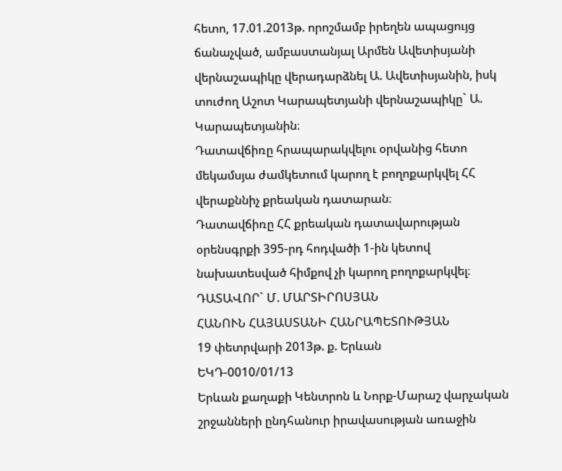հետո, 17.01.2013թ. որոշմամբ իրեղեն ապացույց ճանաչված, ամբաստանյալ Արմեն Ավետիսյանի վերնաշապիկը վերադարձնել Ա. Ավետիսյանին, իսկ տուժող Աշոտ Կարապետյանի վերնաշապիկը` Ա. Կարապետյանին։
Դատավճիռը հրապարակվելու օրվանից հետո մեկամսյա ժամկետում կարող է բողոքարկվել ՀՀ վերաքննիչ քրեական դատարան։
Դատավճիռը ՀՀ քրեական դատավարության օրենսգրքի 395-րդ հոդվածի 1-ին կետով նախատեսված հիմքով չի կարող բողոքարկվել։
ԴԱՏԱՎՈՐ` Մ. ՄԱՐՏԻՐՈՍՅԱՆ
ՀԱՆՈՒՆ ՀԱՅԱՍՏԱՆԻ ՀԱՆՐԱՊԵՏՈՒԹՅԱՆ
19 փետրվարի 2013թ. ք. Երևան
ԵԿԴ-0010/01/13
Երևան քաղաքի Կենտրոն և Նորք-Մարաշ վարչական շրջանների ընդհանուր իրավասության առաջին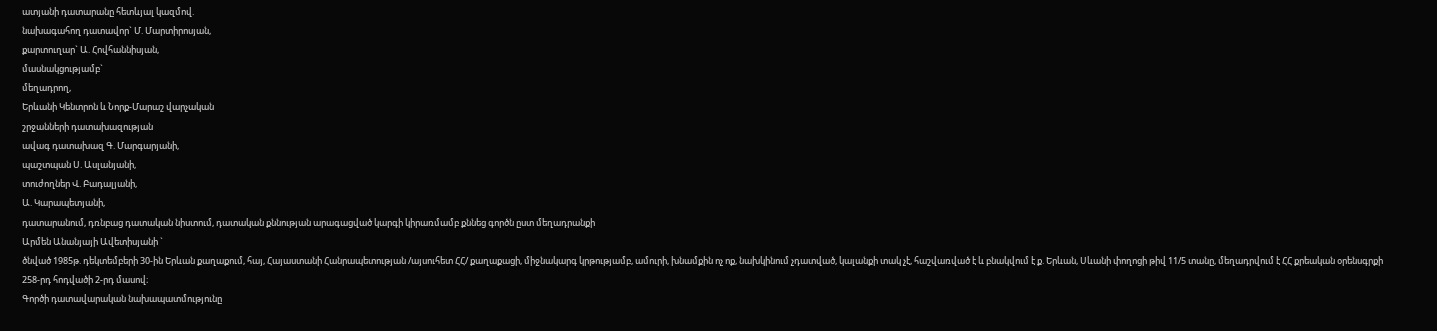ատյանի դատարանը հետևյալ կազմով.
նախագահող դատավոր` Մ. Մարտիրոսյան,
քարտուղար` Ա. Հովհաննիսյան,
մասնակցությամբ`
մեղադրող,
Երևանի Կենտրոն և Նորք-Մարաշ վարչական
շրջանների դատախազության
ավագ դատախազ Գ. Մարգարյանի,
պաշտպան Ս. Ասլանյանի,
տուժողներ Վ. Բադալյանի,
Ա. Կարապետյանի,
դատարանում, դռնբաց դատական նիստում, դատական քննության արագացված կարգի կիրառմամբ քննեց գործն ըստ մեղադրանքի
Արմեն Անանյայի Ավետիսյանի `
ծնված 1985թ. դեկտեմբերի 30-ին Երևան քաղաքում, հայ, Հայաստանի Հանրապետության /այսուհետ ՀՀ/ քաղաքացի, միջնակարգ կրթությամբ, ամուրի, խնամքին ոչ ոք, նախկինում չդատված, կալանքի տակ չէ, հաշվառված է և բնակվում է ք. Երևան, Սևանի փողոցի թիվ 11/5 տանը, մեղադրվում է ՀՀ քրեական օրենսգրքի 258-րդ հոդվածի 2-րդ մասով։
Գործի դատավարական նախապատմությունը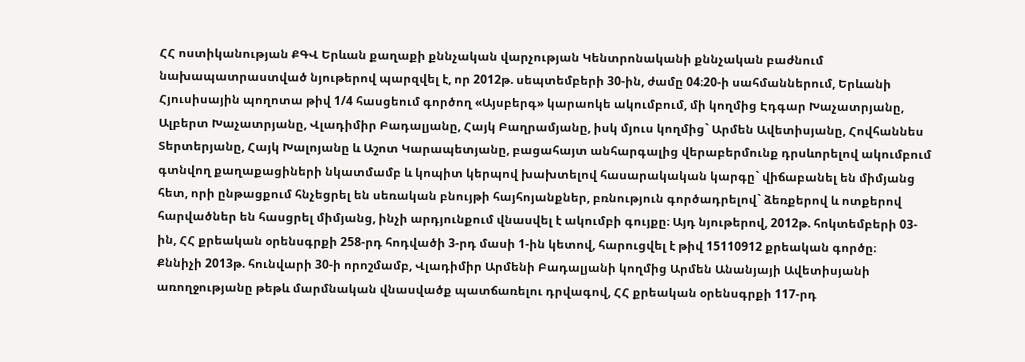ՀՀ ոստիկանության ՔԳՎ Երևան քաղաքի քննչական վարչության Կենտրոնականի քննչական բաժնում նախապատրաստված նյութերով պարզվել է, որ 2012թ. սեպտեմբերի 30-ին, ժամը 04։20-ի սահմաններում, Երևանի Հյուսիսային պողոտա թիվ 1/4 հասցեում գործող «Այսբերգ» կարաոկե ակումբում, մի կողմից Էդգար Խաչատրյանը, Ալբերտ Խաչատրյանը, Վլադիմիր Բադալյանը, Հայկ Բաղրամյանը, իսկ մյուս կողմից` Արմեն Ավետիսյանը, Հովհաննես Տերտերյանը, Հայկ Խալոյանը և Աշոտ Կարապետյանը, բացահայտ անհարգալից վերաբերմունք դրսևորելով ակումբում գտնվող քաղաքացիների նկատմամբ և կոպիտ կերպով խախտելով հասարակական կարգը` վիճաբանել են միմյանց հետ, որի ընթացքում հնչեցրել են սեռական բնույթի հայհոյանքներ, բռնություն գործադրելով` ձեռքերով և ոտքերով հարվածներ են հասցրել միմյանց, ինչի արդյունքում վնասվել է ակումբի գույքը։ Այդ նյութերով, 2012թ. հոկտեմբերի 03-ին, ՀՀ քրեական օրենսգրքի 258-րդ հոդվածի 3-րդ մասի 1-ին կետով, հարուցվել է թիվ 15110912 քրեական գործը։
Քննիչի 2013թ. հունվարի 30-ի որոշմամբ, Վլադիմիր Արմենի Բադալյանի կողմից Արմեն Անանյայի Ավետիսյանի առողջությանը թեթև մարմնական վնասվածք պատճառելու դրվագով, ՀՀ քրեական օրենսգրքի 117-րդ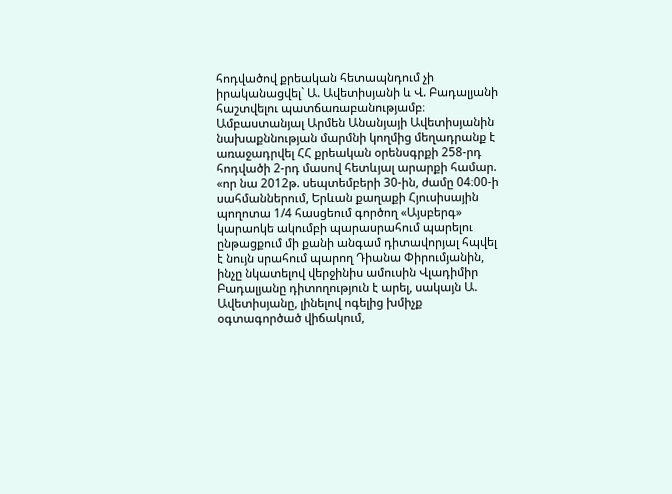հոդվածով քրեական հետապնդում չի իրականացվել` Ա. Ավետիսյանի և Վ. Բադալյանի հաշտվելու պատճառաբանությամբ։
Ամբաստանյալ Արմեն Անանյայի Ավետիսյանին նախաքննության մարմնի կողմից մեղադրանք է առաջադրվել ՀՀ քրեական օրենսգրքի 258-րդ հոդվածի 2-րդ մասով հետևյալ արարքի համար. «որ նա 2012թ. սեպտեմբերի 30-ին, ժամը 04։00-ի սահմաններում, Երևան քաղաքի Հյուսիսային պողոտա 1/4 հասցեում գործող «Այսբերգ» կարաոկե ակումբի պարասրահում պարելու ընթացքում մի քանի անգամ դիտավորյալ հպվել է նույն սրահում պարող Դիանա Փիրումյանին, ինչը նկատելով վերջինիս ամուսին Վլադիմիր Բադալյանը դիտողություն է արել, սակայն Ա. Ավետիսյանը, լինելով ոգելից խմիչք օգտագործած վիճակում,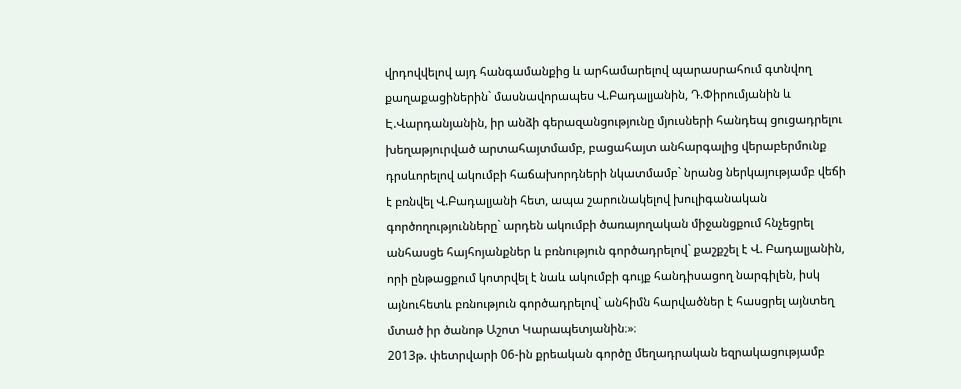վրդովվելով այդ հանգամանքից և արհամարելով պարասրահում գտնվող քաղաքացիներին` մասնավորապես Վ.Բադալյանին, Դ.Փիրումյանին և Է.Վարդանյանին, իր անձի գերազանցությունը մյուսների հանդեպ ցուցադրելու խեղաթյուրված արտահայտմամբ, բացահայտ անհարգալից վերաբերմունք դրսևորելով ակումբի հաճախորդների նկատմամբ` նրանց ներկայությամբ վեճի է բռնվել Վ.Բադալյանի հետ, ապա շարունակելով խուլիգանական գործողությունները` արդեն ակումբի ծառայողական միջանցքում հնչեցրել անհասցե հայհոյանքներ և բռնություն գործադրելով` քաշքշել է Վ. Բադալյանին, որի ընթացքում կոտրվել է նաև ակումբի գույք հանդիսացող նարգիլեն, իսկ այնուհետև բռնություն գործադրելով` անհիմն հարվածներ է հասցրել այնտեղ մտած իր ծանոթ Աշոտ Կարապետյանին։»։
2013թ. փետրվարի 06-ին քրեական գործը մեղադրական եզրակացությամբ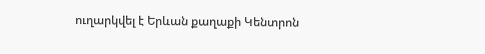ուղարկվել է Երևան քաղաքի Կենտրոն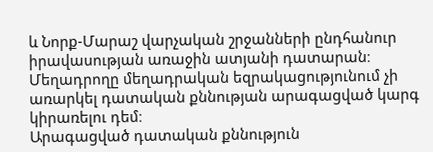և Նորք-Մարաշ վարչական շրջանների ընդհանուր իրավասության առաջին ատյանի դատարան։
Մեղադրողը մեղադրական եզրակացությունում չի առարկել դատական քննության արագացված կարգ կիրառելու դեմ։
Արագացված դատական քննություն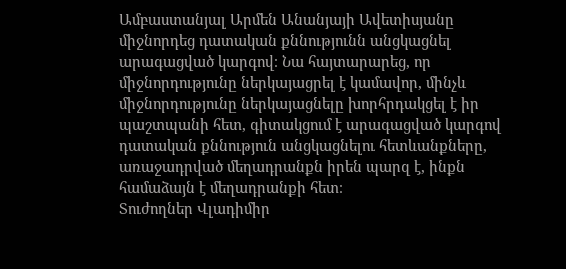Ամբաստանյալ Արմեն Անանյայի Ավետիսյանը միջնորդեց դատական քննությունն անցկացնել արագացված կարգով։ Նա հայտարարեց, որ միջնորդությունը ներկայացրել է կամավոր, մինչև միջնորդությունը ներկայացնելը խորհրդակցել է իր պաշտպանի հետ, գիտակցում է արագացված կարգով դատական քննություն անցկացնելու հետևանքները, առաջադրված մեղադրանքն իրեն պարզ է, ինքն համաձայն է մեղադրանքի հետ։
Տուժողներ Վլադիմիր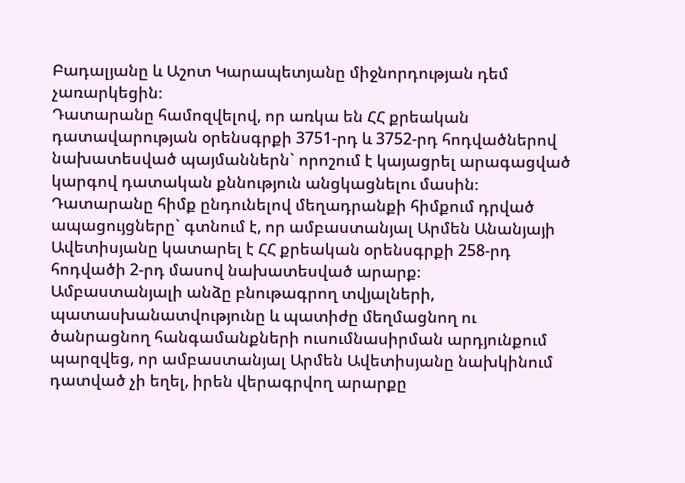Բադալյանը և Աշոտ Կարապետյանը միջնորդության դեմ չառարկեցին։
Դատարանը համոզվելով, որ առկա են ՀՀ քրեական դատավարության օրենսգրքի 3751-րդ և 3752-րդ հոդվածներով նախատեսված պայմաններն` որոշում է կայացրել արագացված կարգով դատական քննություն անցկացնելու մասին։
Դատարանը հիմք ընդունելով մեղադրանքի հիմքում դրված ապացույցները` գտնում է, որ ամբաստանյալ Արմեն Անանյայի Ավետիսյանը կատարել է ՀՀ քրեական օրենսգրքի 258-րդ հոդվածի 2-րդ մասով նախատեսված արարք։
Ամբաստանյալի անձը բնութագրող տվյալների, պատասխանատվությունը և պատիժը մեղմացնող ու ծանրացնող հանգամանքների ուսումնասիրման արդյունքում պարզվեց, որ ամբաստանյալ Արմեն Ավետիսյանը նախկինում դատված չի եղել, իրեն վերագրվող արարքը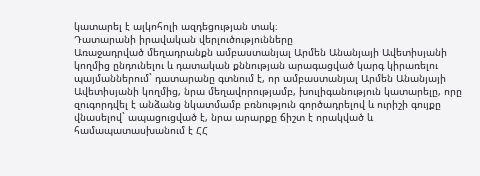կատարել է ալկոհոլի ազդեցության տակ։
Դատարանի իրավական վերլուծությունները
Առաջադրված մեղադրանքն ամբաստանյալ Արմեն Անանյայի Ավետիսյանի կողմից ընդունելու և դատական քննության արագացված կարգ կիրառելու պայմաններում` դատարանը գտնում է, որ ամբաստանյալ Արմեն Անանյայի Ավետիսյանի կողմից, նրա մեղավորությամբ, խուլիգանություն կատարելը, որը զուգորդվել է անձանց նկատմամբ բռնություն գործադրելով և ուրիշի գույքը վնասելով` ապացուցված է, նրա արարքը ճիշտ է որակված և համապատասխանում է ՀՀ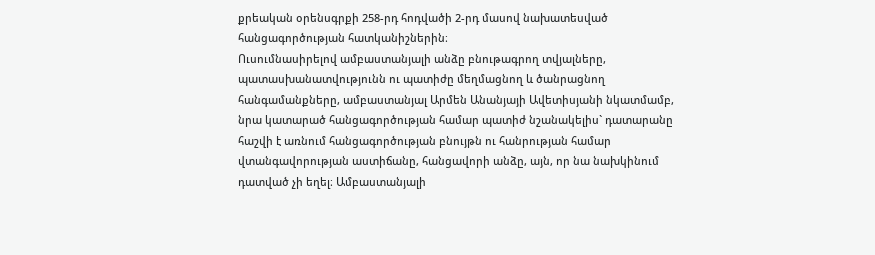քրեական օրենսգրքի 258-րդ հոդվածի 2-րդ մասով նախատեսված հանցագործության հատկանիշներին։
Ուսումնասիրելով ամբաստանյալի անձը բնութագրող տվյալները, պատասխանատվությունն ու պատիժը մեղմացնող և ծանրացնող հանգամանքները, ամբաստանյալ Արմեն Անանյայի Ավետիսյանի նկատմամբ, նրա կատարած հանցագործության համար պատիժ նշանակելիս` դատարանը հաշվի է առնում հանցագործության բնույթն ու հանրության համար վտանգավորության աստիճանը, հանցավորի անձը, այն, որ նա նախկինում դատված չի եղել։ Ամբաստանյալի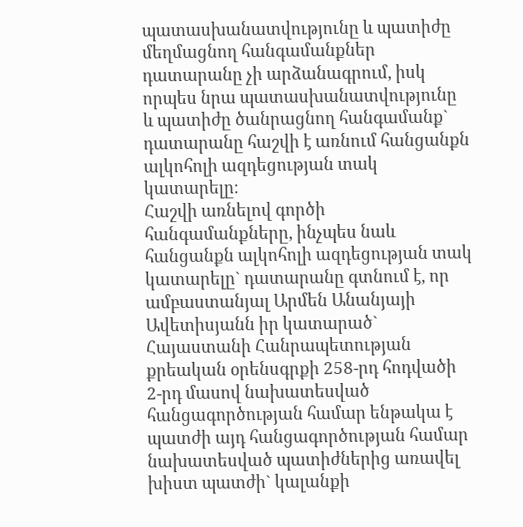պատասխանատվությունը և պատիժը մեղմացնող հանգամանքներ դատարանը չի արձանագրում, իսկ որպես նրա պատասխանատվությունը և պատիժը ծանրացնող հանգամանք` դատարանը հաշվի է առնում հանցանքն ալկոհոլի ազդեցության տակ կատարելը։
Հաշվի առնելով գործի հանգամանքները, ինչպես նաև հանցանքն ալկոհոլի ազդեցության տակ կատարելը` դատարանը գտնում է, որ ամբաստանյալ Արմեն Անանյայի Ավետիսյանն իր կատարած` Հայաստանի Հանրապետության քրեական օրենսգրքի 258-րդ հոդվածի 2-րդ մասով նախատեսված հանցագործության համար ենթակա է պատժի այդ հանցագործության համար նախատեսված պատիժներից առավել խիստ պատժի` կալանքի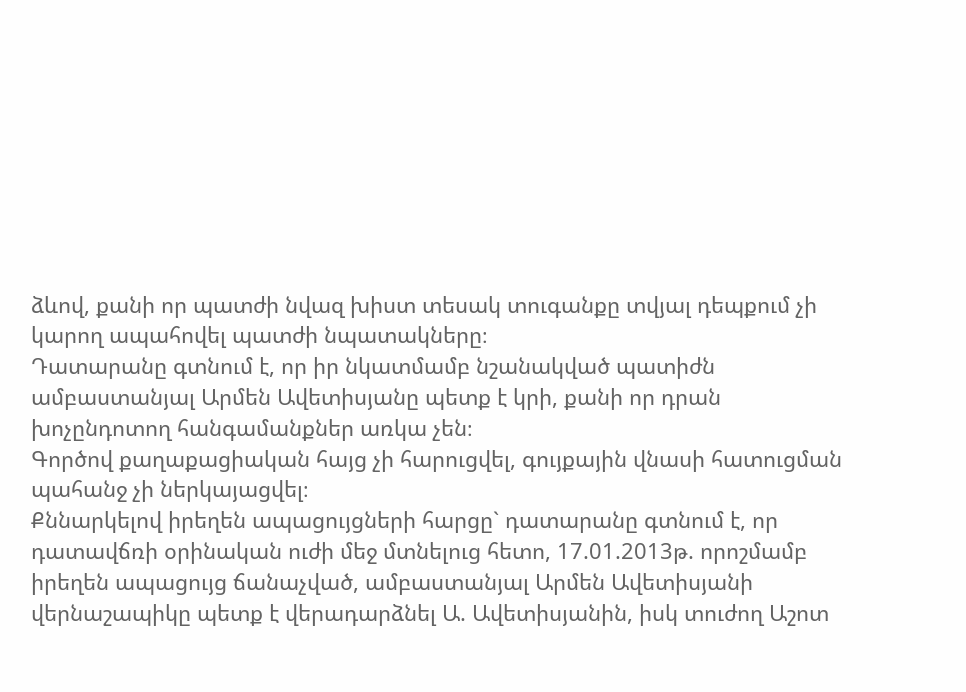ձևով, քանի որ պատժի նվազ խիստ տեսակ տուգանքը տվյալ դեպքում չի կարող ապահովել պատժի նպատակները։
Դատարանը գտնում է, որ իր նկատմամբ նշանակված պատիժն ամբաստանյալ Արմեն Ավետիսյանը պետք է կրի, քանի որ դրան խոչընդոտող հանգամանքներ առկա չեն։
Գործով քաղաքացիական հայց չի հարուցվել, գույքային վնասի հատուցման պահանջ չի ներկայացվել։
Քննարկելով իրեղեն ապացույցների հարցը` դատարանը գտնում է, որ դատավճռի օրինական ուժի մեջ մտնելուց հետո, 17.01.2013թ. որոշմամբ իրեղեն ապացույց ճանաչված, ամբաստանյալ Արմեն Ավետիսյանի վերնաշապիկը պետք է վերադարձնել Ա. Ավետիսյանին, իսկ տուժող Աշոտ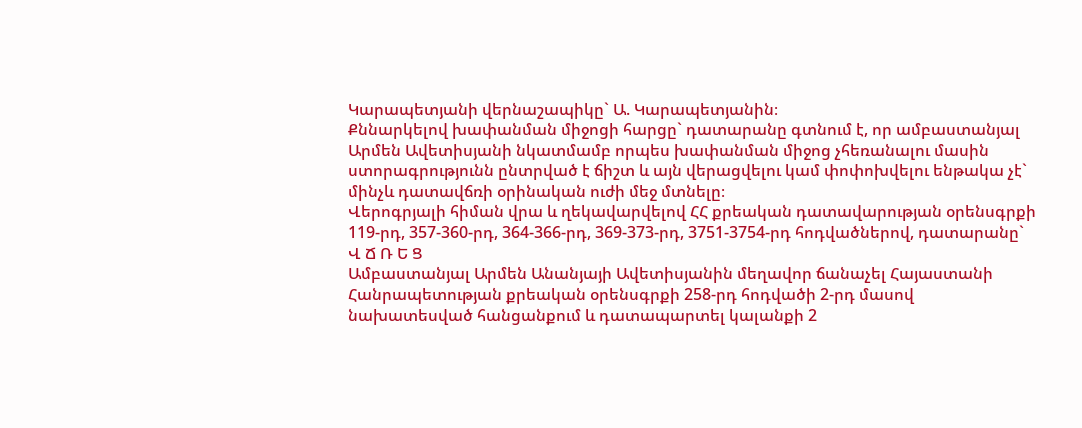Կարապետյանի վերնաշապիկը` Ա. Կարապետյանին։
Քննարկելով խափանման միջոցի հարցը` դատարանը գտնում է, որ ամբաստանյալ Արմեն Ավետիսյանի նկատմամբ որպես խափանման միջոց չհեռանալու մասին ստորագրությունն ընտրված է ճիշտ և այն վերացվելու կամ փոփոխվելու ենթակա չէ` մինչև դատավճռի օրինական ուժի մեջ մտնելը։
Վերոգրյալի հիման վրա և ղեկավարվելով ՀՀ քրեական դատավարության օրենսգրքի 119-րդ, 357-360-րդ, 364-366-րդ, 369-373-րդ, 3751-3754-րդ հոդվածներով, դատարանը`
Վ Ճ Ռ Ե Ց
Ամբաստանյալ Արմեն Անանյայի Ավետիսյանին մեղավոր ճանաչել Հայաստանի Հանրապետության քրեական օրենսգրքի 258-րդ հոդվածի 2-րդ մասով նախատեսված հանցանքում և դատապարտել կալանքի 2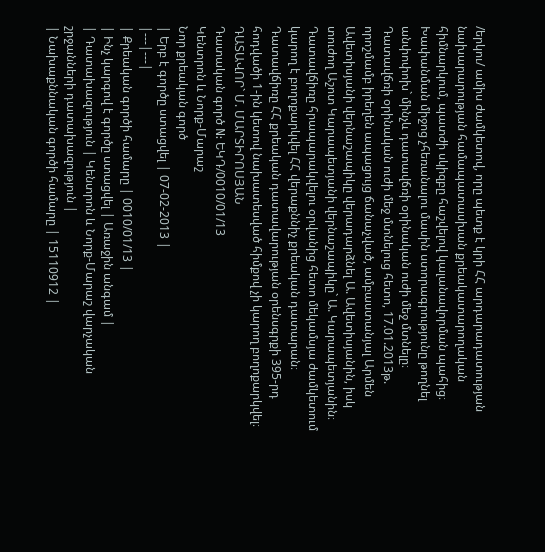/երկու/ ամիս ժամկետով, որը պետք է կրի ՀՀ արդարադատության նախարարության համապատասխան քրեակատարողական հիմնարկում, պատժի սկիզբը հաշվելով կալանավորման պահից։
Խափանման միջոց չհեռանալու մասին ստորագրությունը թողնել անփոփոխ` մինչև դատավճռի օրինական ուժի մեջ մտնելը։
Դատավճռի օրինական ուժի մեջ մտնելուց հետո, 17.01.2013թ. որոշմամբ իրեղեն ապացույց ճանաչված, ամբաստանյալ Արմեն Ավետիսյանի վերնաշապիկը վերադարձնել Ա. Ավետիսյանին, իսկ տուժող Աշոտ Կարապետյանի վերնաշապիկը` Ա. Կարապետյանին։
Դատավճիռը հրապարակվելու օրվանից հետո մեկամսյա ժամկետում կարող է բողոքարկվել ՀՀ վերաքննիչ քրեական դատարան։
Դատավճիռը ՀՀ քրեական դատավարության օրենսգրքի 395-րդ հոդվածի 1-ին կետով նախատեսված հիմքով չի կարող բողոքարկվել։
ԴԱՏԱՎՈՐ` Մ. ՄԱՐՏԻՐՈՍՅԱՆ
Դատական գործ N: ԵԿԴ/0010/01/13
Կենտրոն և Նորք-Մարաշ
Նոր քրեական գործ
| Երբ է գործը ստացվել | 07-02-2013 |
|---|---|
| Քրեական գործի համարը | 0010/01/13 |
| Ինչ կարգով է գործը ստացվել | Առաջին անգամ |
| Դատախազություն | Կենտրոն և Նորք-Մարաշ վարչական շրջանների դատախազություն |
| Նախաքննական գործի համարը | 15110912 |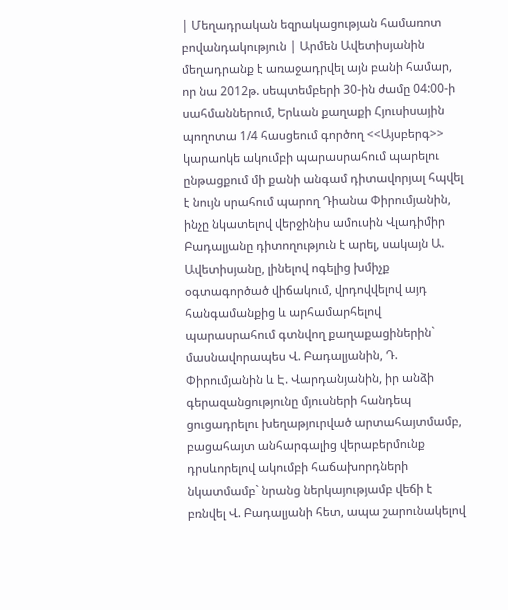| Մեղադրական եզրակացության համառոտ բովանդակություն | Արմեն Ավետիսյանին մեղադրանք է առաջադրվել այն բանի համար, որ նա 2012թ. սեպտեմբերի 30-ին ժամը 04:00-ի սահմաններում, Երևան քաղաքի Հյուսիսային պողոտա 1/4 հասցեում գործող <<Այսբերգ>> կարաոկե ակումբի պարասրահում պարելու ընթացքում մի քանի անգամ դիտավորյալ հպվել է նույն սրահում պարող Դիանա Փիրումյանին, ինչը նկատելով վերջինիս ամուսին Վլադիմիր Բադալյանը դիտողություն է արել, սակայն Ա. Ավետիսյանը, լինելով ոգելից խմիչք օգտագործած վիճակում, վրդովվելով այդ հանգամանքից և արհամարհելով պարասրահում գտնվող քաղաքացիներին` մասնավորապես Վ. Բադալյանին, Դ. Փիրումյանին և Է. Վարդանյանին, իր անձի գերազանցությունը մյուսների հանդեպ ցուցադրելու խեղաթյուրված արտահայտմամբ, բացահայտ անհարգալից վերաբերմունք դրսևորելով ակումբի հաճախորդների նկատմամբ` նրանց ներկայությամբ վեճի է բռնվել Վ. Բադալյանի հետ, ապա շարունակելով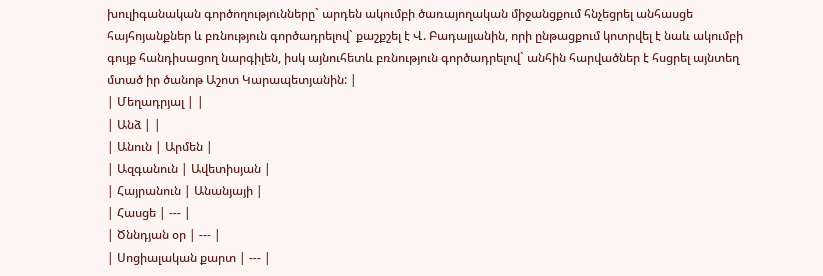խուլիգանական գործողությունները` արդեն ակումբի ծառայողական միջանցքում հնչեցրել անհասցե հայհոյանքներ և բռնություն գործադրելով` քաշքշել է Վ. Բադալյանին, որի ընթացքում կոտրվել է նաև ակումբի գույք հանդիսացող նարգիլեն, իսկ այնուհետև բռնություն գործադրելով` անհին հարվածներ է հսցրել այնտեղ մտած իր ծանոթ Աշոտ Կարապետյանին: |
| Մեղադրյալ | |
| Անձ | |
| Անուն | Արմեն |
| Ազգանուն | Ավետիսյան |
| Հայրանուն | Անանյայի |
| Հասցե | --- |
| Ծննդյան օր | --- |
| Սոցիալական քարտ | --- |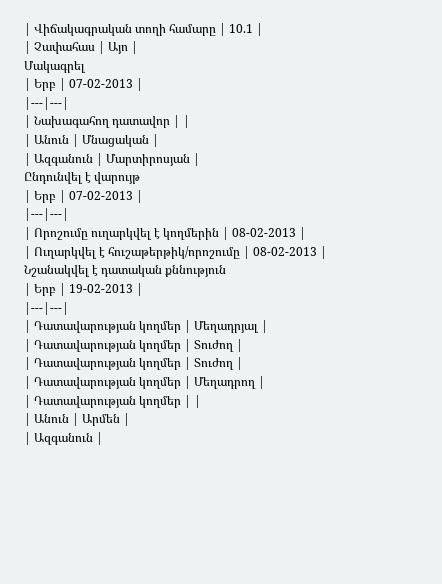| Վիճակագրական տողի համարը | 10.1 |
| Չափահաս | Այո |
Մակագրել
| Երբ | 07-02-2013 |
|---|---|
| Նախագահող դատավոր | |
| Անուն | Մնացական |
| Ազգանուն | Մարտիրոսյան |
Ընդունվել է վարույթ
| Երբ | 07-02-2013 |
|---|---|
| Որոշումը ուղարկվել է կողմերին | 08-02-2013 |
| Ուղարկվել է հուշաթերթիկ/որոշումը | 08-02-2013 |
Նշանակվել է դատական քննություն
| Երբ | 19-02-2013 |
|---|---|
| Դատավարության կողմեր | Մեղադրյալ |
| Դատավարության կողմեր | Տուժող |
| Դատավարության կողմեր | Տուժող |
| Դատավարության կողմեր | Մեղադրող |
| Դատավարության կողմեր | |
| Անուն | Արմեն |
| Ազգանուն |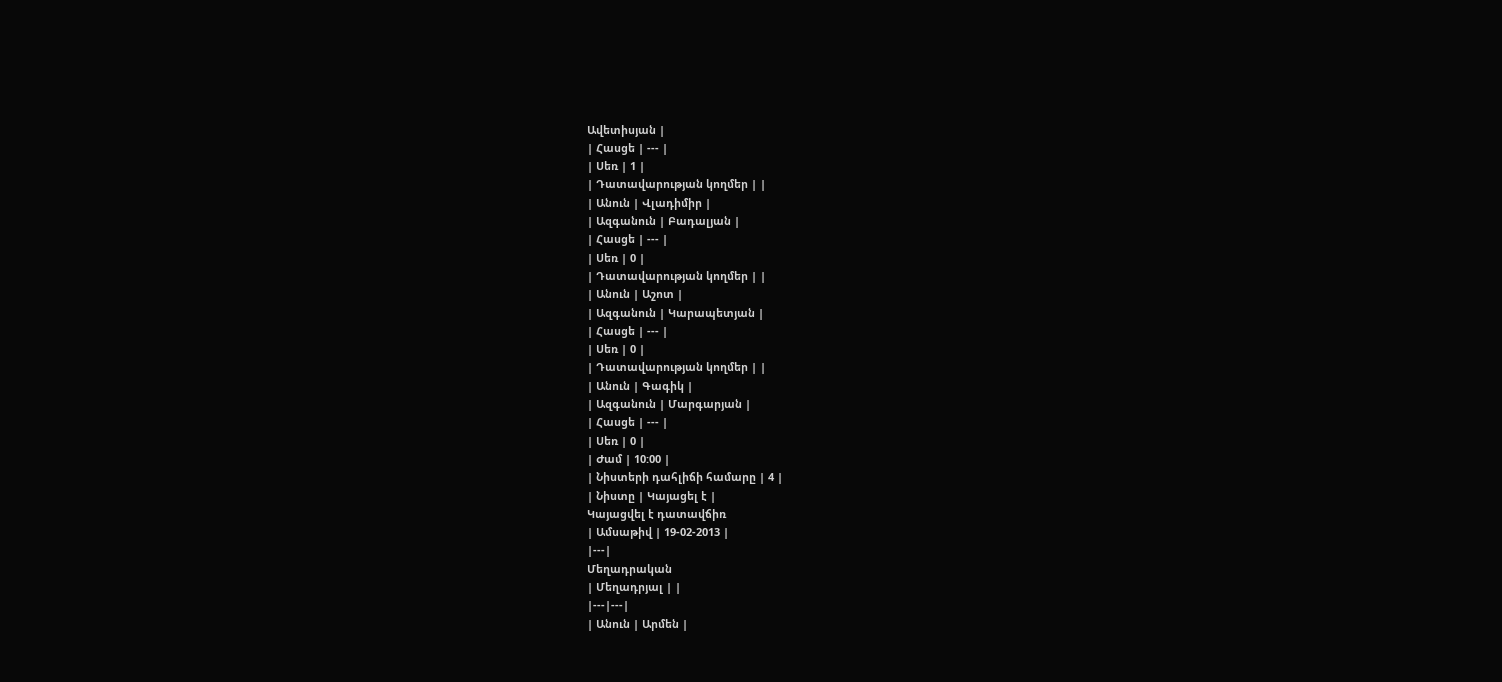Ավետիսյան |
| Հասցե | --- |
| Սեռ | 1 |
| Դատավարության կողմեր | |
| Անուն | Վլադիմիր |
| Ազգանուն | Բադալյան |
| Հասցե | --- |
| Սեռ | 0 |
| Դատավարության կողմեր | |
| Անուն | Աշոտ |
| Ազգանուն | Կարապետյան |
| Հասցե | --- |
| Սեռ | 0 |
| Դատավարության կողմեր | |
| Անուն | Գագիկ |
| Ազգանուն | Մարգարյան |
| Հասցե | --- |
| Սեռ | 0 |
| Ժամ | 10:00 |
| Նիստերի դահլիճի համարը | 4 |
| Նիստը | Կայացել է |
Կայացվել է դատավճիռ
| Ամսաթիվ | 19-02-2013 |
|---|
Մեղադրական
| Մեղադրյալ | |
|---|---|
| Անուն | Արմեն |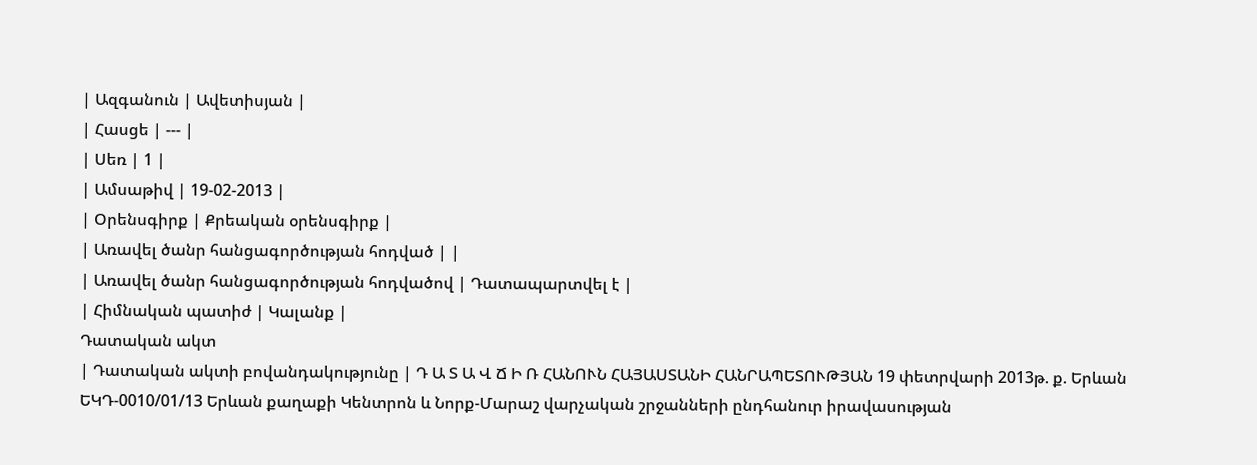| Ազգանուն | Ավետիսյան |
| Հասցե | --- |
| Սեռ | 1 |
| Ամսաթիվ | 19-02-2013 |
| Օրենսգիրք | Քրեական օրենսգիրք |
| Առավել ծանր հանցագործության հոդված | |
| Առավել ծանր հանցագործության հոդվածով | Դատապարտվել է |
| Հիմնական պատիժ | Կալանք |
Դատական ակտ
| Դատական ակտի բովանդակությունը | Դ Ա Տ Ա Վ Ճ Ի Ռ ՀԱՆՈՒՆ ՀԱՅԱՍՏԱՆԻ ՀԱՆՐԱՊԵՏՈՒԹՅԱՆ 19 փետրվարի 2013թ. ք. Երևան ԵԿԴ-0010/01/13 Երևան քաղաքի Կենտրոն և Նորք-Մարաշ վարչական շրջանների ընդհանուր իրավասության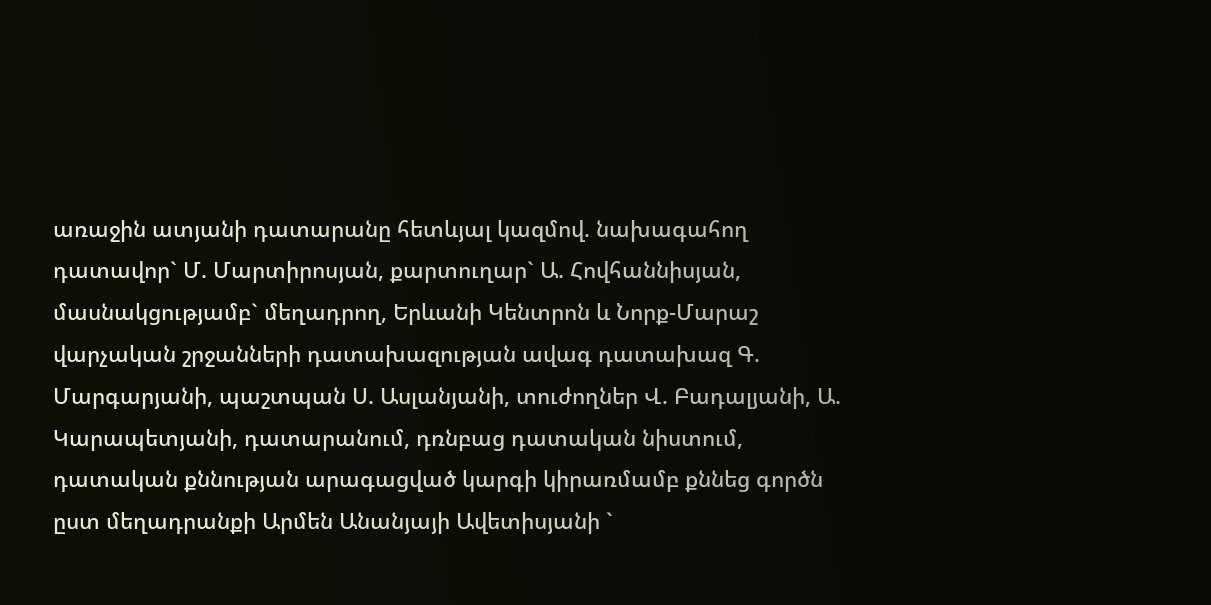առաջին ատյանի դատարանը հետևյալ կազմով. նախագահող դատավոր` Մ. Մարտիրոսյան, քարտուղար` Ա. Հովհաննիսյան, մասնակցությամբ` մեղադրող, Երևանի Կենտրոն և Նորք-Մարաշ վարչական շրջանների դատախազության ավագ դատախազ Գ. Մարգարյանի, պաշտպան Ս. Ասլանյանի, տուժողներ Վ. Բադալյանի, Ա. Կարապետյանի, դատարանում, դռնբաց դատական նիստում, դատական քննության արագացված կարգի կիրառմամբ քննեց գործն ըստ մեղադրանքի Արմեն Անանյայի Ավետիսյանի `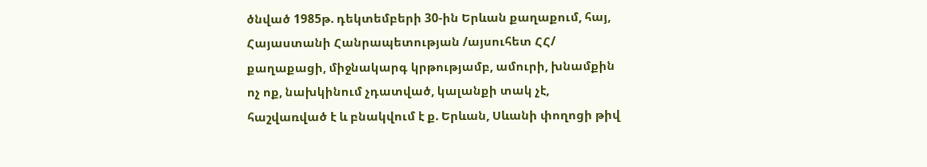ծնված 1985թ. դեկտեմբերի 30-ին Երևան քաղաքում, հայ, Հայաստանի Հանրապետության /այսուհետ ՀՀ/ քաղաքացի, միջնակարգ կրթությամբ, ամուրի, խնամքին ոչ ոք, նախկինում չդատված, կալանքի տակ չէ, հաշվառված է և բնակվում է ք. Երևան, Սևանի փողոցի թիվ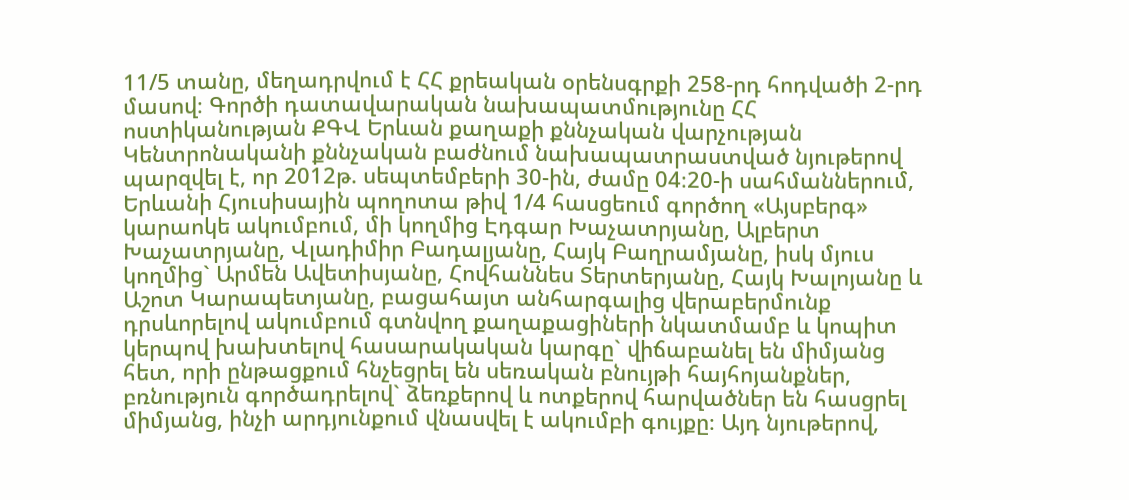11/5 տանը, մեղադրվում է ՀՀ քրեական օրենսգրքի 258-րդ հոդվածի 2-րդ մասով։ Գործի դատավարական նախապատմությունը ՀՀ ոստիկանության ՔԳՎ Երևան քաղաքի քննչական վարչության Կենտրոնականի քննչական բաժնում նախապատրաստված նյութերով պարզվել է, որ 2012թ. սեպտեմբերի 30-ին, ժամը 04։20-ի սահմաններում, Երևանի Հյուսիսային պողոտա թիվ 1/4 հասցեում գործող «Այսբերգ» կարաոկե ակումբում, մի կողմից Էդգար Խաչատրյանը, Ալբերտ Խաչատրյանը, Վլադիմիր Բադալյանը, Հայկ Բաղրամյանը, իսկ մյուս կողմից` Արմեն Ավետիսյանը, Հովհաննես Տերտերյանը, Հայկ Խալոյանը և Աշոտ Կարապետյանը, բացահայտ անհարգալից վերաբերմունք դրսևորելով ակումբում գտնվող քաղաքացիների նկատմամբ և կոպիտ կերպով խախտելով հասարակական կարգը` վիճաբանել են միմյանց հետ, որի ընթացքում հնչեցրել են սեռական բնույթի հայհոյանքներ, բռնություն գործադրելով` ձեռքերով և ոտքերով հարվածներ են հասցրել միմյանց, ինչի արդյունքում վնասվել է ակումբի գույքը։ Այդ նյութերով,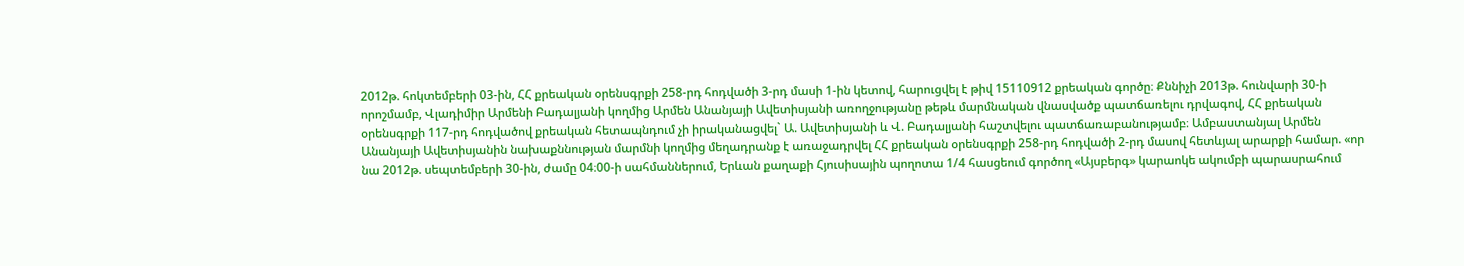2012թ. հոկտեմբերի 03-ին, ՀՀ քրեական օրենսգրքի 258-րդ հոդվածի 3-րդ մասի 1-ին կետով, հարուցվել է թիվ 15110912 քրեական գործը։ Քննիչի 2013թ. հունվարի 30-ի որոշմամբ, Վլադիմիր Արմենի Բադալյանի կողմից Արմեն Անանյայի Ավետիսյանի առողջությանը թեթև մարմնական վնասվածք պատճառելու դրվագով, ՀՀ քրեական օրենսգրքի 117-րդ հոդվածով քրեական հետապնդում չի իրականացվել` Ա. Ավետիսյանի և Վ. Բադալյանի հաշտվելու պատճառաբանությամբ։ Ամբաստանյալ Արմեն Անանյայի Ավետիսյանին նախաքննության մարմնի կողմից մեղադրանք է առաջադրվել ՀՀ քրեական օրենսգրքի 258-րդ հոդվածի 2-րդ մասով հետևյալ արարքի համար. «որ նա 2012թ. սեպտեմբերի 30-ին, ժամը 04։00-ի սահմաններում, Երևան քաղաքի Հյուսիսային պողոտա 1/4 հասցեում գործող «Այսբերգ» կարաոկե ակումբի պարասրահում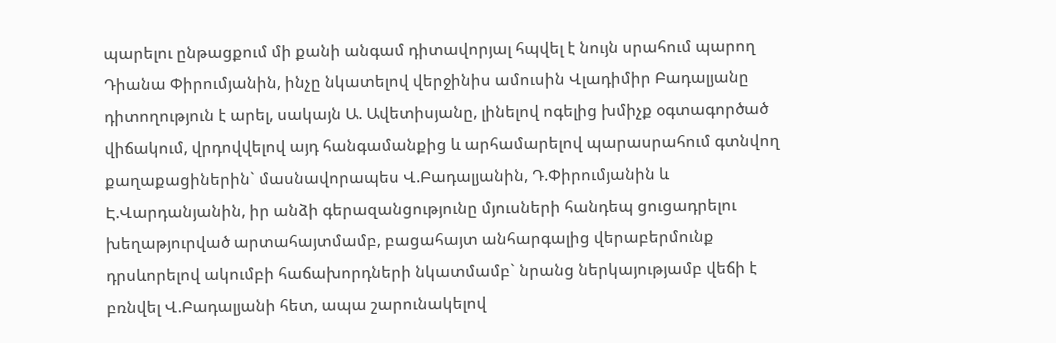պարելու ընթացքում մի քանի անգամ դիտավորյալ հպվել է նույն սրահում պարող Դիանա Փիրումյանին, ինչը նկատելով վերջինիս ամուսին Վլադիմիր Բադալյանը դիտողություն է արել, սակայն Ա. Ավետիսյանը, լինելով ոգելից խմիչք օգտագործած վիճակում, վրդովվելով այդ հանգամանքից և արհամարելով պարասրահում գտնվող քաղաքացիներին` մասնավորապես Վ.Բադալյանին, Դ.Փիրումյանին և Է.Վարդանյանին, իր անձի գերազանցությունը մյուսների հանդեպ ցուցադրելու խեղաթյուրված արտահայտմամբ, բացահայտ անհարգալից վերաբերմունք դրսևորելով ակումբի հաճախորդների նկատմամբ` նրանց ներկայությամբ վեճի է բռնվել Վ.Բադալյանի հետ, ապա շարունակելով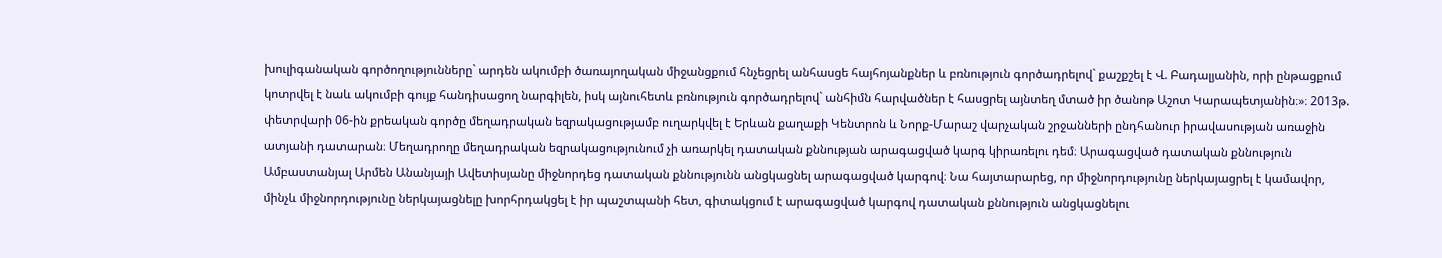խուլիգանական գործողությունները` արդեն ակումբի ծառայողական միջանցքում հնչեցրել անհասցե հայհոյանքներ և բռնություն գործադրելով` քաշքշել է Վ. Բադալյանին, որի ընթացքում կոտրվել է նաև ակումբի գույք հանդիսացող նարգիլեն, իսկ այնուհետև բռնություն գործադրելով` անհիմն հարվածներ է հասցրել այնտեղ մտած իր ծանոթ Աշոտ Կարապետյանին։»։ 2013թ. փետրվարի 06-ին քրեական գործը մեղադրական եզրակացությամբ ուղարկվել է Երևան քաղաքի Կենտրոն և Նորք-Մարաշ վարչական շրջանների ընդհանուր իրավասության առաջին ատյանի դատարան։ Մեղադրողը մեղադրական եզրակացությունում չի առարկել դատական քննության արագացված կարգ կիրառելու դեմ։ Արագացված դատական քննություն Ամբաստանյալ Արմեն Անանյայի Ավետիսյանը միջնորդեց դատական քննությունն անցկացնել արագացված կարգով։ Նա հայտարարեց, որ միջնորդությունը ներկայացրել է կամավոր, մինչև միջնորդությունը ներկայացնելը խորհրդակցել է իր պաշտպանի հետ, գիտակցում է արագացված կարգով դատական քննություն անցկացնելու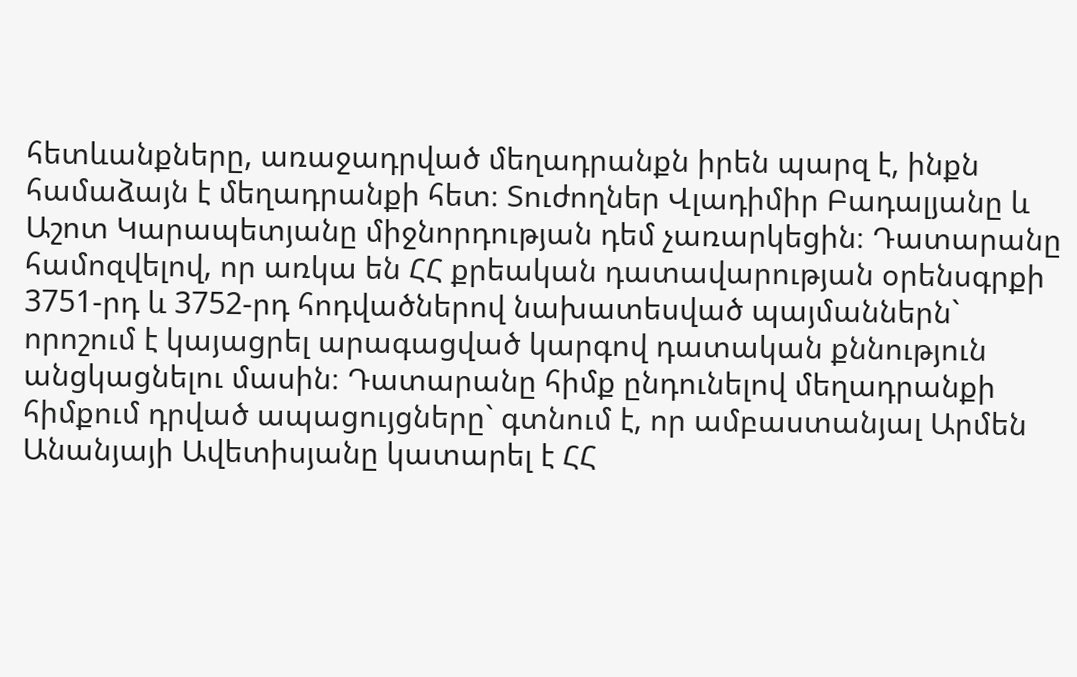հետևանքները, առաջադրված մեղադրանքն իրեն պարզ է, ինքն համաձայն է մեղադրանքի հետ։ Տուժողներ Վլադիմիր Բադալյանը և Աշոտ Կարապետյանը միջնորդության դեմ չառարկեցին։ Դատարանը համոզվելով, որ առկա են ՀՀ քրեական դատավարության օրենսգրքի 3751-րդ և 3752-րդ հոդվածներով նախատեսված պայմաններն` որոշում է կայացրել արագացված կարգով դատական քննություն անցկացնելու մասին։ Դատարանը հիմք ընդունելով մեղադրանքի հիմքում դրված ապացույցները` գտնում է, որ ամբաստանյալ Արմեն Անանյայի Ավետիսյանը կատարել է ՀՀ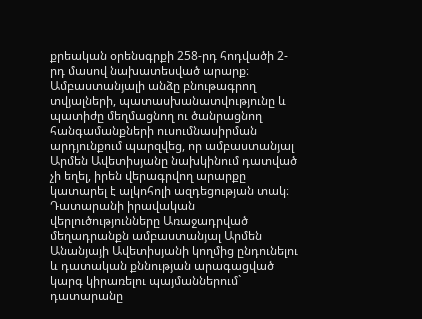քրեական օրենսգրքի 258-րդ հոդվածի 2-րդ մասով նախատեսված արարք։ Ամբաստանյալի անձը բնութագրող տվյալների, պատասխանատվությունը և պատիժը մեղմացնող ու ծանրացնող հանգամանքների ուսումնասիրման արդյունքում պարզվեց, որ ամբաստանյալ Արմեն Ավետիսյանը նախկինում դատված չի եղել, իրեն վերագրվող արարքը կատարել է ալկոհոլի ազդեցության տակ։ Դատարանի իրավական վերլուծությունները Առաջադրված մեղադրանքն ամբաստանյալ Արմեն Անանյայի Ավետիսյանի կողմից ընդունելու և դատական քննության արագացված կարգ կիրառելու պայմաններում` դատարանը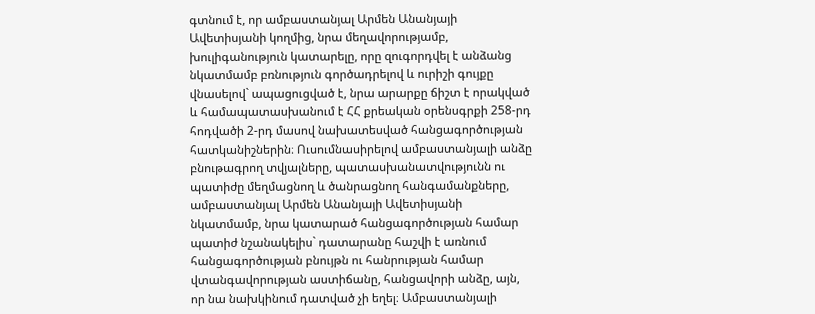գտնում է, որ ամբաստանյալ Արմեն Անանյայի Ավետիսյանի կողմից, նրա մեղավորությամբ, խուլիգանություն կատարելը, որը զուգորդվել է անձանց նկատմամբ բռնություն գործադրելով և ուրիշի գույքը վնասելով` ապացուցված է, նրա արարքը ճիշտ է որակված և համապատասխանում է ՀՀ քրեական օրենսգրքի 258-րդ հոդվածի 2-րդ մասով նախատեսված հանցագործության հատկանիշներին։ Ուսումնասիրելով ամբաստանյալի անձը բնութագրող տվյալները, պատասխանատվությունն ու պատիժը մեղմացնող և ծանրացնող հանգամանքները, ամբաստանյալ Արմեն Անանյայի Ավետիսյանի նկատմամբ, նրա կատարած հանցագործության համար պատիժ նշանակելիս` դատարանը հաշվի է առնում հանցագործության բնույթն ու հանրության համար վտանգավորության աստիճանը, հանցավորի անձը, այն, որ նա նախկինում դատված չի եղել։ Ամբաստանյալի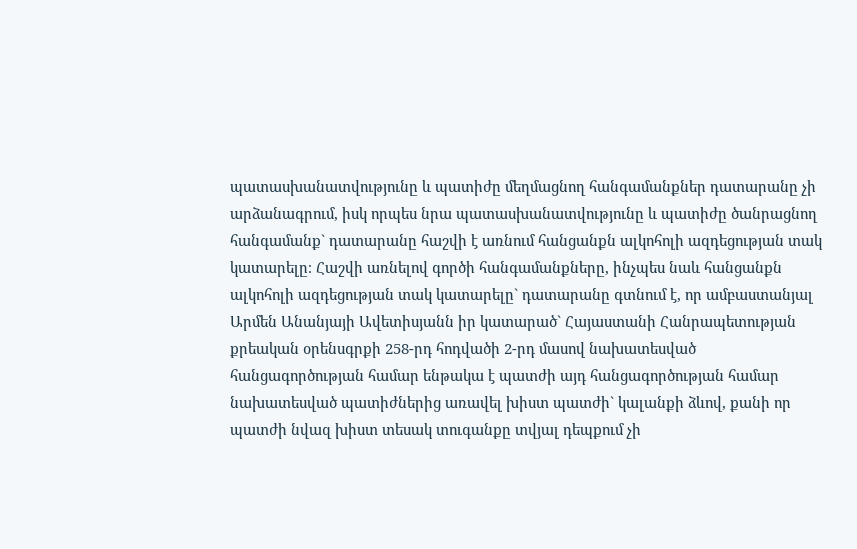պատասխանատվությունը և պատիժը մեղմացնող հանգամանքներ դատարանը չի արձանագրում, իսկ որպես նրա պատասխանատվությունը և պատիժը ծանրացնող հանգամանք` դատարանը հաշվի է առնում հանցանքն ալկոհոլի ազդեցության տակ կատարելը։ Հաշվի առնելով գործի հանգամանքները, ինչպես նաև հանցանքն ալկոհոլի ազդեցության տակ կատարելը` դատարանը գտնում է, որ ամբաստանյալ Արմեն Անանյայի Ավետիսյանն իր կատարած` Հայաստանի Հանրապետության քրեական օրենսգրքի 258-րդ հոդվածի 2-րդ մասով նախատեսված հանցագործության համար ենթակա է պատժի այդ հանցագործության համար նախատեսված պատիժներից առավել խիստ պատժի` կալանքի ձևով, քանի որ պատժի նվազ խիստ տեսակ տուգանքը տվյալ դեպքում չի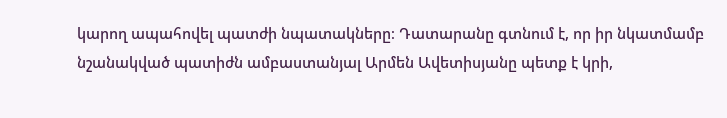կարող ապահովել պատժի նպատակները։ Դատարանը գտնում է, որ իր նկատմամբ նշանակված պատիժն ամբաստանյալ Արմեն Ավետիսյանը պետք է կրի,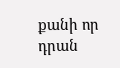քանի որ դրան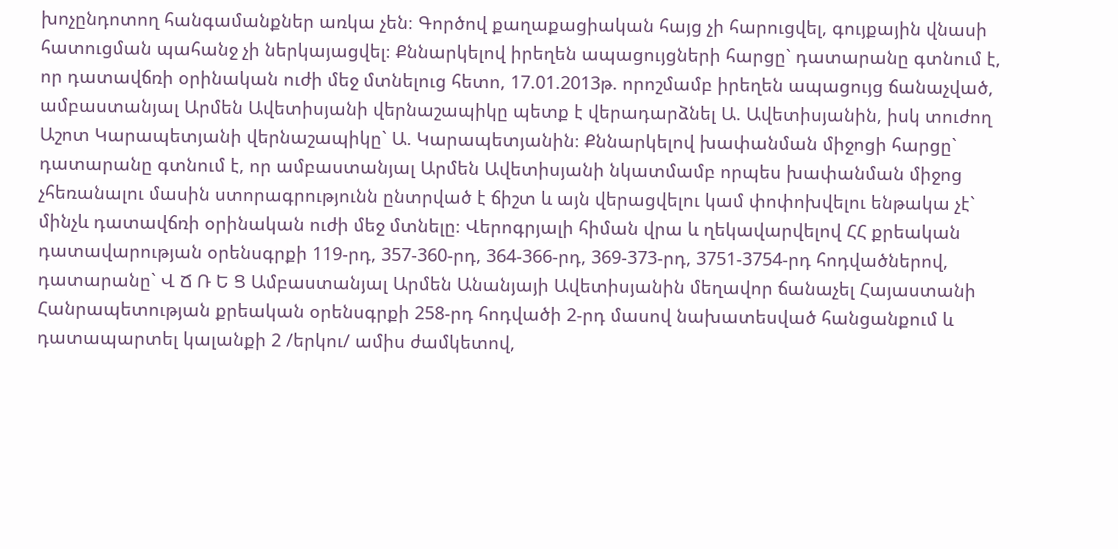խոչընդոտող հանգամանքներ առկա չեն։ Գործով քաղաքացիական հայց չի հարուցվել, գույքային վնասի հատուցման պահանջ չի ներկայացվել։ Քննարկելով իրեղեն ապացույցների հարցը` դատարանը գտնում է, որ դատավճռի օրինական ուժի մեջ մտնելուց հետո, 17.01.2013թ. որոշմամբ իրեղեն ապացույց ճանաչված, ամբաստանյալ Արմեն Ավետիսյանի վերնաշապիկը պետք է վերադարձնել Ա. Ավետիսյանին, իսկ տուժող Աշոտ Կարապետյանի վերնաշապիկը` Ա. Կարապետյանին։ Քննարկելով խափանման միջոցի հարցը` դատարանը գտնում է, որ ամբաստանյալ Արմեն Ավետիսյանի նկատմամբ որպես խափանման միջոց չհեռանալու մասին ստորագրությունն ընտրված է ճիշտ և այն վերացվելու կամ փոփոխվելու ենթակա չէ` մինչև դատավճռի օրինական ուժի մեջ մտնելը։ Վերոգրյալի հիման վրա և ղեկավարվելով ՀՀ քրեական դատավարության օրենսգրքի 119-րդ, 357-360-րդ, 364-366-րդ, 369-373-րդ, 3751-3754-րդ հոդվածներով, դատարանը` Վ Ճ Ռ Ե Ց Ամբաստանյալ Արմեն Անանյայի Ավետիսյանին մեղավոր ճանաչել Հայաստանի Հանրապետության քրեական օրենսգրքի 258-րդ հոդվածի 2-րդ մասով նախատեսված հանցանքում և դատապարտել կալանքի 2 /երկու/ ամիս ժամկետով,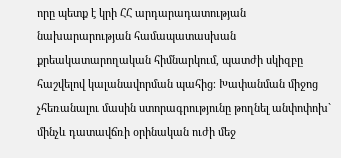որը պետք է կրի ՀՀ արդարադատության նախարարության համապատասխան քրեակատարողական հիմնարկում, պատժի սկիզբը հաշվելով կալանավորման պահից։ Խափանման միջոց չհեռանալու մասին ստորագրությունը թողնել անփոփոխ` մինչև դատավճռի օրինական ուժի մեջ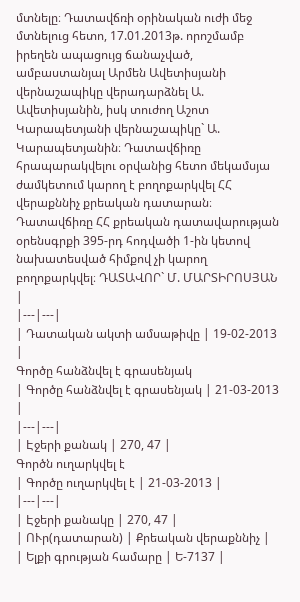մտնելը։ Դատավճռի օրինական ուժի մեջ մտնելուց հետո, 17.01.2013թ. որոշմամբ իրեղեն ապացույց ճանաչված, ամբաստանյալ Արմեն Ավետիսյանի վերնաշապիկը վերադարձնել Ա. Ավետիսյանին, իսկ տուժող Աշոտ Կարապետյանի վերնաշապիկը` Ա. Կարապետյանին։ Դատավճիռը հրապարակվելու օրվանից հետո մեկամսյա ժամկետում կարող է բողոքարկվել ՀՀ վերաքննիչ քրեական դատարան։ Դատավճիռը ՀՀ քրեական դատավարության օրենսգրքի 395-րդ հոդվածի 1-ին կետով նախատեսված հիմքով չի կարող բողոքարկվել։ ԴԱՏԱՎՈՐ` Մ. ՄԱՐՏԻՐՈՍՅԱՆ |
|---|---|
| Դատական ակտի ամսաթիվը | 19-02-2013 |
Գործը հանձնվել է գրասենյակ
| Գործը հանձնվել է գրասենյակ | 21-03-2013 |
|---|---|
| Էջերի քանակ | 270, 47 |
Գործն ուղարկվել է
| Գործը ուղարկվել է | 21-03-2013 |
|---|---|
| Էջերի քանակը | 270, 47 |
| ՈՒր(դատարան) | Քրեական վերաքննիչ |
| Ելքի գրության համարը | Ե-7137 |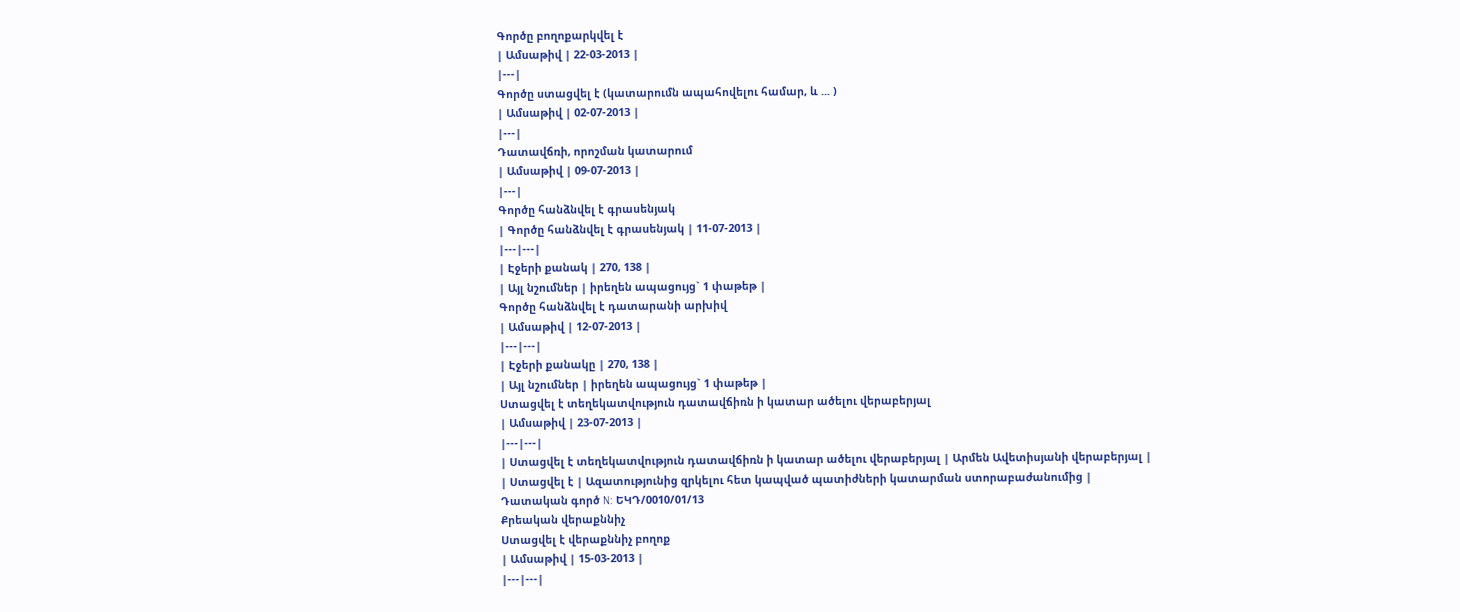Գործը բողոքարկվել է
| Ամսաթիվ | 22-03-2013 |
|---|
Գործը ստացվել է (կատարումն ապահովելու համար, և ... )
| Ամսաթիվ | 02-07-2013 |
|---|
Դատավճռի, որոշման կատարում
| Ամսաթիվ | 09-07-2013 |
|---|
Գործը հանձնվել է գրասենյակ
| Գործը հանձնվել է գրասենյակ | 11-07-2013 |
|---|---|
| Էջերի քանակ | 270, 138 |
| Այլ նշումներ | իրեղեն ապացույց` 1 փաթեթ |
Գործը հանձնվել է դատարանի արխիվ
| Ամսաթիվ | 12-07-2013 |
|---|---|
| Էջերի քանակը | 270, 138 |
| Այլ նշումներ | իրեղեն ապացույց` 1 փաթեթ |
Ստացվել է տեղեկատվություն դատավճիռն ի կատար ածելու վերաբերյալ
| Ամսաթիվ | 23-07-2013 |
|---|---|
| Ստացվել է տեղեկատվություն դատավճիռն ի կատար ածելու վերաբերյալ | Արմեն Ավետիսյանի վերաբերյալ |
| Ստացվել է | Ազատությունից զրկելու հետ կապված պատիժների կատարման ստորաբաժանումից |
Դատական գործ N: ԵԿԴ/0010/01/13
Քրեական վերաքննիչ
Ստացվել է վերաքննիչ բողոք
| Ամսաթիվ | 15-03-2013 |
|---|---|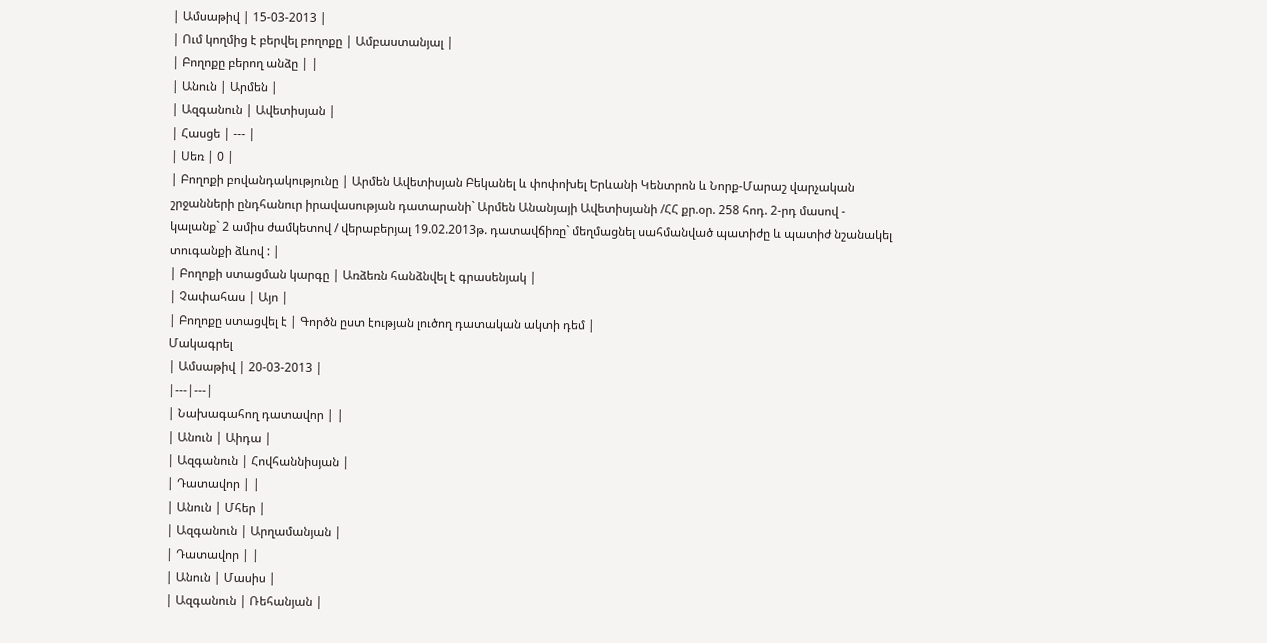| Ամսաթիվ | 15-03-2013 |
| Ում կողմից է բերվել բողոքը | Ամբաստանյալ |
| Բողոքը բերող անձը | |
| Անուն | Արմեն |
| Ազգանուն | Ավետիսյան |
| Հասցե | --- |
| Սեռ | 0 |
| Բողոքի բովանդակությունը | Արմեն Ավետիսյան Բեկանել և փոփոխել Երևանի Կենտրոն և Նորք-Մարաշ վարչական շրջանների ընդհանուր իրավասության դատարանի` Արմեն Անանյայի Ավետիսյանի /ՀՀ քր.օր. 258 հոդ. 2-րդ մասով - կալանք` 2 ամիս ժամկետով / վերաբերյալ 19.02.2013թ. դատավճիռը` մեղմացնել սահմանված պատիժը և պատիժ նշանակել տուգանքի ձևով : |
| Բողոքի ստացման կարգը | Առձեռն հանձնվել է գրասենյակ |
| Չափահաս | Այո |
| Բողոքը ստացվել է | Գործն ըստ էության լուծող դատական ակտի դեմ |
Մակագրել
| Ամսաթիվ | 20-03-2013 |
|---|---|
| Նախագահող դատավոր | |
| Անուն | Աիդա |
| Ազգանուն | Հովհաննիսյան |
| Դատավոր | |
| Անուն | Մհեր |
| Ազգանուն | Արղամանյան |
| Դատավոր | |
| Անուն | Մասիս |
| Ազգանուն | Ռեհանյան |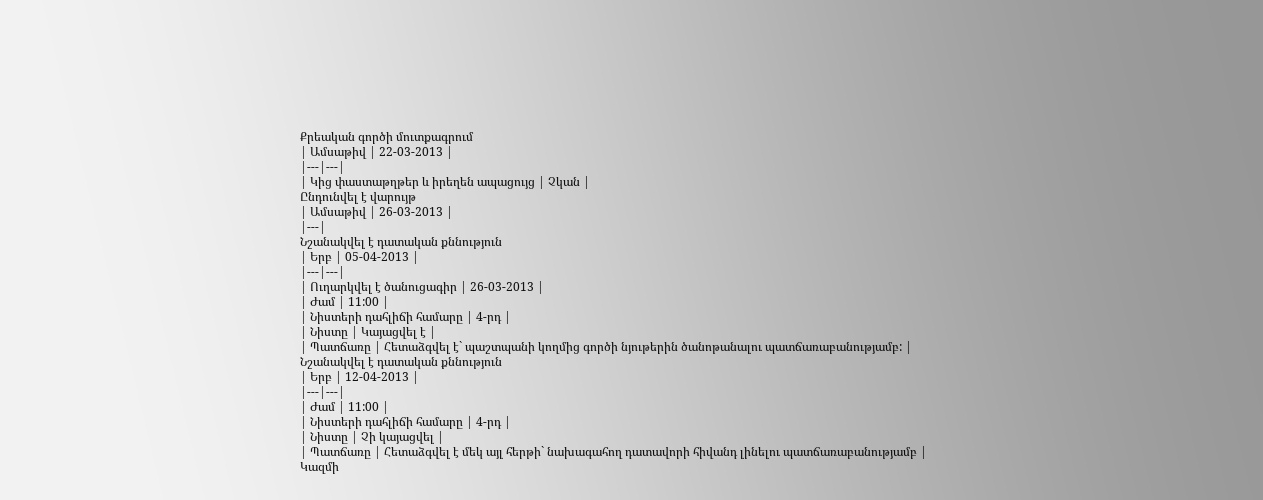Քրեական գործի մուտքագրում
| Ամսաթիվ | 22-03-2013 |
|---|---|
| Կից փաստաթղթեր և իրեղեն ապացույց | Չկան |
Ընդունվել է վարույթ
| Ամսաթիվ | 26-03-2013 |
|---|
Նշանակվել է դատական քննություն
| Երբ | 05-04-2013 |
|---|---|
| Ուղարկվել է ծանուցագիր | 26-03-2013 |
| Ժամ | 11:00 |
| Նիստերի դահլիճի համարը | 4-րդ |
| Նիստը | Կայացվել է |
| Պատճառը | Հետաձգվել է` պաշտպանի կողմից գործի նյութերին ծանոթանալու պատճառաբանությամբ: |
Նշանակվել է դատական քննություն
| Երբ | 12-04-2013 |
|---|---|
| Ժամ | 11:00 |
| Նիստերի դահլիճի համարը | 4-րդ |
| Նիստը | Չի կայացվել |
| Պատճառը | Հետաձգվել է մեկ այլ հերթի` նախագահող դատավորի հիվանդ լինելու պատճառաբանությամբ |
Կազմի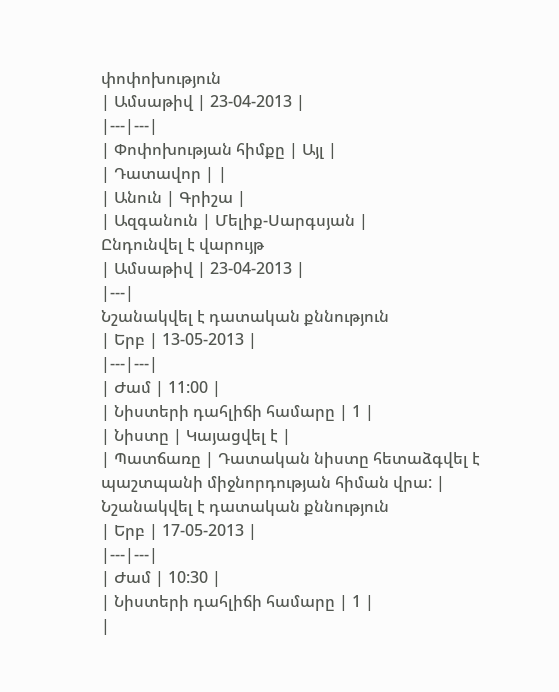փոփոխություն
| Ամսաթիվ | 23-04-2013 |
|---|---|
| Փոփոխության հիմքը | Այլ |
| Դատավոր | |
| Անուն | Գրիշա |
| Ազգանուն | Մելիք-Սարգսյան |
Ընդունվել է վարույթ
| Ամսաթիվ | 23-04-2013 |
|---|
Նշանակվել է դատական քննություն
| Երբ | 13-05-2013 |
|---|---|
| Ժամ | 11:00 |
| Նիստերի դահլիճի համարը | 1 |
| Նիստը | Կայացվել է |
| Պատճառը | Դատական նիստը հետաձգվել է պաշտպանի միջնորդության հիման վրա: |
Նշանակվել է դատական քննություն
| Երբ | 17-05-2013 |
|---|---|
| Ժամ | 10:30 |
| Նիստերի դահլիճի համարը | 1 |
|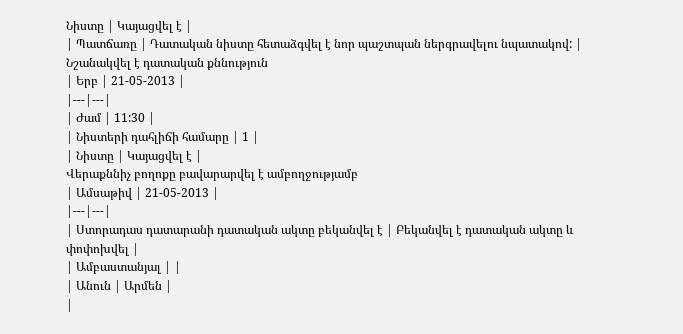Նիստը | Կայացվել է |
| Պատճառը | Դատական նիստը հետաձգվել է նոր պաշտպան ներգրավելու նպատակով: |
Նշանակվել է դատական քննություն
| Երբ | 21-05-2013 |
|---|---|
| Ժամ | 11:30 |
| Նիստերի դահլիճի համարը | 1 |
| Նիստը | Կայացվել է |
Վերաքննիչ բողոքը բավարարվել է ամբողջությամբ
| Ամսաթիվ | 21-05-2013 |
|---|---|
| Ստորադաս դատարանի դատական ակտը բեկանվել է | Բեկանվել է դատական ակտը և փոփոխվել |
| Ամբաստանյալ | |
| Անուն | Արմեն |
|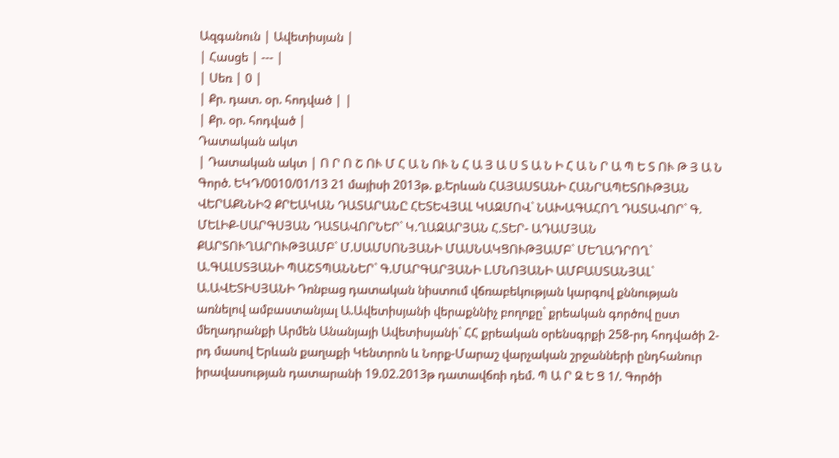Ազգանուն | Ավետիսյան |
| Հասցե | --- |
| Սեռ | 0 |
| Քր. դատ. օր. հոդված | |
| Քր. օր. հոդված |
Դատական ակտ
| Դատական ակտ | Ո Ր Ո Շ ՈՒ Մ Հ Ա Ն ՈՒ Ն Հ Ա Յ Ա Ս Տ Ա Ն Ի Հ Ա Ն Ր Ա Պ Ե Տ ՈՒ Թ Յ Ա Ն Գործ. ԵԿԴ/0010/01/13 21 մայիսի 2013թ. ք.Երևան ՀԱՅԱՍՏԱՆԻ ՀԱՆՐԱՊԵՏՈՒԹՅԱՆ ՎԵՐԱՔՆՆԻՉ ՔՐԵԱԿԱՆ ԴԱՏԱՐԱՆԸ ՀԵՏԵՎՅԱԼ ԿԱԶՄՈՎ` ՆԱԽԱԳԱՀՈՂ ԴԱՏԱՎՈՐ` Գ. ՄԵԼԻՔ-ՍԱՐԳՍՅԱՆ ԴԱՏԱՎՈՐՆԵՐ` Կ.ՂԱԶԱՐՅԱՆ Հ.ՏԵՐ- ԱԴԱՄՅԱՆ ՔԱՐՏՈՒՂԱՐՈՒԹՅԱՄԲ` Մ.ՍԱՄՍՈՆՅԱՆԻ ՄԱՍՆԱԿՑՈՒԹՅԱՄԲ` ՄԵՂԱԴՐՈՂ` Ա.ԳԱԼՍՏՅԱՆԻ ՊԱՇՏՊԱՆՆԵՐ` Գ.ՄԱՐԳԱՐՅԱՆԻ Լ.ՄՆՈՅԱՆԻ ԱՄԲԱՍՏԱՆՅԱԼ` Ա.ԱՎԵՏԻՍՅԱՆԻ Դռնբաց դատական նիստում վճռաբեկության կարգով քննության առնելով ամբաստանյալ Ա.Ավետիսյանի վերաքննիչ բողոքը` քրեական գործով ըստ մեղադրանքի Արմեն Անանյայի Ավետիսյանի` ՀՀ քրեական օրենսգրքի 258-րդ հոդվածի 2-րդ մասով Երևան քաղաքի Կենտրոն և Նորք-Մարաշ վարչական շրջանների ընդհանուր իրավասության դատարանի 19.02.2013թ դատավճռի դեմ. Պ Ա Ր Զ Ե Ց 1/. Գործի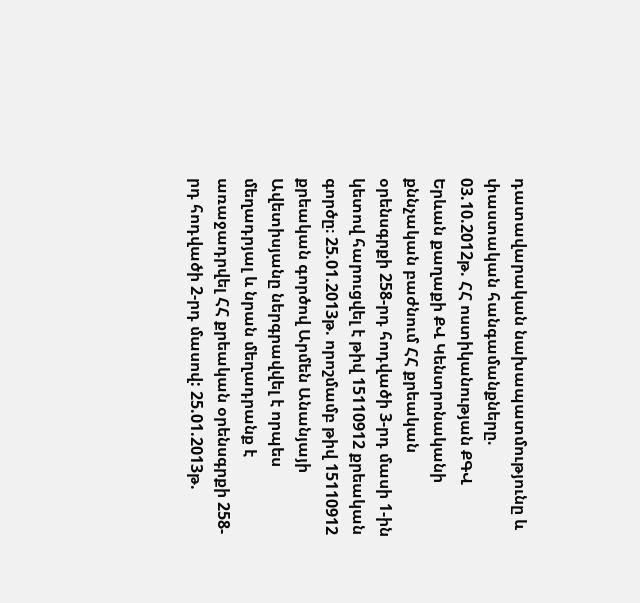դատավարական նախապատմությունը և փաստական հանգամանքները. 03.10.2012թ. ՀՀ ոստիկանության ՔԳՎ Երևան քաղաքի ՔՎ Կենտրոնականի քննչական բաժնում ՀՀ քրեական օրենսգրքի 258-րդ հոդվածի 3-րդ մասի 1-ին կետով հարուցվել է թիվ 15110912 քրեական գործը։ 25.01.2013թ. որոշմամբ թիվ 15110912 քրեական գործով Արմեն Անանյայի Ավետիսյանը ներգրավվել է որպես մեղադրյալ և նրան մեղադրանք է առաջադրվել ՀՀ քրեական օրենսգրքի 258-րդ հոդվածի 2-րդ մասով: 25.01.2013թ.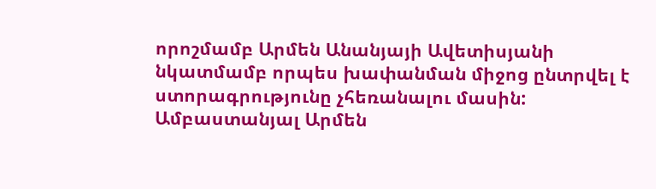որոշմամբ Արմեն Անանյայի Ավետիսյանի նկատմամբ որպես խափանման միջոց ընտրվել է ստորագրությունը չհեռանալու մասին: Ամբաստանյալ Արմեն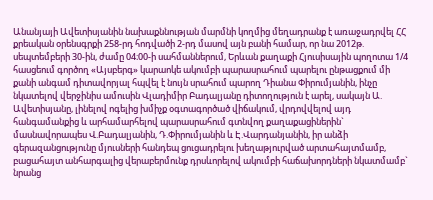Անանյայի Ավետիսյանին նախաքննության մարմնի կողմից մեղադրանք է առաջադրվել ՀՀ քրեական օրենսգրքի 258-րդ հոդվածի 2-րդ մասով այն բանի համար, որ նա 2012թ. սեպտեմբերի 30-ին, ժամը 04։00-ի սահմաններում, Երևան քաղաքի Հյուսիսային պողոտա 1/4 հասցեում գործող «Այսբերգ» կարաոկե ակումբի պարասրահում պարելու ընթացքում մի քանի անգամ դիտավորյալ հպվել է նույն սրահում պարող Դիանա Փիրումյանին, ինչը նկատելով վերջինիս ամուսին Վլադիմիր Բադալյանը դիտողություն է արել, սակայն Ա. Ավետիսյանը, լինելով ոգելից խմիչք օգտագործած վիճակում, վրդովվելով այդ հանգամանքից և արհամարհելով պարասրահում գտնվող քաղաքացիներին` մասնավորապես Վ.Բադալյանին, Դ.Փիրումյանին և Է.Վարդանյանին, իր անձի գերազանցությունը մյուսների հանդեպ ցուցադրելու խեղաթյուրված արտահայտմամբ, բացահայտ անհարգալից վերաբերմունք դրսևորելով ակումբի հաճախորդների նկատմամբ` նրանց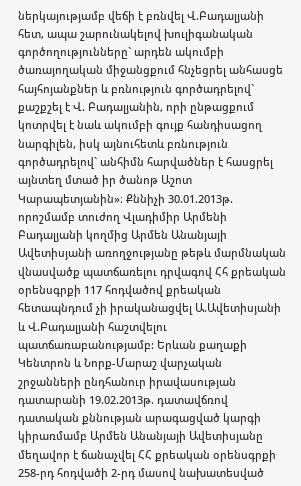ներկայությամբ վեճի է բռնվել Վ.Բադալյանի հետ, ապա շարունակելով խուլիգանական գործողությունները` արդեն ակումբի ծառայողական միջանցքում հնչեցրել անհասցե հայհոյանքներ և բռնություն գործադրելով` քաշքշել է Վ. Բադալյանին, որի ընթացքում կոտրվել է նաև ակումբի գույք հանդիսացող նարգիլեն, իսկ այնուհետև բռնություն գործադրելով` անհիմն հարվածներ է հասցրել այնտեղ մտած իր ծանոթ Աշոտ Կարապետյանին»։ Քննիչի 30.01.2013թ. որոշմամբ տուժող Վլադիմիր Արմենի Բադալյանի կողմից Արմեն Անանյայի Ավետիսյանի առողջությանը թեթև մարմնական վնասվածք պատճառելու դրվագով Հհ քրեական օրենսգրքի 117 հոդվածով քրեական հետապնդում չի իրականացվել Ա.Ավետիսյանի և Վ.Բադալյանի հաշտվելու պատճառաբանությամբ: Երևան քաղաքի Կենտրոն և Նորք-Մարաշ վարչական շրջանների ընդհանուր իրավասության դատարանի 19.02.2013թ. դատավճռով դատական քննության արագացված կարգի կիրառմամբ Արմեն Անանյայի Ավետիսյանը մեղավոր է ճանաչվել ՀՀ քրեական օրենսգրքի 258-րդ հոդվածի 2-րդ մասով նախատեսված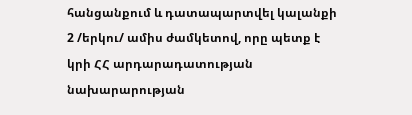հանցանքում և դատապարտվել կալանքի 2 /երկու/ ամիս ժամկետով, որը պետք է կրի ՀՀ արդարադատության նախարարության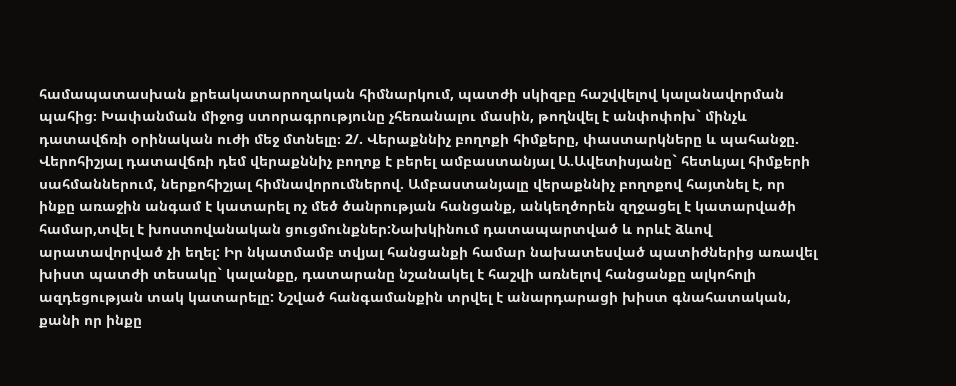համապատասխան քրեակատարողական հիմնարկում, պատժի սկիզբը հաշվվելով կալանավորման պահից։ Խափանման միջոց ստորագրությունը չհեռանալու մասին, թողնվել է անփոփոխ` մինչև դատավճռի օրինական ուժի մեջ մտնելը։ 2/. Վերաքննիչ բողոքի հիմքերը, փաստարկները և պահանջը. Վերոհիշյալ դատավճռի դեմ վերաքննիչ բողոք է բերել ամբաստանյալ Ա.Ավետիսյանը` հետևյալ հիմքերի սահմաններում, ներքոհիշյալ հիմնավորումներով. Ամբաստանյալը վերաքննիչ բողոքով հայտնել է, որ ինքը առաջին անգամ է կատարել ոչ մեծ ծանրության հանցանք, անկեղծորեն զղջացել է կատարվածի համար,տվել է խոստովանական ցուցմունքներ:Նախկինում դատապարտված և որևէ ձևով արատավորված չի եղել: Իր նկատմամբ տվյալ հանցանքի համար նախատեսված պատիժներից առավել խիստ պատժի տեսակը` կալանքը, դատարանը նշանակել է հաշվի առնելով հանցանքը ալկոհոլի ազդեցության տակ կատարելը: Նշված հանգամանքին տրվել է անարդարացի խիստ գնահատական, քանի որ ինքը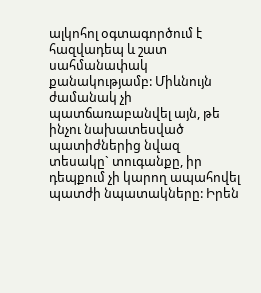ալկոհոլ օգտագործում է հազվադեպ և շատ սահմանափակ քանակությամբ: Միևնույն ժամանակ չի պատճառաբանվել այն, թե ինչու նախատեսված պատիժներից նվազ տեսակը` տուգանքը, իր դեպքում չի կարող ապահովել պատժի նպատակները: Իրեն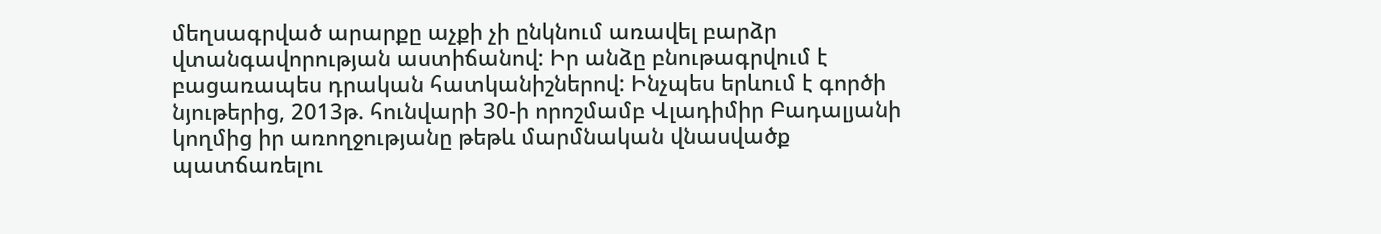մեղսագրված արարքը աչքի չի ընկնում առավել բարձր վտանգավորության աստիճանով: Իր անձը բնութագրվում է բացառապես դրական հատկանիշներով: Ինչպես երևում է գործի նյութերից, 2013թ. հունվարի 30-ի որոշմամբ Վլադիմիր Բադալյանի կողմից իր առողջությանը թեթև մարմնական վնասվածք պատճառելու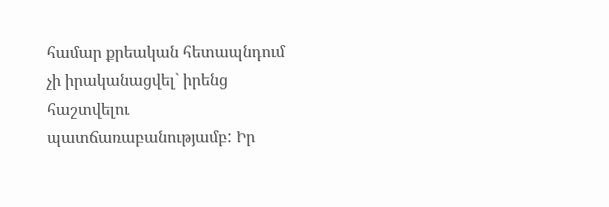համար քրեական հետապնդում չի իրականացվել` իրենց հաշտվելու պատճառաբանությամբ: Իր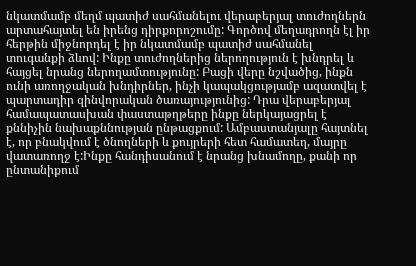նկատմամբ մեղմ պատիժ սահմանելու վերաբերյալ տուժողներն արտահայտել են իրենց դիրքորոշումը: Գործով մեղադրողն էլ իր հերթին միջնորդել է իր նկատմամբ պատիժ սահմանել տուգանքի ձևով: Ինքը տուժողներից ներողություն է խնդրել և հայցել նրանց ներողամտությունը: Բացի վերը նշվածից, ինքն ունի առողջական խնդիրներ, ինչի կապակցությամբ ազատվել է պարտադիր զինվորական ծառայությունից: Դրա վերաբերյալ համապատասխան փաստաթղթերը ինքը ներկայացրել է քննիչին նախաքննության ընթացքում: Ամբաստանյալը հայտնել է, որ բնակվում է ծնողների և քույրերի հետ համատեղ, մայրը վատառողջ է:Ինքը հանդիսանում է նրանց խնամողը, քանի որ ընտանիքում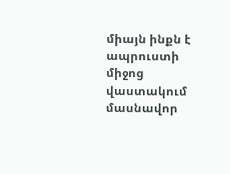միայն ինքն է ապրուստի միջոց վաստակում մասնավոր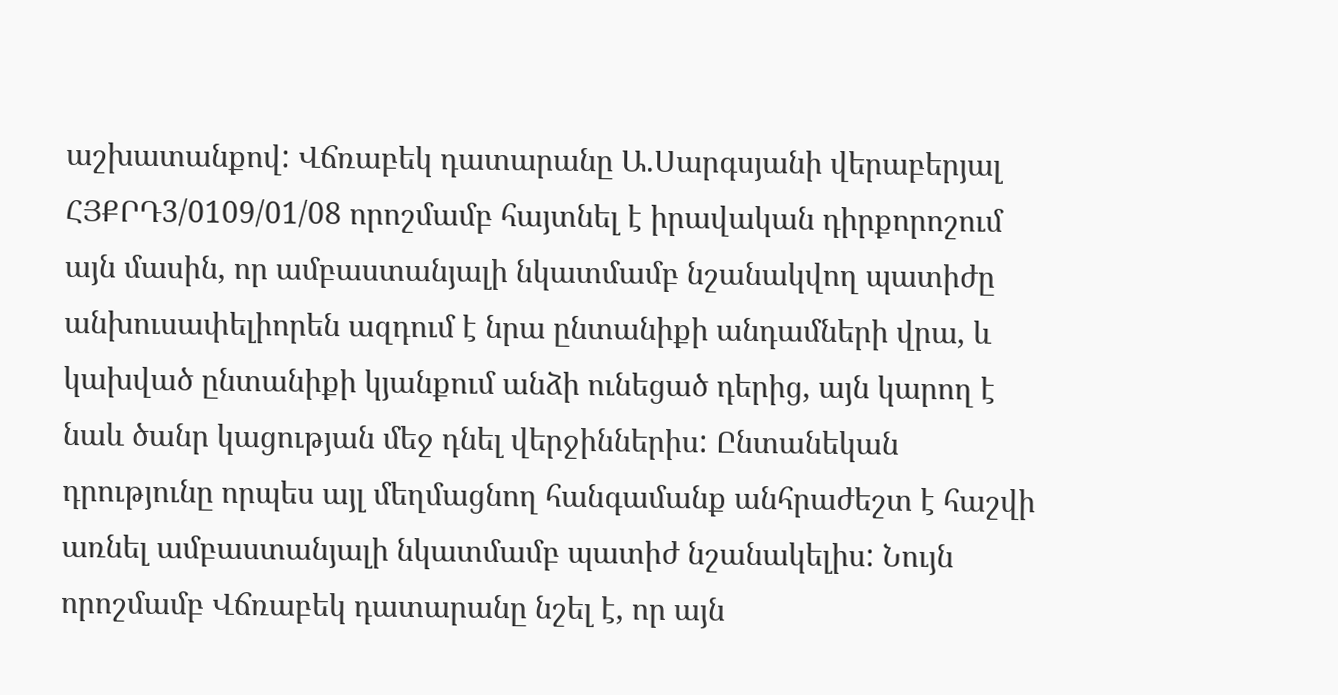աշխատանքով: Վճռաբեկ դատարանը Ա.Սարգսյանի վերաբերյալ ՀՅՔՐԴ3/0109/01/08 որոշմամբ հայտնել է իրավական դիրքորոշում այն մասին, որ ամբաստանյալի նկատմամբ նշանակվող պատիժը անխուսափելիորեն ազդում է նրա ընտանիքի անդամների վրա, և կախված ընտանիքի կյանքում անձի ունեցած դերից, այն կարող է նաև ծանր կացության մեջ դնել վերջիններիս: Ընտանեկան դրությունը որպես այլ մեղմացնող հանգամանք անհրաժեշտ է հաշվի առնել ամբաստանյալի նկատմամբ պատիժ նշանակելիս: Նույն որոշմամբ Վճռաբեկ դատարանը նշել է, որ այն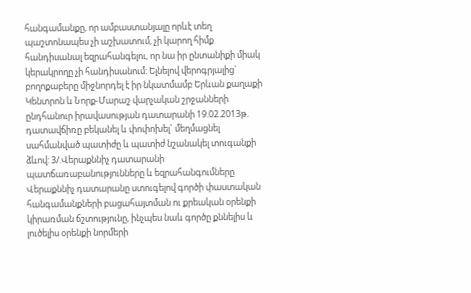հանգամանքը, որ ամբաստանյալը որևէ տեղ պաշտոնապես չի աշխատում, չի կարող հիմք հանդիսանալ եզրահանգելու, որ նա իր ընտանիքի միակ կերակրողը չի հանդիսանում: Ելնելով վերոգրյալից` բողոքաբերը միջնորդել է իր նկատմամբ Երևան քաղաքի Կենտրոն և Նորք-Մարաշ վարչական շրջանների ընդհանուր իրավասության դատարանի 19.02.2013թ. դատավճիռը բեկանել և փոփոխել` մեղմացնել սահմանված պատիժը և պատիժ նշանակել տուգանքի ձևով: 3/.Վերաքննիչ դատարանի պատճառաբանությունները և եզրահանգումները Վերաքննիչ դատարանը ստուգելով գործի փաստական հանգամանքների բացահայտման ու քրեական օրենքի կիրառման ճշտությունը, ինչպես նաև գործը քննելիս և լուծելիս օրենքի նորմերի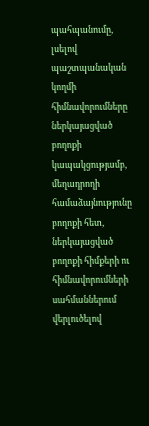պահպանումը, լսելով պաշտպանական կողմի հիմնավորումները ներկայացված բողոքի կապակցությամբ, մեղադրողի համաձայնությունը բողոքի հետ, ներկայացված բողոքի հիմքերի ու հիմնավորումների սահմաններում վերլուծելով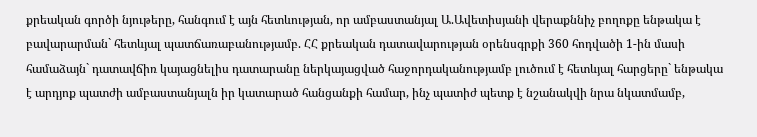քրեական գործի նյութերը, հանգում է այն հետևության, որ ամբաստանյալ Ա.Ավետիսյանի վերաքննիչ բողոքը ենթակա է բավարարման` հետևյալ պատճառաբանությամբ. ՀՀ քրեական դատավարության օրենսգրքի 360 հոդվածի 1-ին մասի համաձայն` դատավճիռ կայացնելիս դատարանը ներկայացված հաջորդականությամբ լուծում է հետևյալ հարցերը` ենթակա է արդյոք պատժի ամբաստանյալն իր կատարած հանցանքի համար, ինչ պատիժ պետք է նշանակվի նրա նկատմամբ,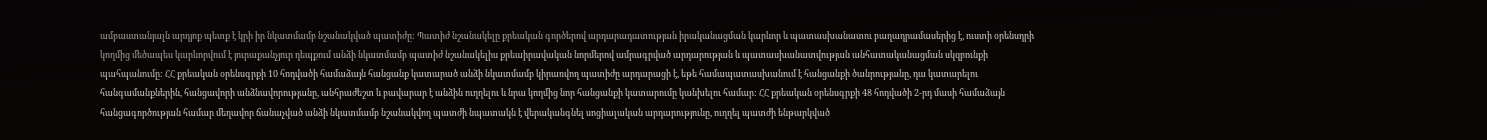ամբաստանյալն արդյոք պետք է կրի իր նկատմամբ նշանակված պատիժը: Պատիժ նշանակելը քրեական գործերով արդարադատության իրականացման կարևոր և պատասխանատու բաղադրամասերից է, ուստի օրենսդրի կողմից մեծապես կարևորվում է յուրաքանչյուր դեպքում անձի նկատմամբ պատիժ նշանակելիս քրեաիրավական նորմերով ամրագրված արդարության և պատասխանատվության անհատականացման սկզբունքի պահպանումը: ՀՀ քրեական օրենսգրքի 10 հոդվածի համաձայն հանցանք կատարած անձի նկատմամբ կիրառվող պատիժը արդարացի է, եթե համապատասխանում է հանցանքի ծանրությանը, դա կատարելու հանգամանքներին, հանցավորի անձնավորությանը, անհրաժեշտ և բավարար է անձին ուղղելու և նրա կողմից նոր հանցանքի կատարումը կանխելու համար: ՀՀ քրեական օրենսգրքի 48 հոդվածի 2-րդ մասի համաձայն հանցագործության համար մեղավոր ճանաչված անձի նկատմամբ նշանակվող պատժի նպատակն է վերականգնել սոցիալական արդարությունը, ուղղել պատժի ենթարկված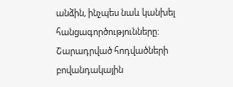անձին, ինչպես նաև կանխել հանցագործությունները: Շարադրված հոդվածների բովանդակային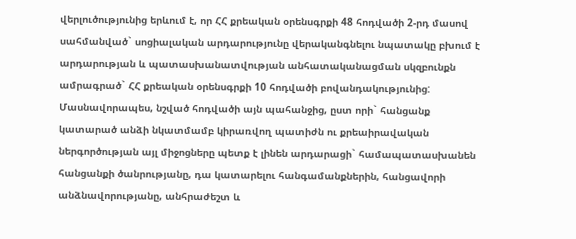վերլուծությունից երևում է, որ ՀՀ քրեական օրենսգրքի 48 հոդվածի 2-րդ մասով սահմանված` սոցիալական արդարությունը վերականգնելու նպատակը բխում է արդարության և պատասխանատվության անհատականացման սկզբունքն ամրագրած` ՀՀ քրեական օրենսգրքի 10 հոդվածի բովանդակությունից: Մասնավորապես, նշված հոդվածի այն պահանջից, ըստ որի` հանցանք կատարած անձի նկատմամբ կիրառվող պատիժն ու քրեաիրավական ներգործության այլ միջոցները պետք է լինեն արդարացի` համապատասխանեն հանցանքի ծանրությանը, դա կատարելու հանգամանքներին, հանցավորի անձնավորությանը, անհրաժեշտ և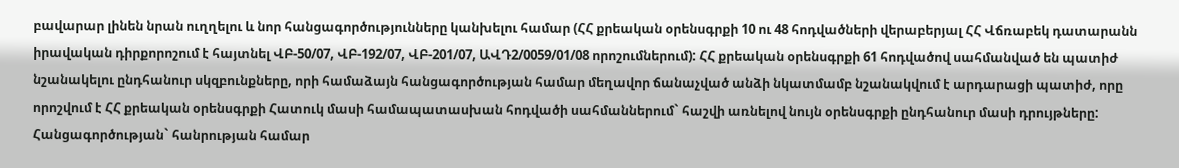բավարար լինեն նրան ուղղելու և նոր հանցագործությունները կանխելու համար (ՀՀ քրեական օրենսգրքի 10 ու 48 հոդվածների վերաբերյալ ՀՀ Վճռաբեկ դատարանն իրավական դիրքորոշում է հայտնել ՎԲ-50/07, ՎԲ-192/07, ՎԲ-201/07, ԱՎԴ2/0059/01/08 որոշումներում): ՀՀ քրեական օրենսգրքի 61 հոդվածով սահմանված են պատիժ նշանակելու ընդհանուր սկզբունքները, որի համաձայն հանցագործության համար մեղավոր ճանաչված անձի նկատմամբ նշանակվում է արդարացի պատիժ, որը որոշվում է ՀՀ քրեական օրենսգրքի Հատուկ մասի համապատասխան հոդվածի սահմաններում` հաշվի առնելով նույն օրենսգրքի ընդհանուր մասի դրույթները: Հանցագործության` հանրության համար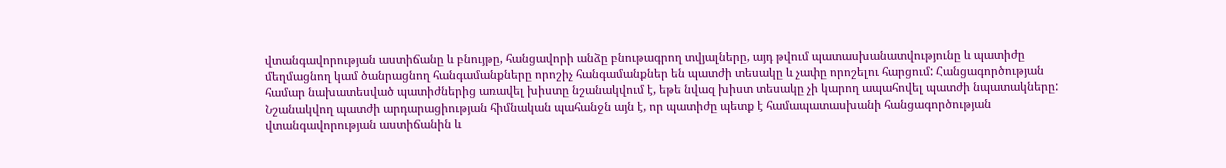վտանգավորության աստիճանը և բնույթը, հանցավորի անձը բնութագրող տվյալները, այդ թվում պատասխանատվությունը և պատիժը մեղմացնող կամ ծանրացնող հանգամանքները որոշիչ հանգամանքներ են պատժի տեսակը և չափը որոշելու հարցում: Հանցագործության համար նախատեսված պատիժներից առավել խիստը նշանակվում է, եթե նվազ խիստ տեսակը չի կարող ապահովել պատժի նպատակները: Նշանակվող պատժի արդարացիության հիմնական պահանջն այն է, որ պատիժը պետք է համապատասխանի հանցագործության վտանգավորության աստիճանին և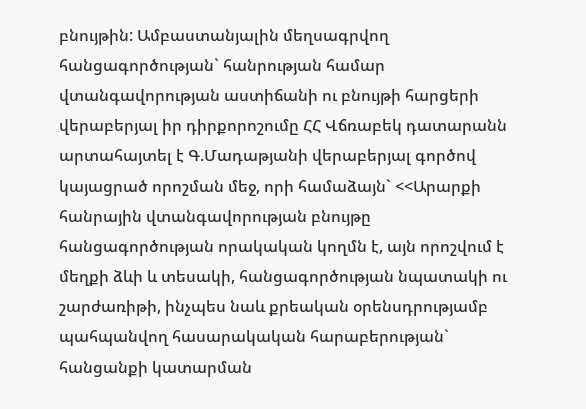բնույթին: Ամբաստանյալին մեղսագրվող հանցագործության` հանրության համար վտանգավորության աստիճանի ու բնույթի հարցերի վերաբերյալ իր դիրքորոշումը ՀՀ Վճռաբեկ դատարանն արտահայտել է Գ.Մադաթյանի վերաբերյալ գործով կայացրած որոշման մեջ, որի համաձայն` <<Արարքի հանրային վտանգավորության բնույթը հանցագործության որակական կողմն է, այն որոշվում է մեղքի ձևի և տեսակի, հանցագործության նպատակի ու շարժառիթի, ինչպես նաև քրեական օրենսդրությամբ պահպանվող հասարակական հարաբերության` հանցանքի կատարման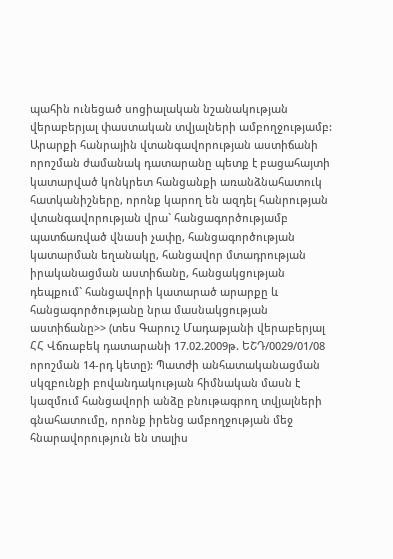պահին ունեցած սոցիալական նշանակության վերաբերյալ փաստական տվյալների ամբողջությամբ: Արարքի հանրային վտանգավորության աստիճանի որոշման ժամանակ դատարանը պետք է բացահայտի կատարված կոնկրետ հանցանքի առանձնահատուկ հատկանիշները, որոնք կարող են ազդել հանրության վտանգավորության վրա` հանցագործությամբ պատճառված վնասի չափը, հանցագործության կատարման եղանակը, հանցավոր մտադրության իրականացման աստիճանը, հանցակցության դեպքում` հանցավորի կատարած արարքը և հանցագործությանը նրա մասնակցության աստիճանը>> (տես Գարուշ Մադաթյանի վերաբերյալ ՀՀ Վճռաբեկ դատարանի 17.02.2009թ. ԵՇԴ/0029/01/08 որոշման 14-րդ կետը): Պատժի անհատականացման սկզբունքի բովանդակության հիմնական մասն է կազմում հանցավորի անձը բնութագրող տվյալների գնահատումը, որոնք իրենց ամբողջության մեջ հնարավորություն են տալիս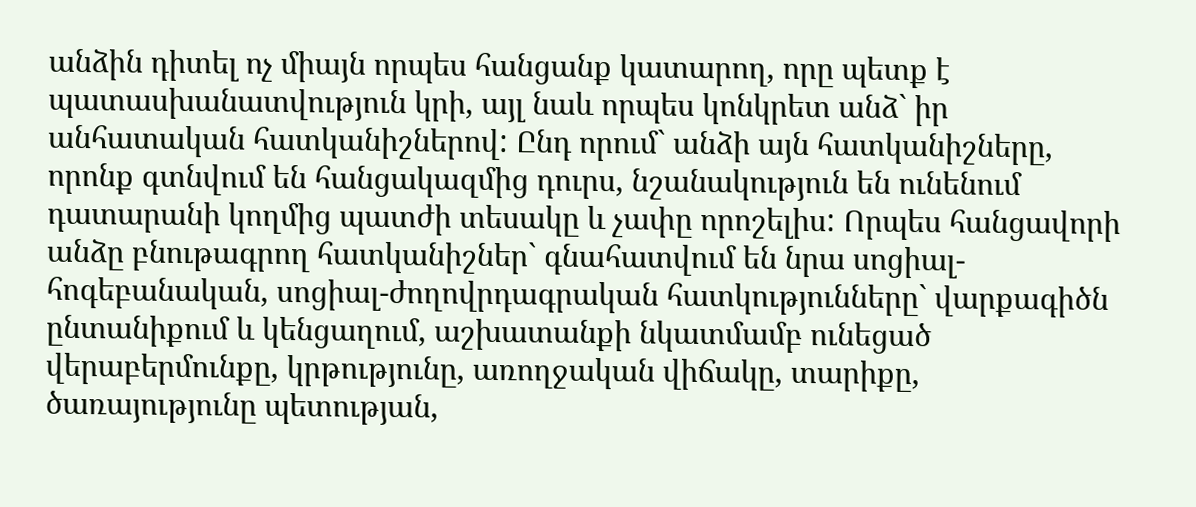անձին դիտել ոչ միայն որպես հանցանք կատարող, որը պետք է պատասխանատվություն կրի, այլ նաև որպես կոնկրետ անձ` իր անհատական հատկանիշներով: Ընդ որում` անձի այն հատկանիշները, որոնք գտնվում են հանցակազմից դուրս, նշանակություն են ունենում դատարանի կողմից պատժի տեսակը և չափը որոշելիս: Որպես հանցավորի անձը բնութագրող հատկանիշներ` գնահատվում են նրա սոցիալ-հոգեբանական, սոցիալ-ժողովրդագրական հատկությունները` վարքագիծն ընտանիքում և կենցաղում, աշխատանքի նկատմամբ ունեցած վերաբերմունքը, կրթությունը, առողջական վիճակը, տարիքը, ծառայությունը պետության,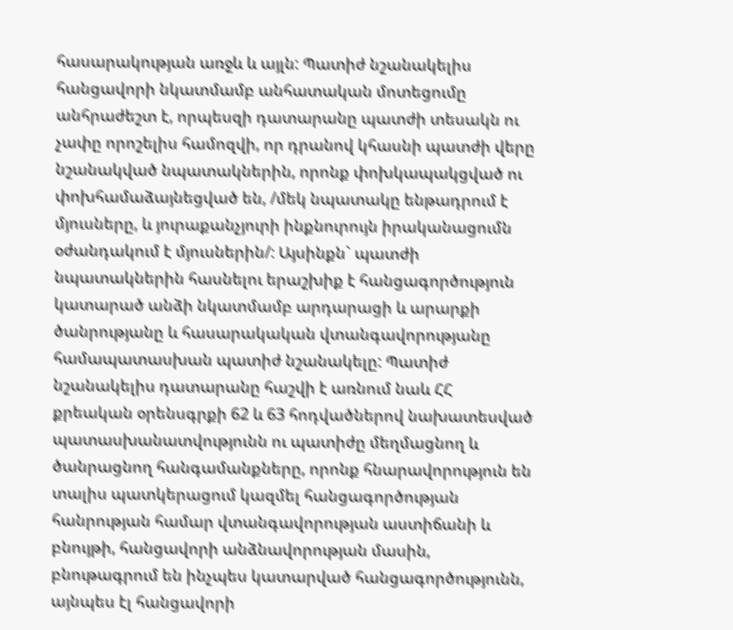հասարակության առջև և այլն: Պատիժ նշանակելիս հանցավորի նկատմամբ անհատական մոտեցումը անհրաժեշտ է, որպեսզի դատարանը պատժի տեսակն ու չափը որոշելիս համոզվի, որ դրանով կհասնի պատժի վերը նշանակված նպատակներին, որոնք փոխկապակցված ու փոխհամաձայնեցված են, /մեկ նպատակը ենթադրում է մյուսները, և յուրաքանչյուրի ինքնուրույն իրականացումն օժանդակում է մյուսներին/: Այսինքն` պատժի նպատակներին հասնելու երաշխիք է հանցագործություն կատարած անձի նկատմամբ արդարացի և արարքի ծանրությանը և հասարակական վտանգավորությանը համապատասխան պատիժ նշանակելը: Պատիժ նշանակելիս դատարանը հաշվի է առնում նաև ՀՀ քրեական օրենսգրքի 62 և 63 հոդվածներով նախատեսված պատասխանատվությունն ու պատիժը մեղմացնող և ծանրացնող հանգամանքները, որոնք հնարավորություն են տալիս պատկերացում կազմել հանցագործության հանրության համար վտանգավորության աստիճանի և բնույթի, հանցավորի անձնավորության մասին, բնութագրում են ինչպես կատարված հանցագործությունն, այնպես էլ հանցավորի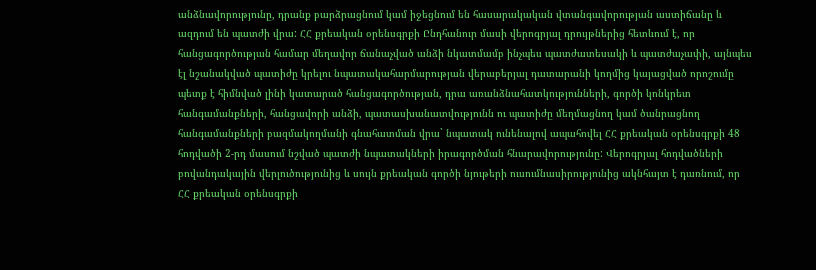անձնավորությունը, դրանք բարձրացնում կամ իջեցնում են հասարակական վտանգավորության աստիճանը և ազդում են պատժի վրա: ՀՀ քրեական օրենսգրքի Ընդհանուր մասի վերոգրյալ դրույթներից հետևում է, որ հանցագործության համար մեղավոր ճանաչված անձի նկատմամբ ինչպես պատժատեսակի և պատժաչափի, այնպես էլ նշանակված պատիժը կրելու նպատակահարմարության վերաբերյալ դատարանի կողմից կայացված որոշումը պետք է հիմնված լինի կատարած հանցագործության, դրա առանձնահատկությունների, գործի կոնկրետ հանգամանքների, հանցավորի անձի, պատասխանատվությունն ու պատիժը մեղմացնող կամ ծանրացնող հանգամանքների բազմակողմանի գնահատման վրա` նպատակ ունենալով ապահովել ՀՀ քրեական օրենսգրքի 48 հոդվածի 2-րդ մասում նշված պատժի նպատակների իրագործման հնարավորությունը: Վերոգրյալ հոդվածների բովանդակային վերլուծությունից և սույն քրեական գործի նյութերի ուսումնասիրությունից ակնհայտ է դառնում, որ ՀՀ քրեական օրենսգրքի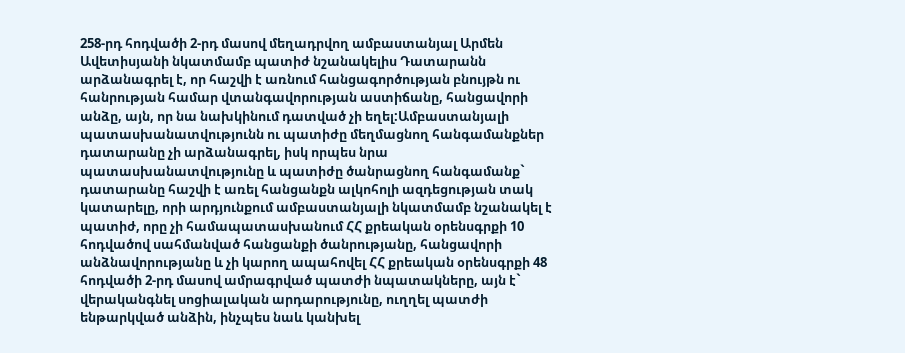258-րդ հոդվածի 2-րդ մասով մեղադրվող ամբաստանյալ Արմեն Ավետիսյանի նկատմամբ պատիժ նշանակելիս Դատարանն արձանագրել է, որ հաշվի է առնում հանցագործության բնույթն ու հանրության համար վտանգավորության աստիճանը, հանցավորի անձը, այն, որ նա նախկինում դատված չի եղել:Ամբաստանյալի պատասխանատվությունն ու պատիժը մեղմացնող հանգամանքներ դատարանը չի արձանագրել, իսկ որպես նրա պատասխանատվությունը և պատիժը ծանրացնող հանգամանք` դատարանը հաշվի է առել հանցանքն ալկոհոլի ազդեցության տակ կատարելը, որի արդյունքում ամբաստանյալի նկատմամբ նշանակել է պատիժ, որը չի համապատասխանում ՀՀ քրեական օրենսգրքի 10 հոդվածով սահմանված հանցանքի ծանրությանը, հանցավորի անձնավորությանը և չի կարող ապահովել ՀՀ քրեական օրենսգրքի 48 հոդվածի 2-րդ մասով ամրագրված պատժի նպատակները, այն է` վերականգնել սոցիալական արդարությունը, ուղղել պատժի ենթարկված անձին, ինչպես նաև կանխել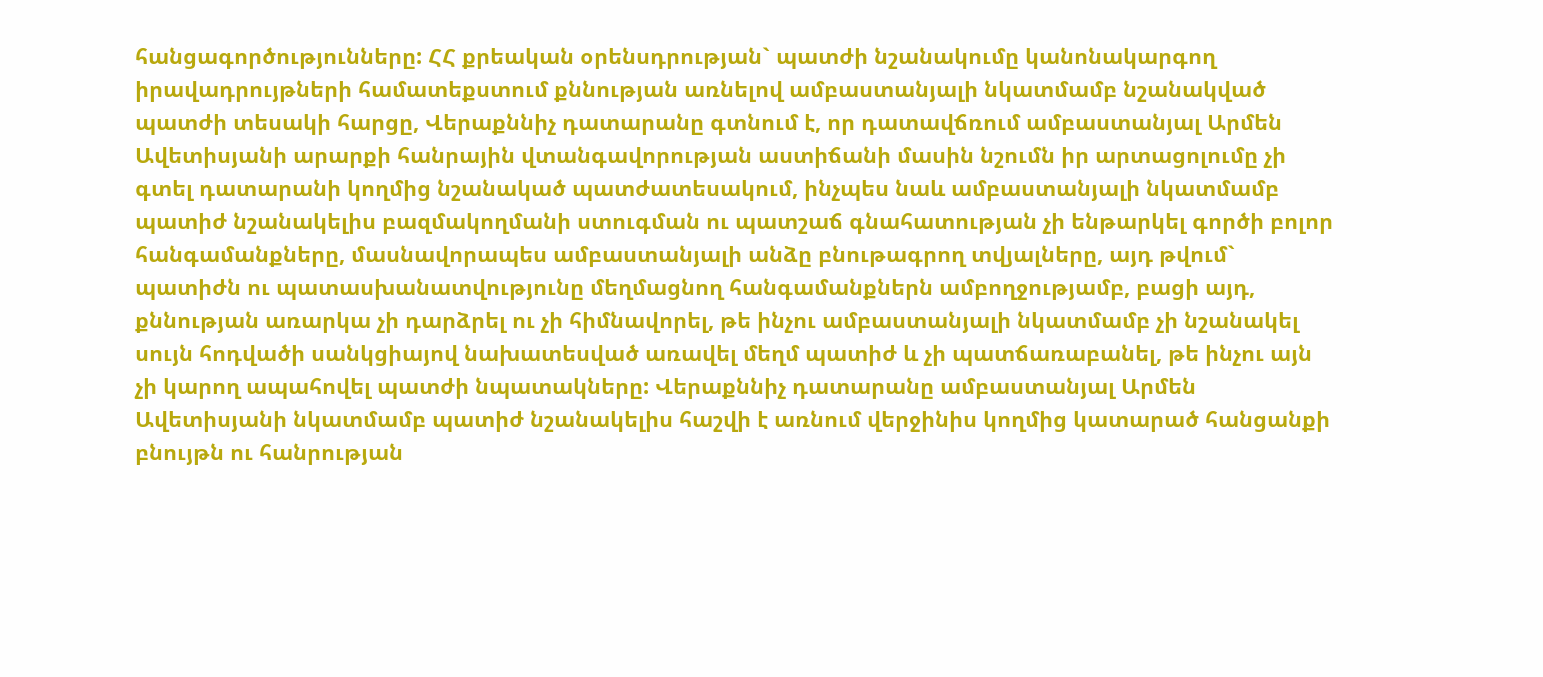հանցագործությունները: ՀՀ քրեական օրենսդրության` պատժի նշանակումը կանոնակարգող իրավադրույթների համատեքստում քննության առնելով ամբաստանյալի նկատմամբ նշանակված պատժի տեսակի հարցը, Վերաքննիչ դատարանը գտնում է, որ դատավճռում ամբաստանյալ Արմեն Ավետիսյանի արարքի հանրային վտանգավորության աստիճանի մասին նշումն իր արտացոլումը չի գտել դատարանի կողմից նշանակած պատժատեսակում, ինչպես նաև ամբաստանյալի նկատմամբ պատիժ նշանակելիս բազմակողմանի ստուգման ու պատշաճ գնահատության չի ենթարկել գործի բոլոր հանգամանքները, մասնավորապես ամբաստանյալի անձը բնութագրող տվյալները, այդ թվում` պատիժն ու պատասխանատվությունը մեղմացնող հանգամանքներն ամբողջությամբ, բացի այդ, քննության առարկա չի դարձրել ու չի հիմնավորել, թե ինչու ամբաստանյալի նկատմամբ չի նշանակել սույն հոդվածի սանկցիայով նախատեսված առավել մեղմ պատիժ և չի պատճառաբանել, թե ինչու այն չի կարող ապահովել պատժի նպատակները: Վերաքննիչ դատարանը ամբաստանյալ Արմեն Ավետիսյանի նկատմամբ պատիժ նշանակելիս հաշվի է առնում վերջինիս կողմից կատարած հանցանքի բնույթն ու հանրության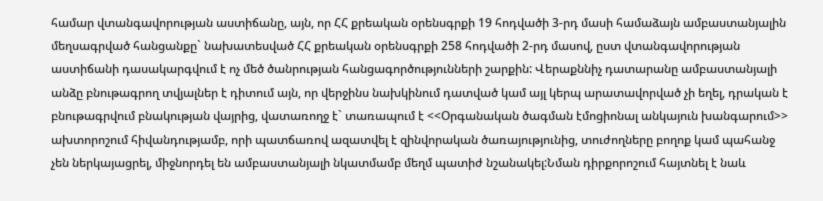համար վտանգավորության աստիճանը, այն, որ ՀՀ քրեական օրենսգրքի 19 հոդվածի 3-րդ մասի համաձայն ամբաստանյալին մեղսագրված հանցանքը` նախատեսված ՀՀ քրեական օրենսգրքի 258 հոդվածի 2-րդ մասով, ըստ վտանգավորության աստիճանի դասակարգվում է ոչ մեծ ծանրության հանցագործությունների շարքին: Վերաքննիչ դատարանը ամբաստանյալի անձը բնութագրող տվյալներ է դիտում այն, որ վերջինս նախկինում դատված կամ այլ կերպ արատավորված չի եղել, դրական է բնութագրվում բնակության վայրից, վատառողջ է` տառապում է <<Օրգանական ծագման էմոցիոնալ անկայուն խանգարում>> ախտորոշում հիվանդությամբ, որի պատճառով ազատվել է զինվորական ծառայությունից, տուժողները բողոք կամ պահանջ չեն ներկայացրել, միջնորդել են ամբաստանյալի նկատմամբ մեղմ պատիժ նշանակել:Նման դիրքորոշում հայտնել է նաև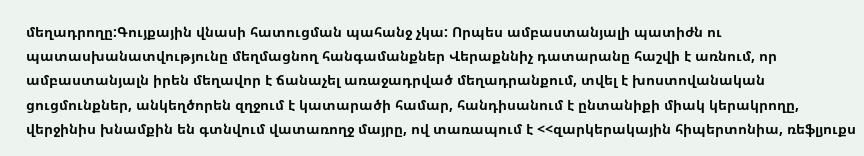մեղադրողը:Գույքային վնասի հատուցման պահանջ չկա: Որպես ամբաստանյալի պատիժն ու պատասխանատվությունը մեղմացնող հանգամանքներ Վերաքննիչ դատարանը հաշվի է առնում, որ ամբաստանյալն իրեն մեղավոր է ճանաչել առաջադրված մեղադրանքում, տվել է խոստովանական ցուցմունքներ, անկեղծորեն զղջում է կատարածի համար, հանդիսանում է ընտանիքի միակ կերակրողը, վերջինիս խնամքին են գտնվում վատառողջ մայրը, ով տառապում է <<զարկերակային հիպերտոնիա, ռեֆլյուքս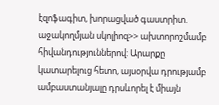էզոֆագիտ, խորացված գաստրիտ. աջակողմյան սկոլիոզ>> ախտորոշմամբ հիվանդություններով: Արարքը կատարելուց հետո, այսօրվա դրությամբ ամբաստանյալը դրսևորել է միայն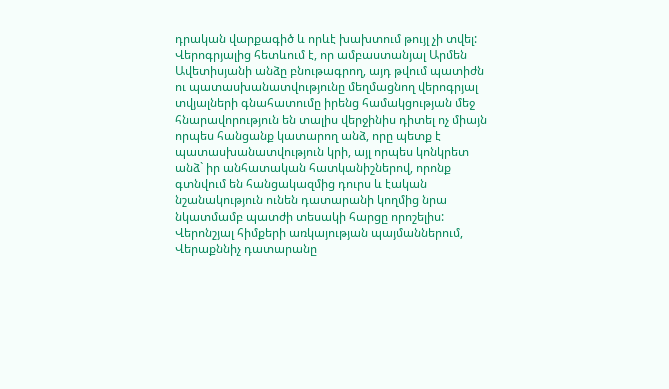դրական վարքագիծ և որևէ խախտում թույլ չի տվել: Վերոգրյալից հետևում է, որ ամբաստանյալ Արմեն Ավետիսյանի անձը բնութագրող, այդ թվում պատիժն ու պատասխանատվությունը մեղմացնող վերոգրյալ տվյալների գնահատումը իրենց համակցության մեջ հնարավորություն են տալիս վերջինիս դիտել ոչ միայն որպես հանցանք կատարող անձ, որը պետք է պատասխանատվություն կրի, այլ որպես կոնկրետ անձ` իր անհատական հատկանիշներով, որոնք գտնվում են հանցակազմից դուրս և էական նշանակություն ունեն դատարանի կողմից նրա նկատմամբ պատժի տեսակի հարցը որոշելիս: Վերոնշյալ հիմքերի առկայության պայմաններում, Վերաքննիչ դատարանը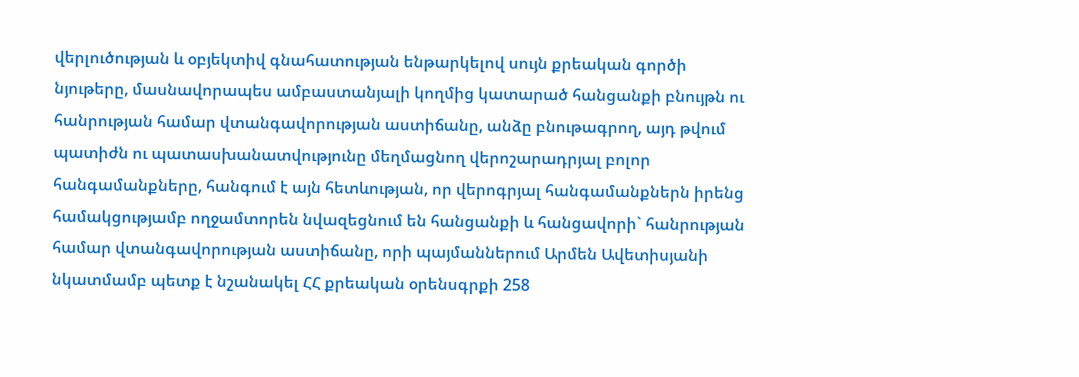վերլուծության և օբյեկտիվ գնահատության ենթարկելով սույն քրեական գործի նյութերը, մասնավորապես ամբաստանյալի կողմից կատարած հանցանքի բնույթն ու հանրության համար վտանգավորության աստիճանը, անձը բնութագրող, այդ թվում պատիժն ու պատասխանատվությունը մեղմացնող վերոշարադրյալ բոլոր հանգամանքները, հանգում է այն հետևության, որ վերոգրյալ հանգամանքներն իրենց համակցությամբ ողջամտորեն նվազեցնում են հանցանքի և հանցավորի` հանրության համար վտանգավորության աստիճանը, որի պայմաններում Արմեն Ավետիսյանի նկատմամբ պետք է նշանակել ՀՀ քրեական օրենսգրքի 258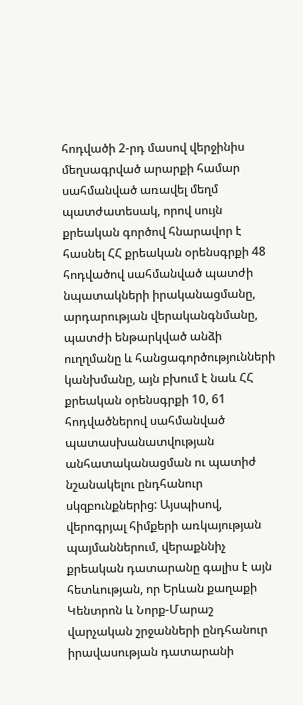հոդվածի 2-րդ մասով վերջինիս մեղսագրված արարքի համար սահմանված առավել մեղմ պատժատեսակ, որով սույն քրեական գործով հնարավոր է հասնել ՀՀ քրեական օրենսգրքի 48 հոդվածով սահմանված պատժի նպատակների իրականացմանը, արդարության վերականգնմանը, պատժի ենթարկված անձի ուղղմանը և հանցագործությունների կանխմանը, այն բխում է նաև ՀՀ քրեական օրենսգրքի 10, 61 հոդվածներով սահմանված պատասխանատվության անհատականացման ու պատիժ նշանակելու ընդհանուր սկզբունքներից: Այսպիսով, վերոգրյալ հիմքերի առկայության պայմաններում, վերաքննիչ քրեական դատարանը գալիս է այն հետևության, որ Երևան քաղաքի Կենտրոն և Նորք-Մարաշ վարչական շրջանների ընդհանուր իրավասության դատարանի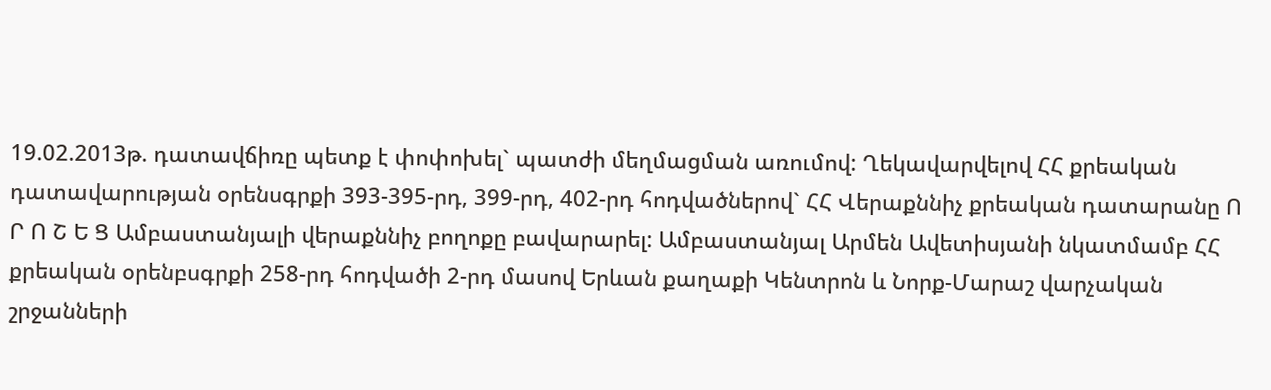19.02.2013թ. դատավճիռը պետք է փոփոխել` պատժի մեղմացման առումով: Ղեկավարվելով ՀՀ քրեական դատավարության օրենսգրքի 393-395-րդ, 399-րդ, 402-րդ հոդվածներով` ՀՀ Վերաքննիչ քրեական դատարանը Ո Ր Ո Շ Ե Ց Ամբաստանյալի վերաքննիչ բողոքը բավարարել: Ամբաստանյալ Արմեն Ավետիսյանի նկատմամբ ՀՀ քրեական օրենբսգրքի 258-րդ հոդվածի 2-րդ մասով Երևան քաղաքի Կենտրոն և Նորք-Մարաշ վարչական շրջանների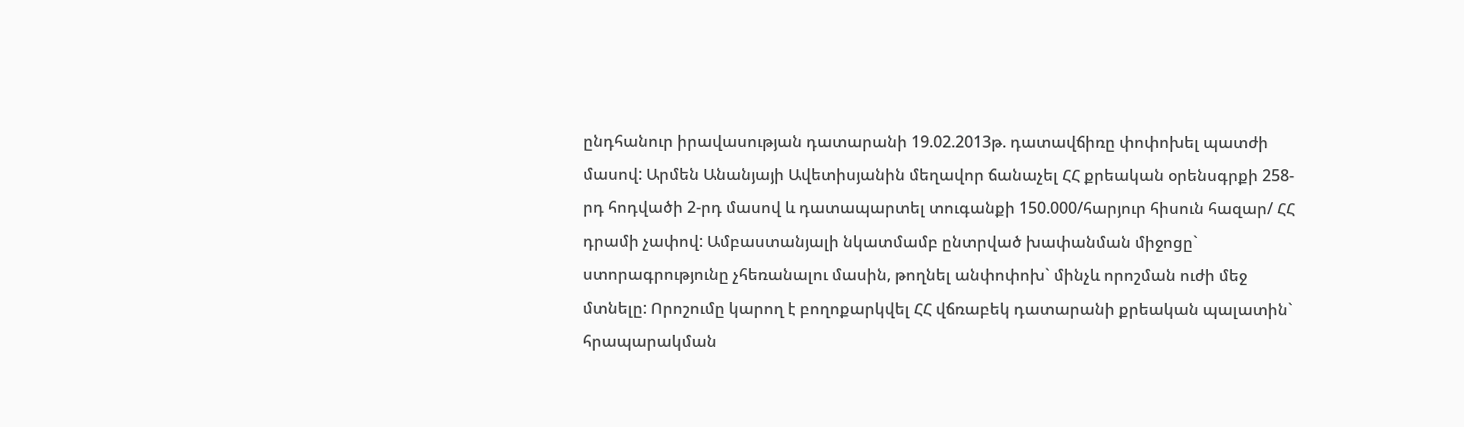ընդհանուր իրավասության դատարանի 19.02.2013թ. դատավճիռը փոփոխել պատժի մասով: Արմեն Անանյայի Ավետիսյանին մեղավոր ճանաչել ՀՀ քրեական օրենսգրքի 258-րդ հոդվածի 2-րդ մասով և դատապարտել տուգանքի 150.000/հարյուր հիսուն հազար/ ՀՀ դրամի չափով: Ամբաստանյալի նկատմամբ ընտրված խափանման միջոցը` ստորագրությունը չհեռանալու մասին, թողնել անփոփոխ` մինչև որոշման ուժի մեջ մտնելը: Որոշումը կարող է բողոքարկվել ՀՀ վճռաբեկ դատարանի քրեական պալատին` հրապարակման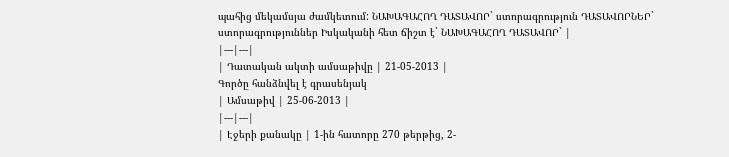պահից մեկամսյա ժամկետում: ՆԱԽԱԳԱՀՈՂ ԴԱՏԱՎՈՐ` ստորագրություն ԴԱՏԱՎՈՐՆԵՐ` ստորագրություններ Իսկականի հետ ճիշտ է` ՆԱԽԱԳԱՀՈՂ ԴԱՏԱՎՈՐ` |
|---|---|
| Դատական ակտի ամսաթիվը | 21-05-2013 |
Գործը հանձնվել է գրասենյակ
| Ամսաթիվ | 25-06-2013 |
|---|---|
| Էջերի քանակը | 1-ին հատորը 270 թերթից, 2-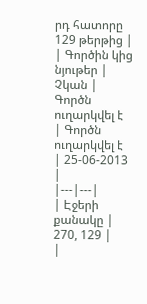րդ հատորը 129 թերթից |
| Գործին կից նյութեր | Չկան |
Գործն ուղարկվել է
| Գործն ուղարկվել է | 25-06-2013 |
|---|---|
| Էջերի քանակը | 270, 129 |
|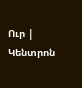Ուր | Կենտրոն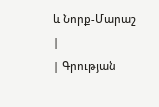և Նորք-Մարաշ |
| Գրության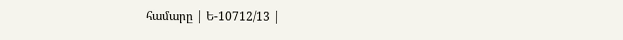համարը | Ե-10712/13 |